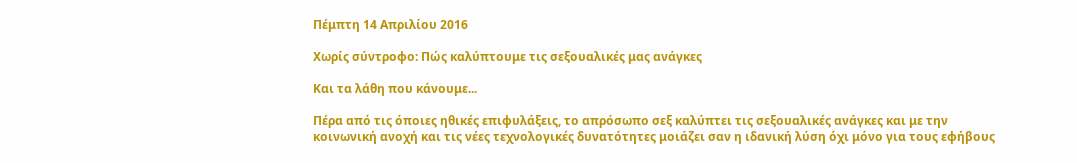Πέμπτη 14 Απριλίου 2016

Χωρίς σύντροφο: Πώς καλύπτουμε τις σεξουαλικές μας ανάγκες

Και τα λάθη που κάνουμε...

Πέρα από τις όποιες ηθικές επιφυλάξεις, το απρόσωπο σεξ καλύπτει τις σεξουαλικές ανάγκες και με την κοινωνική ανοχή και τις νέες τεχνολογικές δυνατότητες μοιάζει σαν η ιδανική λύση όχι μόνο για τους εφήβους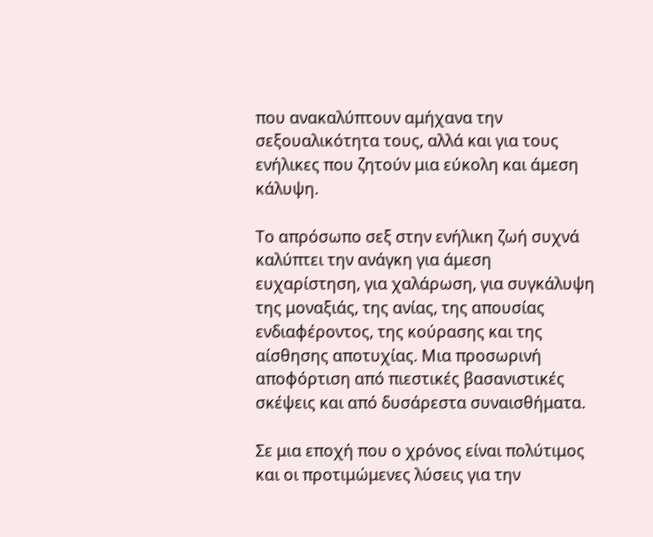που ανακαλύπτουν αμήχανα την σεξουαλικότητα τους, αλλά και για τους ενήλικες που ζητούν μια εύκολη και άμεση κάλυψη.

Το απρόσωπο σεξ στην ενήλικη ζωή συχνά καλύπτει την ανάγκη για άμεση ευχαρίστηση, για χαλάρωση, για συγκάλυψη της μοναξιάς, της ανίας, της απουσίας ενδιαφέροντος, της κούρασης και της αίσθησης αποτυχίας. Μια προσωρινή αποφόρτιση από πιεστικές βασανιστικές σκέψεις και από δυσάρεστα συναισθήματα.

Σε μια εποχή που ο χρόνος είναι πολύτιμος και οι προτιμώμενες λύσεις για την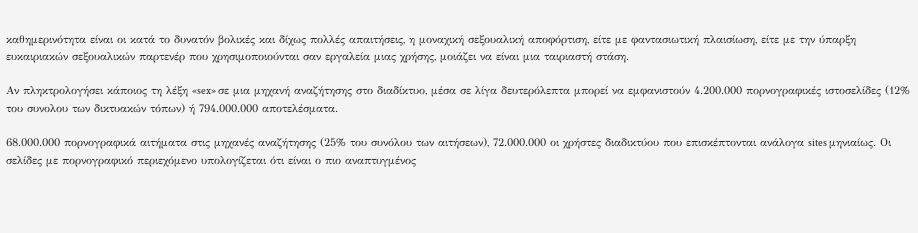καθημερινότητα είναι οι κατά το δυνατόν βολικές και δίχως πολλές απαιτήσεις, η μοναχική σεξουαλική αποφόρτιση, είτε με φαντασιωτική πλαισίωση, είτε με την ύπαρξη ευκαιριακών σεξουαλικών παρτενέρ που χρησιμοποιούνται σαν εργαλεία μιας χρήσης, μοιάζει να είναι μια ταιριαστή στάση.

Αν πληκτρολογήσει κάποιος τη λέξη «sex» σε μια μηχανή αναζήτησης στο διαδίκτυο, μέσα σε λίγα δευτερόλεπτα μπορεί να εμφανιστούν 4.200.000 πορνογραφικές ιστοσελίδες (12% του συνολου των δικτυακών τόπων) ή 794.000.000 αποτελέσματα.

68.000.000 πορνογραφικά αιτήματα στις μηχανές αναζήτησης (25% του συνόλου των αιτήσεων), 72.000.000 οι χρήστες διαδικτύου που επισκέπτονται ανάλογα sites μηνιαίως. Οι σελίδες με πορνογραφικό περιεχόμενο υπολογίζεται ότι είναι ο πιο αναπτυγμένος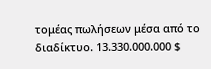τομέας πωλήσεων μέσα από το διαδίκτυο. 13.330.000.000 $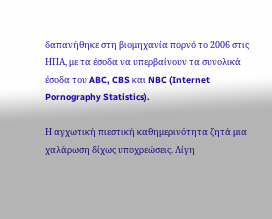δαπανήθηκε στη βιομηχανία πορνό το 2006 στις ΗΠΑ, με τα έσοδα να υπερβαίνουν τα συνολικά έσοδα του ABC, CBS και NBC (Internet Pornography Statistics).

Η αγχωτική πιεστική καθημερινότητα ζητά μια χαλάρωση δίχως υποχρεώσεις. Λίγη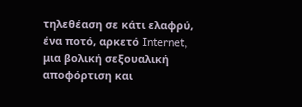τηλεθέαση σε κάτι ελαφρύ, ένα ποτό, αρκετό Internet, μια βολική σεξουαλική αποφόρτιση και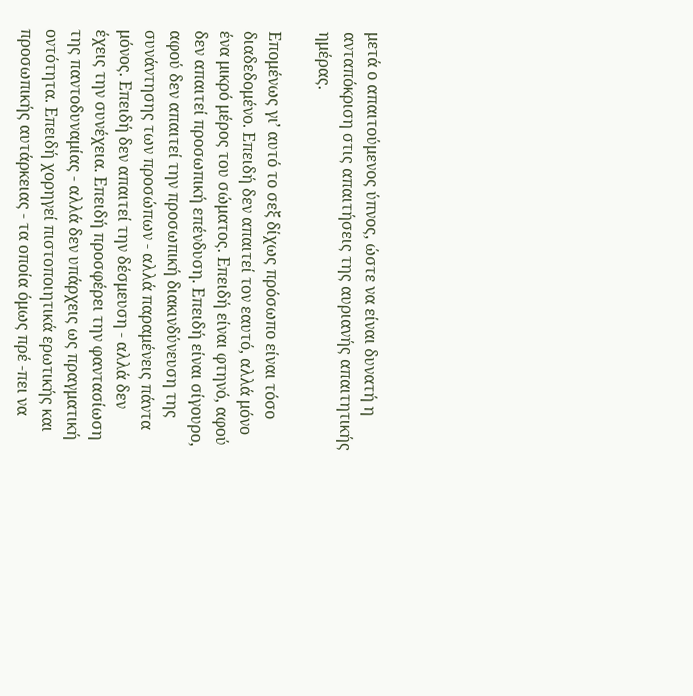μετά ο απαιτούμενος ύπνος, ώστε να είναι δυνατή η ανταπόκριση στις απαιτήσεις της αυριανής απαιτητικής ημέρας.

Επομένως γι’ αυτό το σεξ δίχως πρόσωπο είναι τόσο διαδεδομένο. Επειδή δεν απαιτεί τον εαυτό, αλλά μόνο ένα μικρό μέρος του σώματος. Επειδή είναι φτηνό, αφού δεν απαιτεί προσωπική επένδυση. Επειδή είναι σίγουρο, αφού δεν απαιτεί την προσωπική διακινδύνευση της συνάντησης των προσώπων - αλλά παραμένεις πάντα μόνος. Επειδή δεν απαιτεί την δέσμευση - αλλά δεν έχεις την συνέχεια. Επειδή προσφέρει την φαντασίωση της παντοδυναμίας - αλλά δεν υπάρχεις ως πραγματική οντότητα. Επειδή χορηγεί πιστοποιητικά ερωτικής και προσωπικής αυτάρκειας - τα οποία όμως πρέ -πει να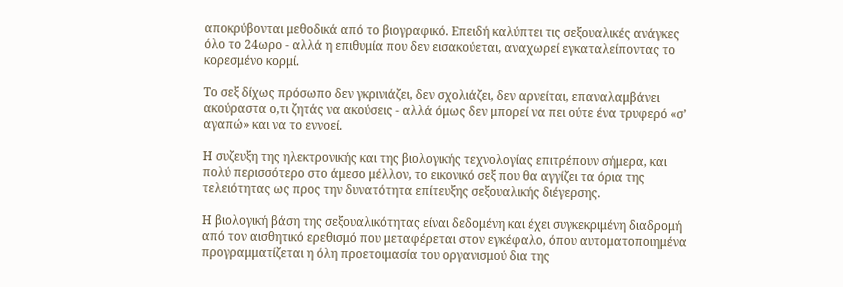αποκρύβονται μεθοδικά από το βιογραφικό. Επειδή καλύπτει τις σεξουαλικές ανάγκες όλο το 24ωρο - αλλά η επιθυμία που δεν εισακούεται, αναχωρεί εγκαταλείποντας το κορεσμένο κορμί.

Το σεξ δίχως πρόσωπο δεν γκρινιάζει, δεν σχολιάζει, δεν αρνείται, επαναλαμβάνει ακούραστα ο,τι ζητάς να ακούσεις - αλλά όμως δεν μπορεί να πει ούτε ένα τρυφερό «σ’ αγαπώ» και να το εννοεί.

Η συζευξη της ηλεκτρονικής και της βιολογικής τεχνολογίας επιτρέπουν σήμερα, και πολύ περισσότερο στο άμεσο μέλλον, το εικονικό σεξ που θα αγγίζει τα όρια της τελειότητας ως προς την δυνατότητα επίτευξης σεξουαλικής διέγερσης.

Η βιολογική βάση της σεξουαλικότητας είναι δεδομένη και έχει συγκεκριμένη διαδρομή από τον αισθητικό ερεθισμό που μεταφέρεται στον εγκέφαλο, όπου αυτοματοποιημένα προγραμματίζεται η όλη προετοιμασία του οργανισμού δια της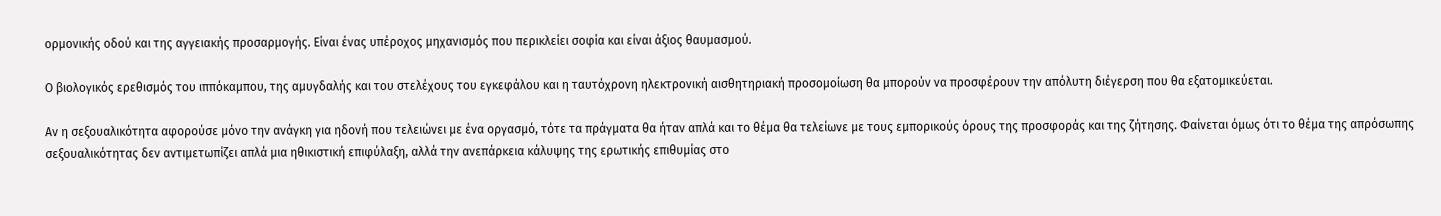ορμονικής οδού και της αγγειακής προσαρμογής. Είναι ένας υπέροχος μηχανισμός που περικλείει σοφία και είναι άξιος θαυμασμού.

Ο βιολογικός ερεθισμός του ιππόκαμπου, της αμυγδαλής και του στελέχους του εγκεφάλου και η ταυτόχρονη ηλεκτρονική αισθητηριακή προσομοίωση θα μπορούν να προσφέρουν την απόλυτη διέγερση που θα εξατομικεύεται.

Αν η σεξουαλικότητα αφορούσε μόνο την ανάγκη για ηδονή που τελειώνει με ένα οργασμό, τότε τα πράγματα θα ήταν απλά και το θέμα θα τελείωνε με τους εμπορικούς όρους της προσφοράς και της ζήτησης. Φαίνεται όμως ότι το θέμα της απρόσωπης σεξουαλικότητας δεν αντιμετωπίζει απλά μια ηθικιστική επιφύλαξη, αλλά την ανεπάρκεια κάλυψης της ερωτικής επιθυμίας στο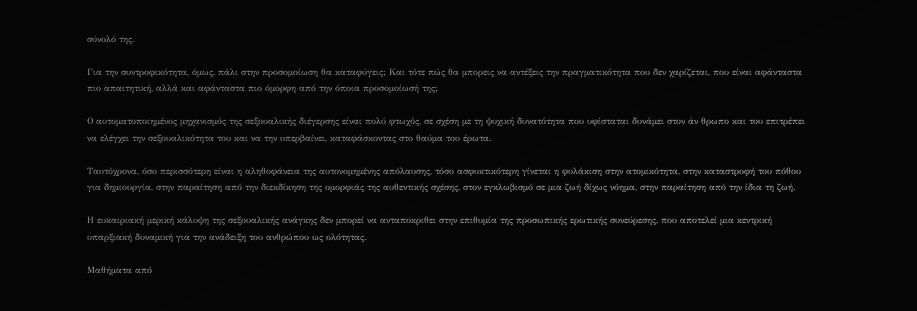σύνολό της.

Για την συντροφικότητα, όμως, πάλι στην προσομοίωση θα καταφύγεις; Και τότε πώς θα μπορεις να αντέξεις την πραγματικότητα που δεν χαρίζεται, που είναι αφάνταστα πιο απαιτητική, αλλά και αφάνταστα πιο όμορφη από την όποια προσομοίωσή της;

Ο αυτοματοποιημένος μηχανισμός της σεξουαλικής διέγερσης είναι πολύ φτωχός, σε σχέση με τη ψυχική δυνατότητα που υφίσταται δυνάμει στον άν θρωπο και του επιτρέπει να ελέγχει την σεξουαλικότητα του και να την υπερβαίνει, καταφάσκοντας στο θαύμα του έρωτα.

Ταυτόχρονα, όσο περισσότερη είναι η αληθοφάνεια της αυτονομημένης απόλαυσης, τόσο ασφυκτικότερη γίνεται η φυλάκιση στην ατομικότητα, στην καταστροφή του πόθου για δημιουργία, στην παραίτηση από την διεκδίκηση της ομορφιάς της αυθεντικής σχέσης, στον εγκλωβισμό σε μια ζωή δίχως νόημα, στην παραίτηση από την ίδια τη ζωή.

Η ευκαιριακή μερική κάλυψη της σεξουαλικής ανάγκης δεν μπορεί να ανταποκριθει στην επιθυμία της προσωπικής ερωτικής συνεύρεσης, που αποτελεί μια κεντρική υπαρξιακή δυναμική για την ανάδειξη του ανθρώπου ως ολότητας.

Μαθήματα από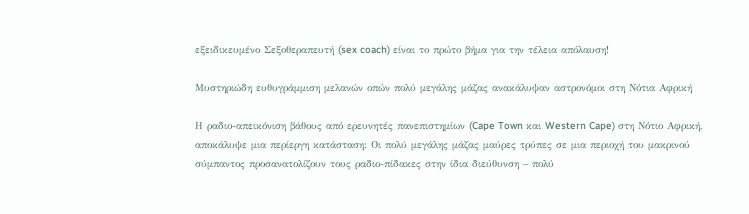εξειδικευμένο Σεξοθεραπευτή (sex coach) είναι το πρώτο βήμα για την τέλεια απόλαυση!

Μυστηριώδη ευθυγράμμιση μελανών οπών πολύ μεγάλης μάζας ανακάλυψαν αστρονόμοι στη Νότια Αφρική

Η ραδιο-απεικόνιση βάθους από ερευνητές πανεπιστημίων (Cape Town και Western Cape) στη Νότιο Αφρική, αποκάλυψε μια περίεργη κατάσταση: Οι πολύ μεγάλης μάζας μαύρες τρύπες σε μια περιοχή του μακρινού σύμπαντος προσανατολίζουν τους ραδιο-πίδακες στην ίδια διεύθυνση – πολύ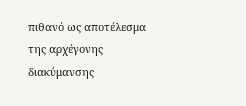πιθανό ως αποτέλεσμα της αρχέγονης διακύμανσης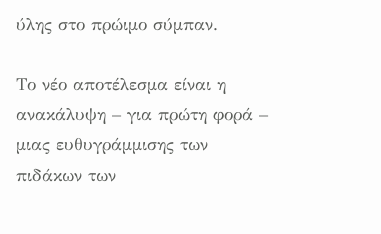ύλης στο πρώιμο σύμπαν.

Το νέο αποτέλεσμα είναι η ανακάλυψη – για πρώτη φορά – μιας ευθυγράμμισης των πιδάκων των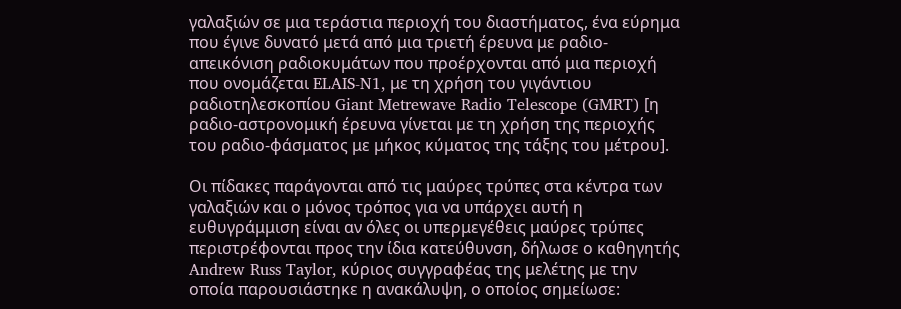γαλαξιών σε μια τεράστια περιοχή του διαστήματος, ένα εύρημα που έγινε δυνατό μετά από μια τριετή έρευνα με ραδιο-απεικόνιση ραδιοκυμάτων που προέρχονται από μια περιοχή που ονομάζεται ELAIS-N1, με τη χρήση του γιγάντιου ραδιοτηλεσκοπίου Giant Metrewave Radio Telescope (GMRT) [η ραδιο-αστρονομική έρευνα γίνεται με τη χρήση της περιοχής του ραδιο-φάσματος με μήκος κύματος της τάξης του μέτρου].

Οι πίδακες παράγονται από τις μαύρες τρύπες στα κέντρα των γαλαξιών και ο μόνος τρόπος για να υπάρχει αυτή η ευθυγράμμιση είναι αν όλες οι υπερμεγέθεις μαύρες τρύπες περιστρέφονται προς την ίδια κατεύθυνση, δήλωσε ο καθηγητής Andrew Russ Taylor, κύριος συγγραφέας της μελέτης με την οποία παρουσιάστηκε η ανακάλυψη, ο οποίος σημείωσε: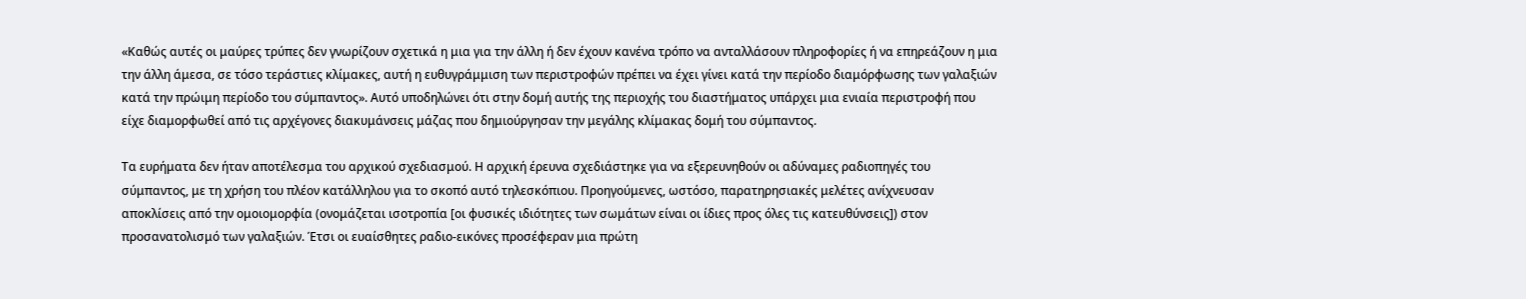«Καθώς αυτές οι μαύρες τρύπες δεν γνωρίζουν σχετικά η μια για την άλλη ή δεν έχουν κανένα τρόπο να ανταλλάσουν πληροφορίες ή να επηρεάζουν η μια την άλλη άμεσα, σε τόσο τεράστιες κλίμακες, αυτή η ευθυγράμμιση των περιστροφών πρέπει να έχει γίνει κατά την περίοδο διαμόρφωσης των γαλαξιών κατά την πρώιμη περίοδο του σύμπαντος». Αυτό υποδηλώνει ότι στην δομή αυτής της περιοχής του διαστήματος υπάρχει μια ενιαία περιστροφή που είχε διαμορφωθεί από τις αρχέγονες διακυμάνσεις μάζας που δημιούργησαν την μεγάλης κλίμακας δομή του σύμπαντος.

Τα ευρήματα δεν ήταν αποτέλεσμα του αρχικού σχεδιασμού. Η αρχική έρευνα σχεδιάστηκε για να εξερευνηθούν οι αδύναμες ραδιοπηγές του σύμπαντος, με τη χρήση του πλέον κατάλληλου για το σκοπό αυτό τηλεσκόπιου. Προηγούμενες, ωστόσο, παρατηρησιακές μελέτες ανίχνευσαν αποκλίσεις από την ομοιομορφία (ονομάζεται ισοτροπία [οι φυσικές ιδιότητες των σωμάτων είναι οι ίδιες προς όλες τις κατευθύνσεις]) στον προσανατολισμό των γαλαξιών. Έτσι οι ευαίσθητες ραδιο-εικόνες προσέφεραν μια πρώτη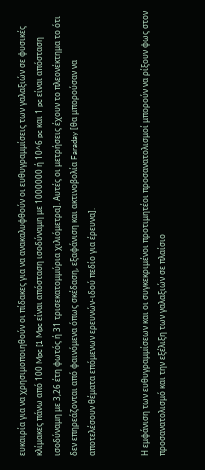ευκαιρία για να χρησιμοποιηθούν οι πίδακες για να ανακαλυφθούν οι ευθυγραμμίσεις των γαλαξιών σε φυσικές κλίμακες πάνω από 100 Mpc [1 Mpc είναι απόσταση ισοδύναμη με 1000000 ή 10^6 pc και 1 pc είναι απόσταση ισοδύναμη με 3,26 έτη φωτός ή 31 τρισεκατομμύρια χιλιόμετρα]. Αυτές οι μετρήσεις έχουν το πλεονέκτημα το ότι δεν επηρεάζονται από φαινόμενα όπως σκέδαση, εξαφάνιση και ακτινοβολία Faraday [θα μπορούσαν να αποτελέσουν θέματα επόμενων ερευνών-ιδού πεδίο για έρευνα].


Η εμφάνιση των ευθυγραμμίσεων και οι συγκεκριμένοι προτιμητέοι προσανατολισμοί μπορούν να ρίξουν φως στον προσανατολισμό και την εξέλιξη των γαλαξιών σε πλαίσιο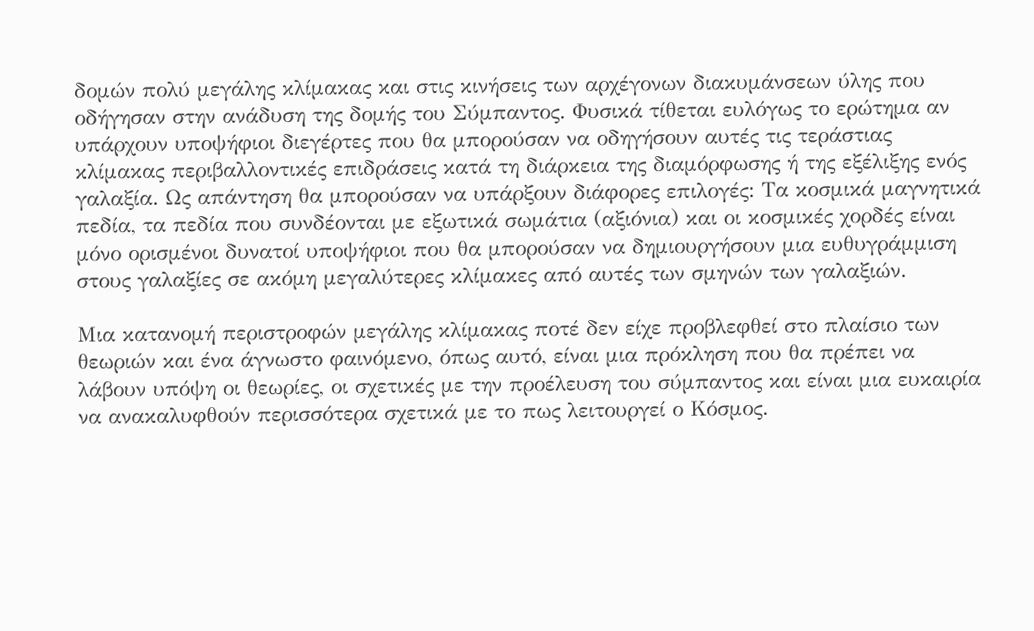δομών πολύ μεγάλης κλίμακας και στις κινήσεις των αρχέγονων διακυμάνσεων ύλης που οδήγησαν στην ανάδυση της δομής του Σύμπαντος. Φυσικά τίθεται ευλόγως το ερώτημα αν υπάρχουν υποψήφιοι διεγέρτες που θα μπορούσαν να οδηγήσουν αυτές τις τεράστιας κλίμακας περιβαλλοντικές επιδράσεις κατά τη διάρκεια της διαμόρφωσης ή της εξέλιξης ενός γαλαξία. Ως απάντηση θα μπορούσαν να υπάρξουν διάφορες επιλογές: Τα κοσμικά μαγνητικά πεδία, τα πεδία που συνδέονται με εξωτικά σωμάτια (αξιόνια) και οι κοσμικές χορδές είναι μόνο ορισμένοι δυνατοί υποψήφιοι που θα μπορούσαν να δημιουργήσουν μια ευθυγράμμιση στους γαλαξίες σε ακόμη μεγαλύτερες κλίμακες από αυτές των σμηνών των γαλαξιών.

Μια κατανομή περιστροφών μεγάλης κλίμακας ποτέ δεν είχε προβλεφθεί στο πλαίσιο των θεωριών και ένα άγνωστο φαινόμενο, όπως αυτό, είναι μια πρόκληση που θα πρέπει να λάβουν υπόψη οι θεωρίες, οι σχετικές με την προέλευση του σύμπαντος και είναι μια ευκαιρία να ανακαλυφθούν περισσότερα σχετικά με το πως λειτουργεί ο Κόσμος.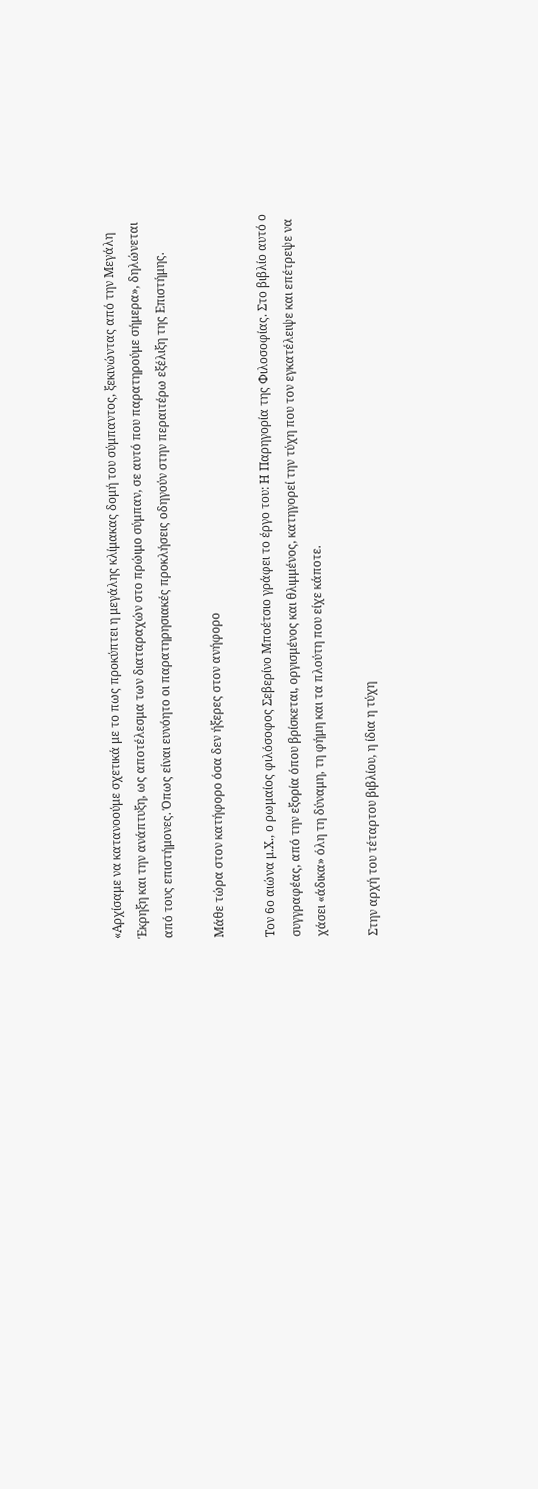«Αρχίσαμε να κατανοούμε σχετικά με το πως προκύπτει η μεγάλης κλίμακας δομή του σύμπαντος, ξεκινώντας από την Μεγάλη Έκρηξη και την ανάπτυξη, ως αποτέλεσμα των διαταραχών στο πρώιμο σύμπαν, σε αυτό που παρατηρούμε σήμερα», δηλώνεται από τους επιστήμονες. Όπως είναι ευνόητο οι παρατηρησιακές προκλήσεις οδηγούν στην περαιτέρω εξέλιξη της Επιστήμης.

Μάθε τώρα στον κατήφορο όσα δεν ήξερες στον ανήφορο

Τον 6ο αιώνα μ.Χ., ο ρωμαίος φιλόσοφος Σεβερίνο Μποέτσιο γράφει το έργο του: Η Παρηγορία της Φιλοσοφίας. Στο βιβλίο αυτό ο συγγραφέας, από την εξορία όπου βρίσκεται, οργισμένος και θλιμμένος, κατηγορεί την τύχη που τον εγκατέλειψε και επέτρεψε να χάσει «άδικα» όλη τη δύναμη, τη φήμη και τα πλούτη που είχε κάποτε.

Στην αρχή του τέταρτου βιβλίου, η ίδια η τύχη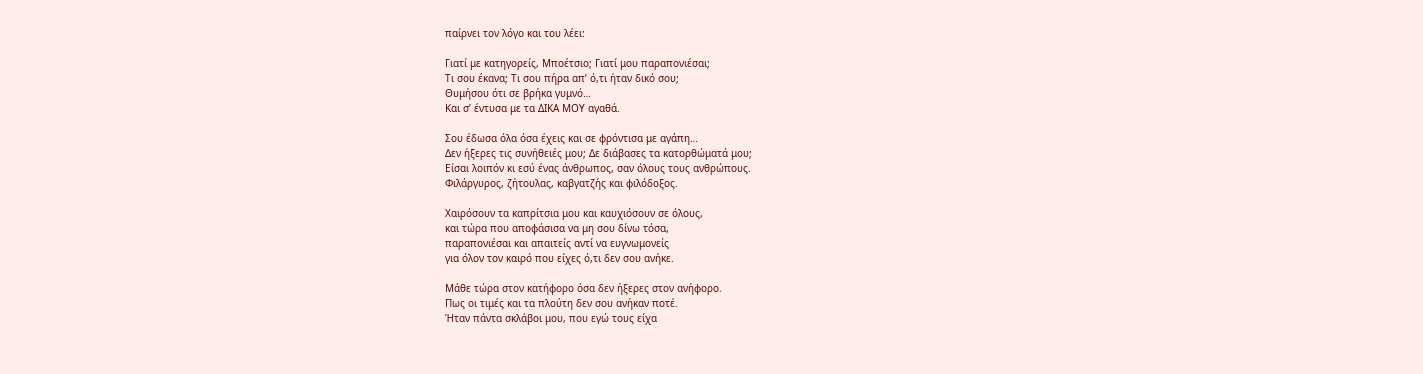παίρνει τον λόγο και του λέει:

Γιατί με κατηγορείς, Μποέτσιο; Γιατί μου παραπονιέσαι;
Τι σου έκανα; Τι σου πήρα απ’ ό,τι ήταν δικό σου;
Θυμήσου ότι σε βρήκα γυμνό…
Και σ’ έντυσα με τα ΔΙΚΑ ΜΟΥ αγαθά.

Σου έδωσα όλα όσα έχεις και σε φρόντισα με αγάπη…
Δεν ήξερες τις συνήθειές μου; Δε διάβασες τα κατορθώματά μου;
Είσαι λοιπόν κι εσύ ένας άνθρωπος, σαν όλους τους ανθρώπους.
Φιλάργυρος, ζήτουλας, καβγατζής και φιλόδοξος.

Χαιρόσουν τα καπρίτσια μου και καυχιόσουν σε όλους,
και τώρα που αποφάσισα να μη σου δίνω τόσα,
παραπονιέσαι και απαιτείς αντί να ευγνωμονείς
για όλον τον καιρό που είχες ό,τι δεν σου ανήκε.

Μάθε τώρα στον κατήφορο όσα δεν ήξερες στον ανήφορο.
Πως οι τιμές και τα πλούτη δεν σου ανήκαν ποτέ.
Ήταν πάντα σκλάβοι μου, που εγώ τους είχα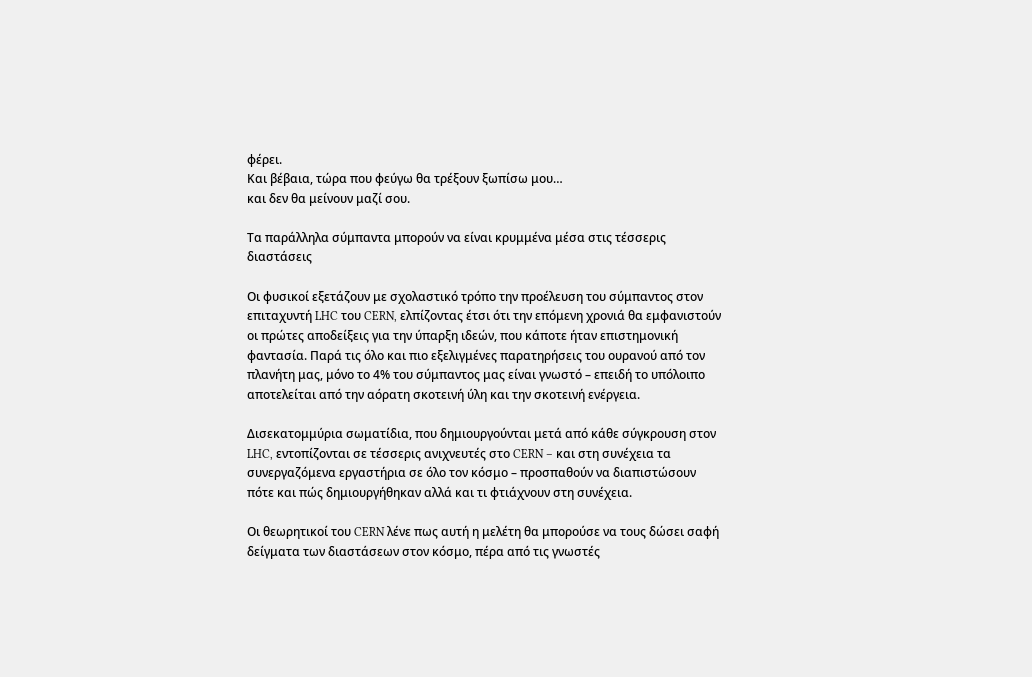φέρει.
Και βέβαια, τώρα που φεύγω θα τρέξουν ξωπίσω μου…
και δεν θα μείνουν μαζί σου.

Τα παράλληλα σύμπαντα μπορούν να είναι κρυμμένα μέσα στις τέσσερις διαστάσεις

Οι φυσικοί εξετάζουν με σχολαστικό τρόπο την προέλευση του σύμπαντος στον επιταχυντή LHC του CERN, ελπίζοντας έτσι ότι την επόμενη χρονιά θα εμφανιστούν οι πρώτες αποδείξεις για την ύπαρξη ιδεών, που κάποτε ήταν επιστημονική φαντασία. Παρά τις όλο και πιο εξελιγμένες παρατηρήσεις του ουρανού από τον πλανήτη μας, μόνο το 4% του σύμπαντος μας είναι γνωστό – επειδή το υπόλοιπο αποτελείται από την αόρατη σκοτεινή ύλη και την σκοτεινή ενέργεια.

Δισεκατομμύρια σωματίδια, που δημιουργούνται μετά από κάθε σύγκρουση στον LHC, εντοπίζονται σε τέσσερις ανιχνευτές στο CERN – και στη συνέχεια τα συνεργαζόμενα εργαστήρια σε όλο τον κόσμο – προσπαθούν να διαπιστώσουν πότε και πώς δημιουργήθηκαν αλλά και τι φτιάχνουν στη συνέχεια.

Οι θεωρητικοί του CERN λένε πως αυτή η μελέτη θα μπορούσε να τους δώσει σαφή δείγματα των διαστάσεων στον κόσμο, πέρα από τις γνωστές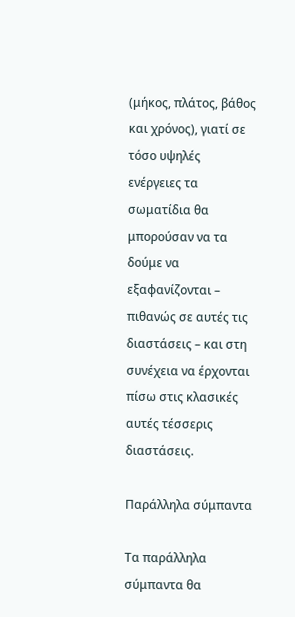(μήκος, πλάτος, βάθος και χρόνος), γιατί σε τόσο υψηλές ενέργειες τα σωματίδια θα μπορούσαν να τα δούμε να εξαφανίζονται – πιθανώς σε αυτές τις διαστάσεις – και στη συνέχεια να έρχονται πίσω στις κλασικές αυτές τέσσερις διαστάσεις.

Παράλληλα σύμπαντα

Τα παράλληλα σύμπαντα θα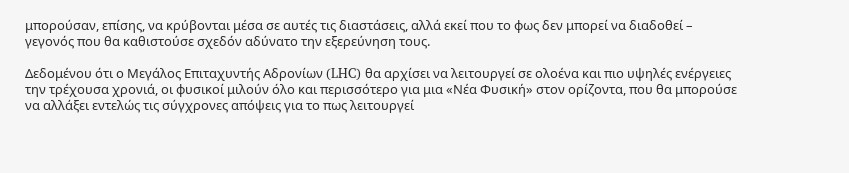μπορούσαν, επίσης, να κρύβονται μέσα σε αυτές τις διαστάσεις, αλλά εκεί που το φως δεν μπορεί να διαδοθεί – γεγονός που θα καθιστούσε σχεδόν αδύνατο την εξερεύνηση τους.

Δεδομένου ότι ο Μεγάλος Επιταχυντής Αδρονίων (LHC) θα αρχίσει να λειτουργεί σε ολοένα και πιο υψηλές ενέργειες την τρέχουσα χρονιά, οι φυσικοί μιλούν όλο και περισσότερο για μια «Νέα Φυσική» στον ορίζοντα, που θα μπορούσε να αλλάξει εντελώς τις σύγχρονες απόψεις για το πως λειτουργεί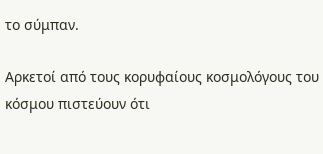το σύμπαν.

Αρκετοί από τους κορυφαίους κοσμολόγους του κόσμου πιστεύουν ότι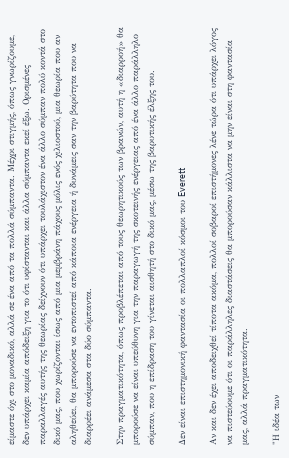είμαστε όχι στο μοναδικό, αλλά σε ένα από τα πολλά σύμπαντα. Μέχρι στιγμής, όπως γνωρίζουμε, δεν υπάρχει καμία απόδειξη για το ότι υφίστανται και άλλα σύμπαντα εκεί έξω. Ορισμένες παραλλαγές αυτής της θεωρίας δείχνουν ότι υπάρχει τουλάχιστον ένα άλλο σύμπαν πολύ κοντά στο δικό μας, που χωρίζονται ίσως από μια μεμβράνη πάχους μόλις ενός χιλιοστού, μια θεωρία που αν αληθεύει, θα μπορούσε να εντοπιστεί από κάποια ενέργεια ή δυνάμεις σαν την βαρύτητα που να διαρρέει ανάμεσα στα δύο σύμπαντα.

Στην πραγματικότητα, όπως προβλέπεται από τους θεωρητικούς των βρανών, αυτή η «διαρροή» θα μπορούσε να είναι υπεύθυνη για την παραγωγή της σκοτεινής ενέργειας από ένα άλλο παράλληλο σύμπαν, που η επίδραση του γίνεται αισθητή στο δικό μας, μέσω της βαρυτικής έλξης του.

Δεν είναι επιστημονική φαντασία οι πολλαπλοί κόσμοι του Everett

Αν και δεν έχει αποδειχθεί τίποτα ακόμα, πολλοί σοβαροί επιστήμονες λένε τώρα ότι υπάρχει λόγος να πιστεύουμε ότι οι παράλληλες διαστάσεις θα μπορούσαν κάλλιστα να μην είναι στη φαντασία μας, αλλά πραγματικότητα.

"Η ιδέα των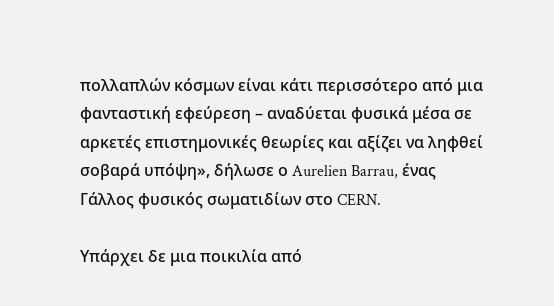πολλαπλών κόσμων είναι κάτι περισσότερο από μια φανταστική εφεύρεση – αναδύεται φυσικά μέσα σε αρκετές επιστημονικές θεωρίες και αξίζει να ληφθεί σοβαρά υπόψη», δήλωσε ο Aurelien Barrau, ένας Γάλλος φυσικός σωματιδίων στο CERN.

Υπάρχει δε μια ποικιλία από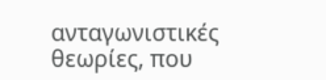ανταγωνιστικές θεωρίες, που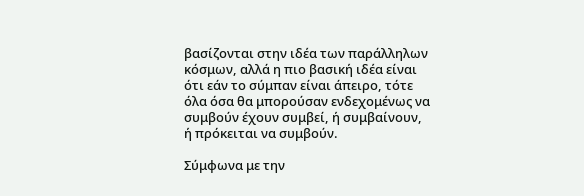βασίζονται στην ιδέα των παράλληλων κόσμων, αλλά η πιο βασική ιδέα είναι ότι εάν το σύμπαν είναι άπειρο, τότε όλα όσα θα μπορούσαν ενδεχομένως να συμβούν έχουν συμβεί, ή συμβαίνουν, ή πρόκειται να συμβούν.

Σύμφωνα με την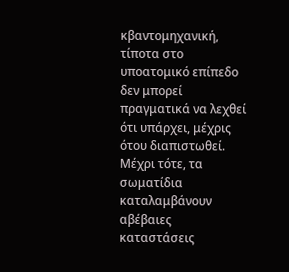κβαντομηχανική, τίποτα στο υποατομικό επίπεδο δεν μπορεί πραγματικά να λεχθεί ότι υπάρχει, μέχρις ότου διαπιστωθεί. Μέχρι τότε, τα σωματίδια καταλαμβάνουν αβέβαιες καταστάσεις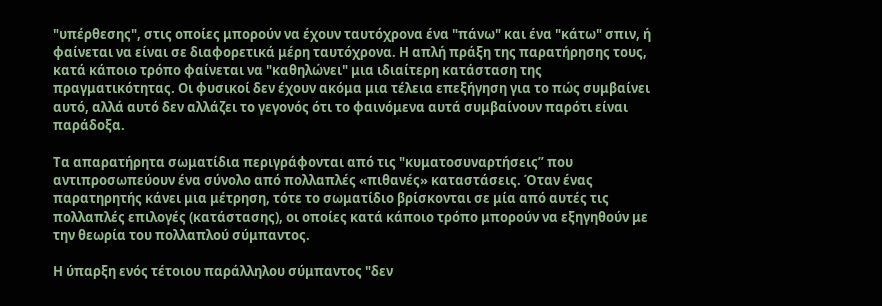"υπέρθεσης", στις οποίες μπορούν να έχουν ταυτόχρονα ένα "πάνω" και ένα "κάτω" σπιν, ή φαίνεται να είναι σε διαφορετικά μέρη ταυτόχρονα. Η απλή πράξη της παρατήρησης τους, κατά κάποιο τρόπο φαίνεται να "καθηλώνει" μια ιδιαίτερη κατάσταση της πραγματικότητας. Οι φυσικοί δεν έχουν ακόμα μια τέλεια επεξήγηση για το πώς συμβαίνει αυτό, αλλά αυτό δεν αλλάζει το γεγονός ότι το φαινόμενα αυτά συμβαίνουν παρότι είναι παράδοξα.

Τα απαρατήρητα σωματίδια περιγράφονται από τις "κυματοσυναρτήσεις” που αντιπροσωπεύουν ένα σύνολο από πολλαπλές «πιθανές» καταστάσεις. Όταν ένας παρατηρητής κάνει μια μέτρηση, τότε το σωματίδιο βρίσκονται σε μία από αυτές τις πολλαπλές επιλογές (κατάστασης), οι οποίες κατά κάποιο τρόπο μπορούν να εξηγηθούν με την θεωρία του πολλαπλού σύμπαντος.

Η ύπαρξη ενός τέτοιου παράλληλου σύμπαντος "δεν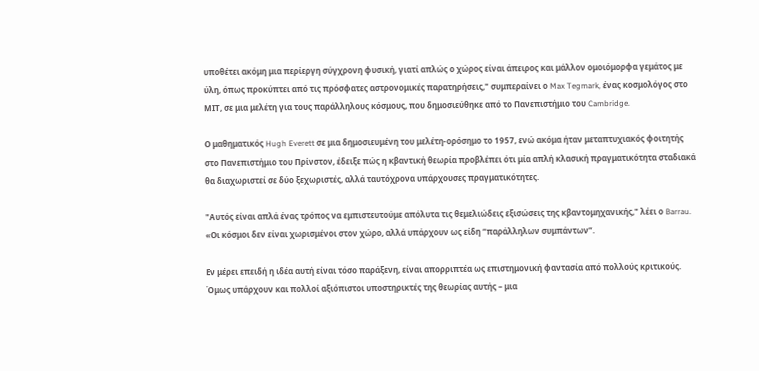υποθέτει ακόμη μια περίεργη σύγχρονη φυσική, γιατί απλώς ο χώρος είναι άπειρος και μάλλον ομοιόμορφα γεμάτος με ύλη, όπως προκύπτει από τις πρόσφατες αστρονομικές παρατηρήσεις," συμπεραίνει ο Max Tegmark, ένας κοσμολόγος στο ΜΙΤ, σε μια μελέτη για τους παράλληλους κόσμους, που δημοσιεύθηκε από το Πανεπιστήμιο του Cambridge.

Ο μαθηματικός Hugh Everett σε μια δημοσιευμένη του μελέτη-ορόσημο το 1957, ενώ ακόμα ήταν μεταπτυχιακός φοιτητής στο Πανεπιστήμιο του Πρίνστον, έδειξε πώς η κβαντική θεωρία προβλέπει ότι μία απλή κλασική πραγματικότητα σταδιακά θα διαχωριστεί σε δύο ξεχωριστές, αλλά ταυτόχρονα υπάρχουσες πραγματικότητες.

"Αυτός είναι απλά ένας τρόπος να εμπιστευτούμε απόλυτα τις θεμελιώδεις εξισώσεις της κβαντομηχανικής," λέει ο Barrau. «Οι κόσμοι δεν είναι χωρισμένοι στον χώρο, αλλά υπάρχουν ως είδη “παράλληλων συμπάντων”.

Εν μέρει επειδή η ιδέα αυτή είναι τόσο παράξενη, είναι απορριπτέα ως επιστημονική φαντασία από πολλούς κριτικούς. Όμως υπάρχουν και πολλοί αξιόπιστοι υποστηρικτές της θεωρίας αυτής – μια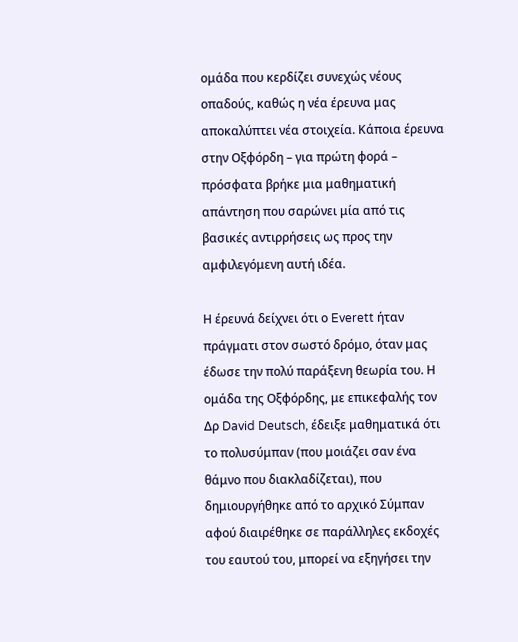ομάδα που κερδίζει συνεχώς νέους οπαδούς, καθώς η νέα έρευνα μας αποκαλύπτει νέα στοιχεία. Κάποια έρευνα στην Οξφόρδη – για πρώτη φορά – πρόσφατα βρήκε μια μαθηματική απάντηση που σαρώνει μία από τις βασικές αντιρρήσεις ως προς την αμφιλεγόμενη αυτή ιδέα.

Η έρευνά δείχνει ότι ο Everett ήταν πράγματι στον σωστό δρόμο, όταν μας έδωσε την πολύ παράξενη θεωρία του. Η ομάδα της Οξφόρδης, με επικεφαλής τον Δρ David Deutsch, έδειξε μαθηματικά ότι το πολυσύμπαν (που μοιάζει σαν ένα θάμνο που διακλαδίζεται), που δημιουργήθηκε από το αρχικό Σύμπαν αφού διαιρέθηκε σε παράλληλες εκδοχές του εαυτού του, μπορεί να εξηγήσει την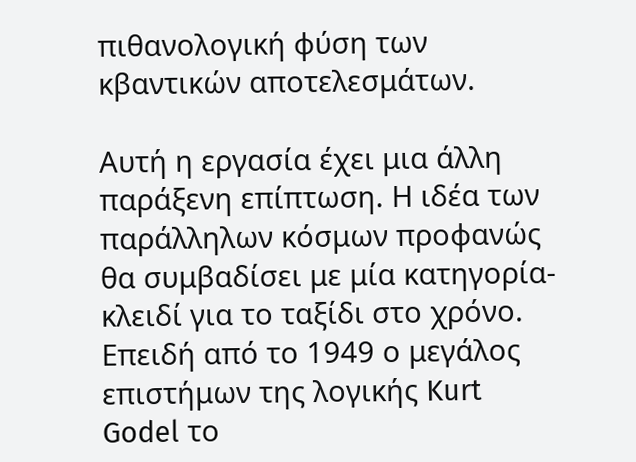πιθανολογική φύση των κβαντικών αποτελεσμάτων.

Αυτή η εργασία έχει μια άλλη παράξενη επίπτωση. Η ιδέα των παράλληλων κόσμων προφανώς θα συμβαδίσει με μία κατηγορία-κλειδί για το ταξίδι στο χρόνο. Επειδή από το 1949 ο μεγάλος επιστήμων της λογικής Kurt Godel το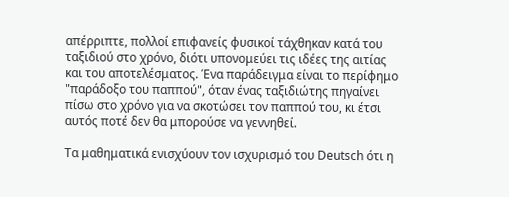απέρριπτε, πολλοί επιφανείς φυσικοί τάχθηκαν κατά του ταξιδιού στο χρόνο, διότι υπονομεύει τις ιδέες της αιτίας και του αποτελέσματος. Ένα παράδειγμα είναι το περίφημο "παράδοξο του παππού", όταν ένας ταξιδιώτης πηγαίνει πίσω στο χρόνο για να σκοτώσει τον παππού του, κι έτσι αυτός ποτέ δεν θα μπορούσε να γεννηθεί.

Τα μαθηματικά ενισχύουν τον ισχυρισμό του Deutsch ότι η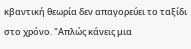κβαντική θεωρία δεν απαγορεύει το ταξίδι στο χρόνο. "Απλώς κάνεις μια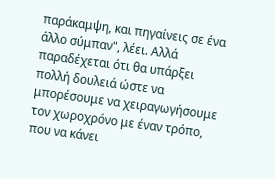παράκαμψη, και πηγαίνεις σε ένα άλλο σύμπαν", λέει. Αλλά παραδέχεται ότι θα υπάρξει πολλή δουλειά ώστε να μπορέσουμε να χειραγωγήσουμε τον χωροχρόνο με έναν τρόπο, που να κάνει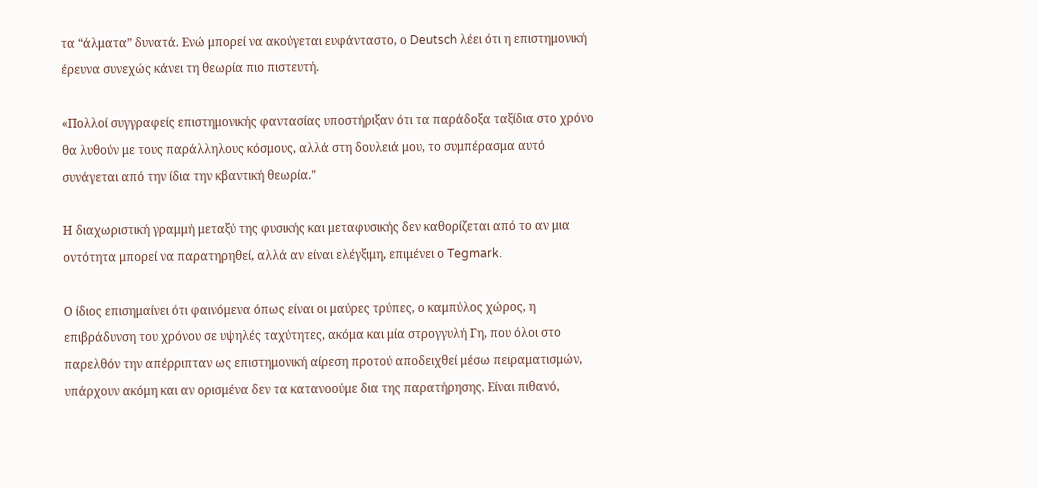τα “άλματα” δυνατά. Ενώ μπορεί να ακούγεται ευφάνταστο, ο Deutsch λέει ότι η επιστημονική έρευνα συνεχώς κάνει τη θεωρία πιο πιστευτή.

«Πολλοί συγγραφείς επιστημονικής φαντασίας υποστήριξαν ότι τα παράδοξα ταξίδια στο χρόνο θα λυθούν με τους παράλληλους κόσμους, αλλά στη δουλειά μου, το συμπέρασμα αυτό συνάγεται από την ίδια την κβαντική θεωρία."

Η διαχωριστική γραμμή μεταξύ της φυσικής και μεταφυσικής δεν καθορίζεται από το αν μια οντότητα μπορεί να παρατηρηθεί, αλλά αν είναι ελέγξιμη, επιμένει ο Tegmark.

Ο ίδιος επισημαίνει ότι φαινόμενα όπως είναι οι μαύρες τρύπες, ο καμπύλος χώρος, η επιβράδυνση του χρόνου σε υψηλές ταχύτητες, ακόμα και μία στρογγυλή Γη, που όλοι στο παρελθόν την απέρριπταν ως επιστημονική αίρεση προτού αποδειχθεί μέσω πειραματισμών, υπάρχουν ακόμη και αν ορισμένα δεν τα κατανοούμε δια της παρατήρησης. Είναι πιθανό,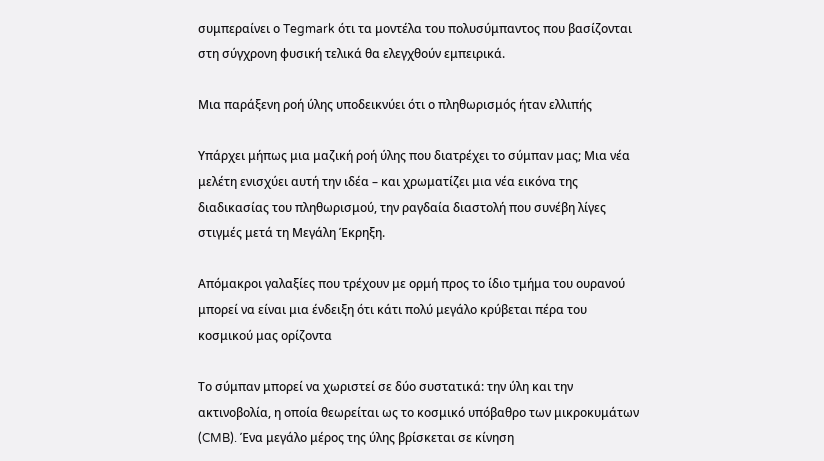συμπεραίνει ο Tegmark ότι τα μοντέλα του πολυσύμπαντος που βασίζονται στη σύγχρονη φυσική τελικά θα ελεγχθούν εμπειρικά.

Μια παράξενη ροή ύλης υποδεικνύει ότι ο πληθωρισμός ήταν ελλιπής

Υπάρχει μήπως μια μαζική ροή ύλης που διατρέχει το σύμπαν μας; Μια νέα μελέτη ενισχύει αυτή την ιδέα – και χρωματίζει μια νέα εικόνα της διαδικασίας του πληθωρισμού, την ραγδαία διαστολή που συνέβη λίγες στιγμές μετά τη Μεγάλη Έκρηξη.

Απόμακροι γαλαξίες που τρέχουν με ορμή προς το ίδιο τμήμα του ουρανού μπορεί να είναι μια ένδειξη ότι κάτι πολύ μεγάλο κρύβεται πέρα του κοσμικού μας ορίζοντα

Το σύμπαν μπορεί να χωριστεί σε δύο συστατικά: την ύλη και την ακτινοβολία, η οποία θεωρείται ως το κοσμικό υπόβαθρο των μικροκυμάτων (CMB). Ένα μεγάλο μέρος της ύλης βρίσκεται σε κίνηση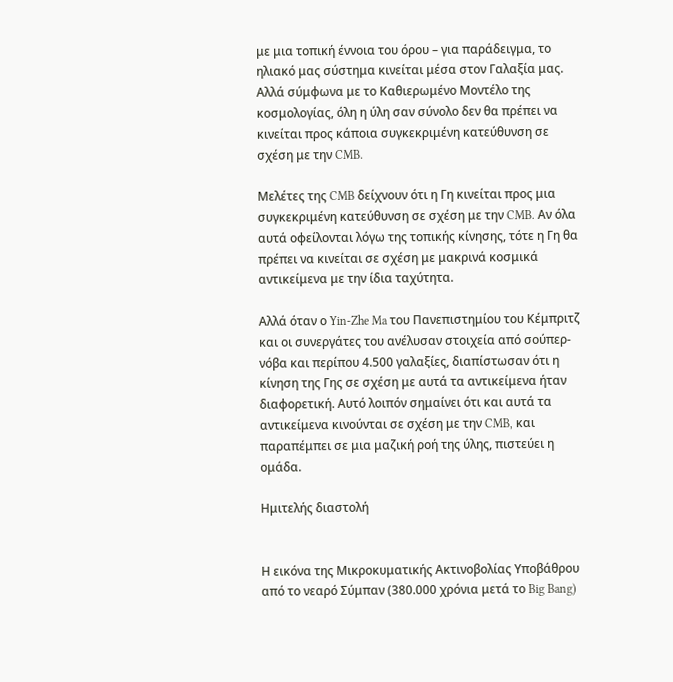με μια τοπική έννοια του όρου – για παράδειγμα, το ηλιακό μας σύστημα κινείται μέσα στον Γαλαξία μας. Αλλά σύμφωνα με το Καθιερωμένο Μοντέλο της κοσμολογίας, όλη η ύλη σαν σύνολο δεν θα πρέπει να κινείται προς κάποια συγκεκριμένη κατεύθυνση σε σχέση με την CMB.

Μελέτες της CMB δείχνουν ότι η Γη κινείται προς μια συγκεκριμένη κατεύθυνση σε σχέση με την CMB. Αν όλα αυτά οφείλονται λόγω της τοπικής κίνησης, τότε η Γη θα πρέπει να κινείται σε σχέση με μακρινά κοσμικά αντικείμενα με την ίδια ταχύτητα.

Αλλά όταν ο Yin-Zhe Ma του Πανεπιστημίου του Κέμπριτζ και οι συνεργάτες του ανέλυσαν στοιχεία από σούπερ-νόβα και περίπου 4.500 γαλαξίες, διαπίστωσαν ότι η κίνηση της Γης σε σχέση με αυτά τα αντικείμενα ήταν διαφορετική. Αυτό λοιπόν σημαίνει ότι και αυτά τα αντικείμενα κινούνται σε σχέση με την CMB, και παραπέμπει σε μια μαζική ροή της ύλης, πιστεύει η ομάδα.

Ημιτελής διαστολή


Η εικόνα της Μικροκυματικής Ακτινοβολίας Υποβάθρου από το νεαρό Σύμπαν (380.000 χρόνια μετά το Big Bang)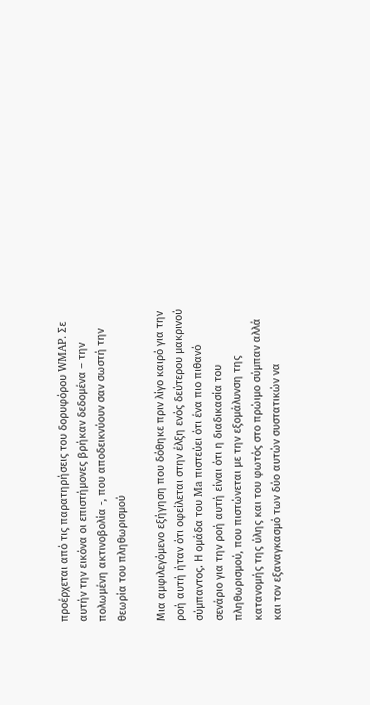προέρχεται από τις παρατηρήσεις του δορυφόρου WMAP. Σε αυτήν την εικόνα οι επιστήμονες βρήκαν δεδομένα – την πολωμένη ακτινοβολία -, που αποδεικνύουν σαν σωστή την θεωρία του πληθωρισμού

Μια αμφιλεγόμενο εξήγηση που δόθηκε πριν λίγο καιρό για την ροή αυτή ήταν ότι οφείλεται στην έλξη ενός δεύτερου μακρινού σύμπαντος. Η ομάδα του Ma πιστεύει ότι ένα πιο πιθανό σενάριο για την ροή αυτή είναι ότι η διαδικασία του πληθωρισμού, που πιστώνεται με την εξομάλυνση της κατανομής της ύλης και του φωτός στο πρώιμο σύμπαν αλλά και τον εξαναγκασμό των δύο αυτών συστατικών να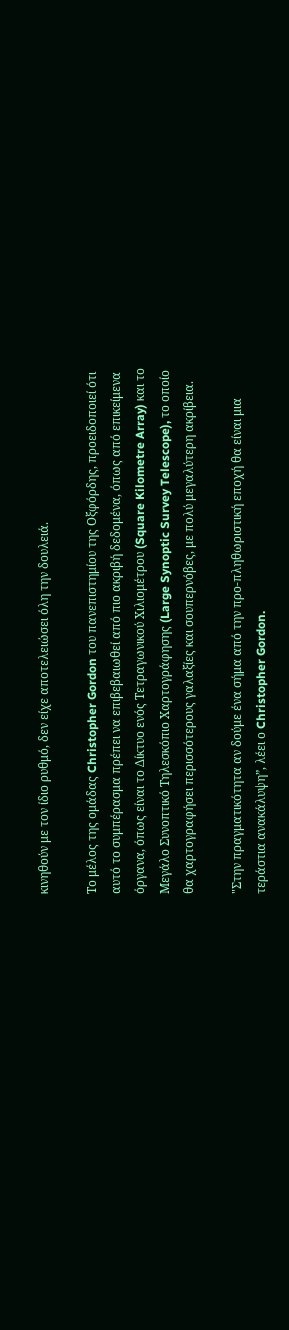κινηθούν με τον ίδιο ρυθμό, δεν είχε αποτελειώσει όλη την δουλειά.

Το μέλος της ομάδας Christopher Gordon του πανεπιστημίου της Οξφόρδης, προειδοποιεί ότι αυτό το συμπέρασμα πρέπει να επιβεβαιωθεί από πιο ακριβή δεδομένα, όπως από επικείμενα όργανα, όπως είναι το Δίκτυο ενός Τετραγωνικού Χιλιομέτρου (Square Kilometre Array) και το Μεγάλο Συνοπτικό Τηλεσκόπιο Χαρτογράφησης (Large Synoptic Survey Telescope), το οποίο θα χαρτογραφήσει περισσότερους γαλαξίες και σουπερνόβες, με πολύ μεγαλύτερη ακρίβεια.

"Στην πραγματικότητα αν δούμε ένα σήμα από την προ-πληθωριστική εποχή θα είναι μια τεράστια ανακάλυψη”, λέει ο Christopher Gordon.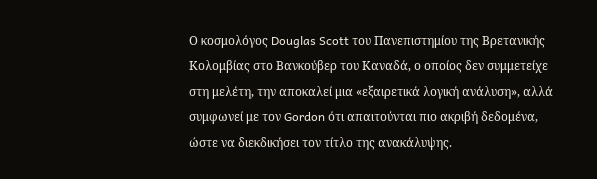Ο κοσμολόγος Douglas Scott του Πανεπιστημίου της Βρετανικής Κολομβίας στο Βανκούβερ του Καναδά, ο οποίος δεν συμμετείχε στη μελέτη, την αποκαλεί μια «εξαιρετικά λογική ανάλυση», αλλά συμφωνεί με τον Gordon ότι απαιτούνται πιο ακριβή δεδομένα, ώστε να διεκδικήσει τον τίτλο της ανακάλυψης.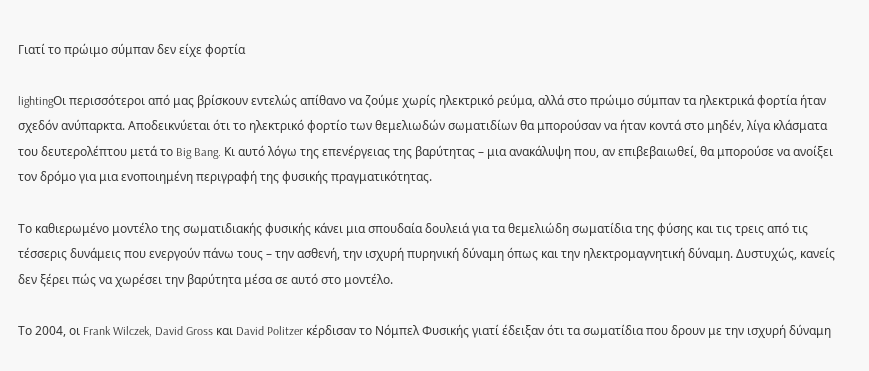Γιατί το πρώιμο σύμπαν δεν είχε φορτία

lightingΟι περισσότεροι από μας βρίσκουν εντελώς απίθανο να ζούμε χωρίς ηλεκτρικό ρεύμα, αλλά στο πρώιμο σύμπαν τα ηλεκτρικά φορτία ήταν σχεδόν ανύπαρκτα. Αποδεικνύεται ότι το ηλεκτρικό φορτίο των θεμελιωδών σωματιδίων θα μπορούσαν να ήταν κοντά στο μηδέν, λίγα κλάσματα του δευτερολέπτου μετά το Big Bang. Κι αυτό λόγω της επενέργειας της βαρύτητας – μια ανακάλυψη που, αν επιβεβαιωθεί, θα μπορούσε να ανοίξει τον δρόμο για μια ενοποιημένη περιγραφή της φυσικής πραγματικότητας.

Το καθιερωμένο μοντέλο της σωματιδιακής φυσικής κάνει μια σπουδαία δουλειά για τα θεμελιώδη σωματίδια της φύσης και τις τρεις από τις τέσσερις δυνάμεις που ενεργούν πάνω τους – την ασθενή, την ισχυρή πυρηνική δύναμη όπως και την ηλεκτρομαγνητική δύναμη. Δυστυχώς, κανείς δεν ξέρει πώς να χωρέσει την βαρύτητα μέσα σε αυτό στο μοντέλο.

Το 2004, οι Frank Wilczek, David Gross και David Politzer κέρδισαν το Νόμπελ Φυσικής γιατί έδειξαν ότι τα σωματίδια που δρουν με την ισχυρή δύναμη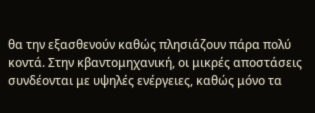θα την εξασθενούν καθώς πλησιάζουν πάρα πολύ κοντά. Στην κβαντομηχανική, οι μικρές αποστάσεις συνδέονται με υψηλές ενέργειες, καθώς μόνο τα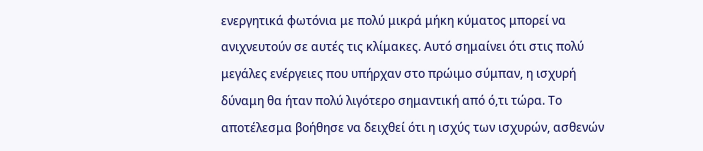ενεργητικά φωτόνια με πολύ μικρά μήκη κύματος μπορεί να ανιχνευτούν σε αυτές τις κλίμακες. Αυτό σημαίνει ότι στις πολύ μεγάλες ενέργειες που υπήρχαν στο πρώιμο σύμπαν, η ισχυρή δύναμη θα ήταν πολύ λιγότερο σημαντική από ό,τι τώρα. Το αποτέλεσμα βοήθησε να δειχθεί ότι η ισχύς των ισχυρών, ασθενών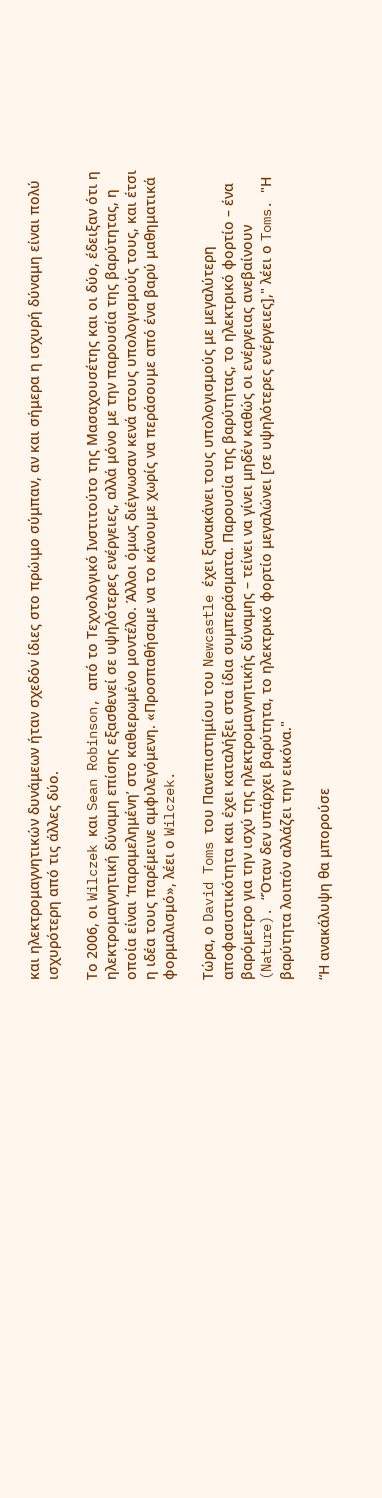και ηλεκτρομαγνητικών δυνάμεων ήταν σχεδόν ίδιες στο πρώιμο σύμπαν, αν και σήμερα η ισχυρή δύναμη είναι πολύ ισχυρότερη από τις άλλες δύο.

Το 2006, οι Wilczek και Sean Robinson, από το Τεχνολογικό Ινστιτούτο της Μασαχουσέτης και οι δύο, έδειξαν ότι η ηλεκτρομαγνητική δύναμη επίσης εξασθενεί σε υψηλότερες ενέργειες, αλλά μόνο με την παρουσία της βαρύτητας, η οποία είναι ‘παραμελημένη’ στο καθιερωμένο μοντέλο. Άλλοι όμως διέγνωσαν κενά στους υπολογισμούς τους, και έτσι η ιδέα τους παρέμεινε αμφιλεγόμενη. «Προσπαθήσαμε να το κάνουμε χωρίς να περάσουμε από ένα βαρύ μαθηματικά φορμαλισμό», λέει ο Wilczek.

Τώρα, ο David Toms του Πανεπιστημίου του Newcastle έχει ξανακάνει τους υπολογισμούς με μεγαλύτερη αποφασιστικότητα και έχει καταλήξει στα ίδια συμπεράσματα. Παρουσία της βαρύτητας, το ηλεκτρικό φορτίο – ένα βαρόμετρο για την ισχύ της ηλεκτρομαγνητικής δύναμης – τείνει να γίνει μηδέν καθώς οι ενέργειας ανεβαίνουν (Nature). “Όταν δεν υπάρχει βαρύτητα, το ηλεκτρικό φορτίο μεγαλώνει [σε υψηλότερες ενέργειες]," λέει ο Toms. "Η βαρύτητα λοιπόν αλλάζει την εικόνα."

“Η ανακάλυψη θα μπορούσε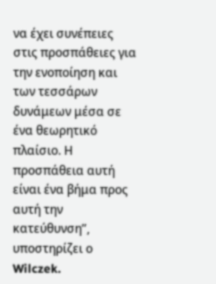να έχει συνέπειες στις προσπάθειες για την ενοποίηση και των τεσσάρων δυνάμεων μέσα σε ένα θεωρητικό πλαίσιο. Η προσπάθεια αυτή είναι ένα βήμα προς αυτή την κατεύθυνση”, υποστηρίζει ο Wilczek.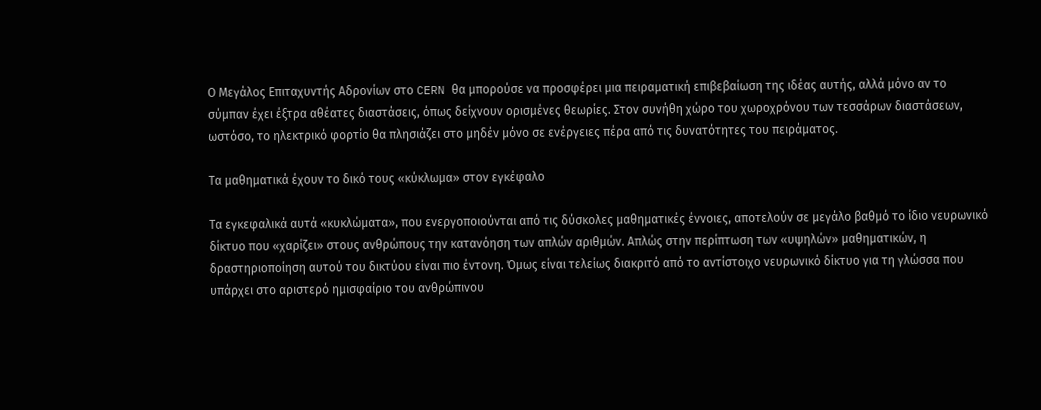Ο Μεγάλος Επιταχυντής Αδρονίων στο CERN θα μπορούσε να προσφέρει μια πειραματική επιβεβαίωση της ιδέας αυτής, αλλά μόνο αν το σύμπαν έχει έξτρα αθέατες διαστάσεις, όπως δείχνουν ορισμένες θεωρίες. Στον συνήθη χώρο του χωροχρόνου των τεσσάρων διαστάσεων, ωστόσο, το ηλεκτρικό φορτίο θα πλησιάζει στο μηδέν μόνο σε ενέργειες πέρα από τις δυνατότητες του πειράματος.

Τα μαθηματικά έχουν το δικό τους «κύκλωμα» στον εγκέφαλο

Τα εγκεφαλικά αυτά «κυκλώματα», που ενεργοποιούνται από τις δύσκολες μαθηματικές έννοιες, αποτελούν σε μεγάλο βαθμό το ίδιο νευρωνικό δίκτυο που «χαρίζει» στους ανθρώπους την κατανόηση των απλών αριθμών. Απλώς στην περίπτωση των «υψηλών» μαθηματικών, η δραστηριοποίηση αυτού του δικτύου είναι πιο έντονη. Όμως είναι τελείως διακριτό από το αντίστοιχο νευρωνικό δίκτυο για τη γλώσσα που υπάρχει στο αριστερό ημισφαίριο του ανθρώπινου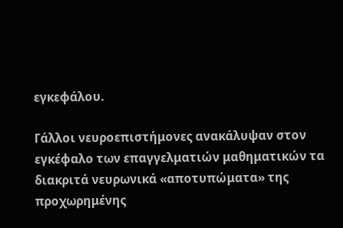εγκεφάλου.

Γάλλοι νευροεπιστήμονες ανακάλυψαν στον εγκέφαλο των επαγγελματιών μαθηματικών τα διακριτά νευρωνικά «αποτυπώματα» της προχωρημένης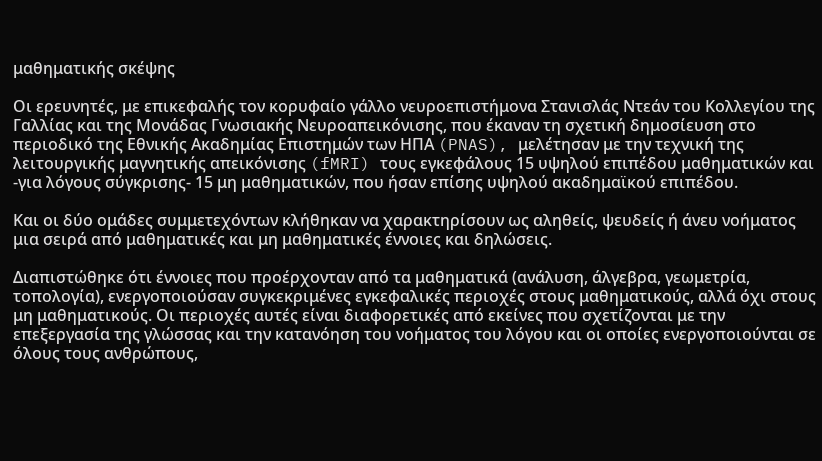μαθηματικής σκέψης

Οι ερευνητές, με επικεφαλής τον κορυφαίο γάλλο νευροεπιστήμονα Στανισλάς Ντεάν του Κολλεγίου της Γαλλίας και της Μονάδας Γνωσιακής Νευροαπεικόνισης, που έκαναν τη σχετική δημοσίευση στο περιοδικό της Εθνικής Ακαδημίας Επιστημών των ΗΠΑ (PNAS), μελέτησαν με την τεχνική της λειτουργικής μαγνητικής απεικόνισης (fMRI) τους εγκεφάλους 15 υψηλού επιπέδου μαθηματικών και -για λόγους σύγκρισης- 15 μη μαθηματικών, που ήσαν επίσης υψηλού ακαδημαϊκού επιπέδου.

Και οι δύο ομάδες συμμετεχόντων κλήθηκαν να χαρακτηρίσουν ως αληθείς, ψευδείς ή άνευ νοήματος μια σειρά από μαθηματικές και μη μαθηματικές έννοιες και δηλώσεις.

Διαπιστώθηκε ότι έννοιες που προέρχονταν από τα μαθηματικά (ανάλυση, άλγεβρα, γεωμετρία, τοπολογία), ενεργοποιούσαν συγκεκριμένες εγκεφαλικές περιοχές στους μαθηματικούς, αλλά όχι στους μη μαθηματικούς. Οι περιοχές αυτές είναι διαφορετικές από εκείνες που σχετίζονται με την επεξεργασία της γλώσσας και την κατανόηση του νοήματος του λόγου και οι οποίες ενεργοποιούνται σε όλους τους ανθρώπους,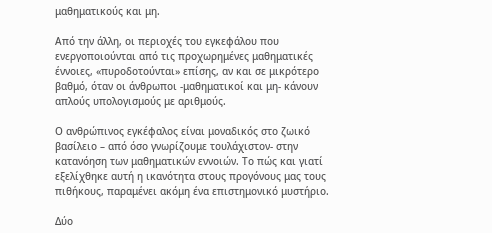μαθηματικούς και μη.

Από την άλλη, οι περιοχές του εγκεφάλου που ενεργοποιούνται από τις προχωρημένες μαθηματικές έννοιες, «πυροδοτούνται» επίσης, αν και σε μικρότερο βαθμό, όταν οι άνθρωποι -μαθηματικοί και μη- κάνουν απλούς υπολογισμούς με αριθμούς.

Ο ανθρώπινος εγκέφαλος είναι μοναδικός στο ζωικό βασίλειο – από όσο γνωρίζουμε τουλάχιστον- στην κατανόηση των μαθηματικών εννοιών. Το πώς και γιατί εξελίχθηκε αυτή η ικανότητα στους προγόνους μας τους πιθήκους, παραμένει ακόμη ένα επιστημονικό μυστήριο.

Δύο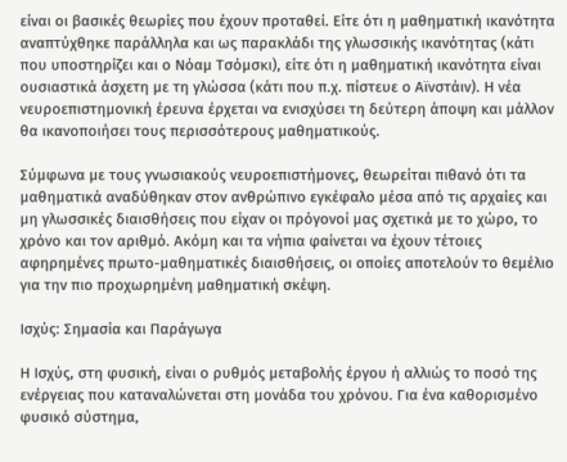είναι οι βασικές θεωρίες που έχουν προταθεί. Είτε ότι η μαθηματική ικανότητα αναπτύχθηκε παράλληλα και ως παρακλάδι της γλωσσικής ικανότητας (κάτι που υποστηρίζει και ο Νόαμ Τσόμσκι), είτε ότι η μαθηματική ικανότητα είναι ουσιαστικά άσχετη με τη γλώσσα (κάτι που π.χ. πίστευε ο Αϊνστάιν). Η νέα νευροεπιστημονική έρευνα έρχεται να ενισχύσει τη δεύτερη άποψη και μάλλον θα ικανοποιήσει τους περισσότερους μαθηματικούς.

Σύμφωνα με τους γνωσιακούς νευροεπιστήμονες, θεωρείται πιθανό ότι τα μαθηματικά αναδύθηκαν στον ανθρώπινο εγκέφαλο μέσα από τις αρχαίες και μη γλωσσικές διαισθήσεις που είχαν οι πρόγονοί μας σχετικά με το χώρο, το χρόνο και τον αριθμό. Ακόμη και τα νήπια φαίνεται να έχουν τέτοιες αφηρημένες πρωτο-μαθηματικές διαισθήσεις, οι οποίες αποτελούν το θεμέλιο για την πιο προχωρημένη μαθηματική σκέψη.

Ισχύς: Σημασία και Παράγωγα

Η Ισχύς, στη φυσική, είναι ο ρυθμός μεταβολής έργου ή αλλιώς το ποσό της ενέργειας που καταναλώνεται στη μονάδα του χρόνου. Για ένα καθορισμένο φυσικό σύστημα,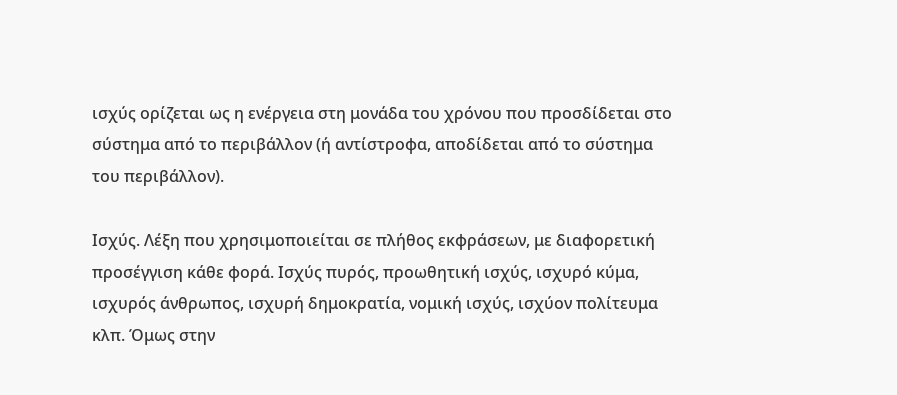ισχύς ορίζεται ως η ενέργεια στη μονάδα του χρόνου που προσδίδεται στο σύστημα από το περιβάλλον (ή αντίστροφα, αποδίδεται από το σύστημα του περιβάλλον).

Ισχύς. Λέξη που χρησιμοποιείται σε πλήθος εκφράσεων, με διαφορετική προσέγγιση κάθε φορά. Ισχύς πυρός, προωθητική ισχύς, ισχυρό κύμα, ισχυρός άνθρωπος, ισχυρή δημοκρατία, νομική ισχύς, ισχύον πολίτευμα κλπ. Όμως στην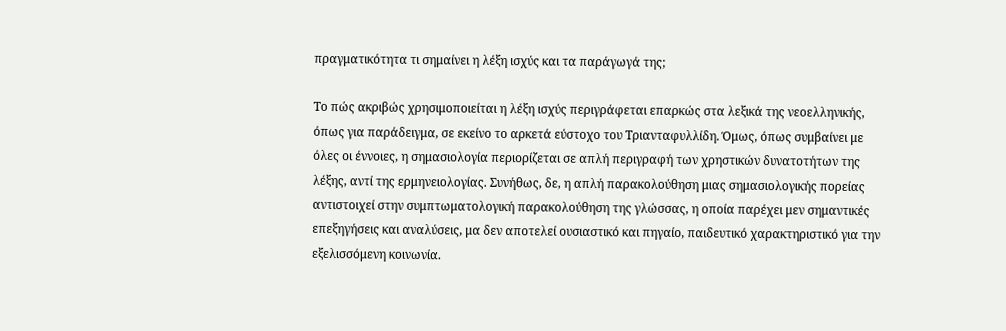πραγματικότητα τι σημαίνει η λέξη ισχύς και τα παράγωγά της;

Το πώς ακριβώς χρησιμοποιείται η λέξη ισχύς περιγράφεται επαρκώς στα λεξικά της νεοελληνικής, όπως για παράδειγμα, σε εκείνο το αρκετά εύστοχο του Τριανταφυλλίδη. Όμως, όπως συμβαίνει με όλες οι έννοιες, η σημασιολογία περιορίζεται σε απλή περιγραφή των χρηστικών δυνατοτήτων της λέξης, αντί της ερμηνειολογίας. Συνήθως, δε, η απλή παρακολούθηση μιας σημασιολογικής πορείας αντιστοιχεί στην συμπτωματολογική παρακολούθηση της γλώσσας, η οποία παρέχει μεν σημαντικές επεξηγήσεις και αναλύσεις, μα δεν αποτελεί ουσιαστικό και πηγαίο, παιδευτικό χαρακτηριστικό για την εξελισσόμενη κοινωνία.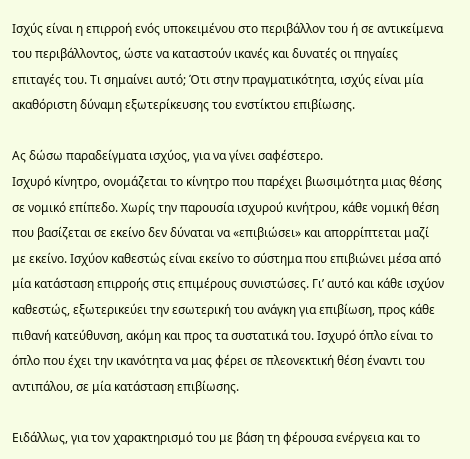Ισχύς είναι η επιρροή ενός υποκειμένου στο περιβάλλον του ή σε αντικείμενα του περιβάλλοντος, ώστε να καταστούν ικανές και δυνατές οι πηγαίες επιταγές του. Τι σημαίνει αυτό; Ότι στην πραγματικότητα, ισχύς είναι μία ακαθόριστη δύναμη εξωτερίκευσης του ενστίκτου επιβίωσης.

Ας δώσω παραδείγματα ισχύος, για να γίνει σαφέστερο.
Ισχυρό κίνητρο, ονομάζεται το κίνητρο που παρέχει βιωσιμότητα μιας θέσης σε νομικό επίπεδο. Χωρίς την παρουσία ισχυρού κινήτρου, κάθε νομική θέση που βασίζεται σε εκείνο δεν δύναται να «επιβιώσει» και απορρίπτεται μαζί με εκείνο. Ισχύον καθεστώς είναι εκείνο το σύστημα που επιβιώνει μέσα από μία κατάσταση επιρροής στις επιμέρους συνιστώσες. Γι’ αυτό και κάθε ισχύον καθεστώς, εξωτερικεύει την εσωτερική του ανάγκη για επιβίωση, προς κάθε πιθανή κατεύθυνση, ακόμη και προς τα συστατικά του. Ισχυρό όπλο είναι το όπλο που έχει την ικανότητα να μας φέρει σε πλεονεκτική θέση έναντι του αντιπάλου, σε μία κατάσταση επιβίωσης.

Ειδάλλως, για τον χαρακτηρισμό του με βάση τη φέρουσα ενέργεια και το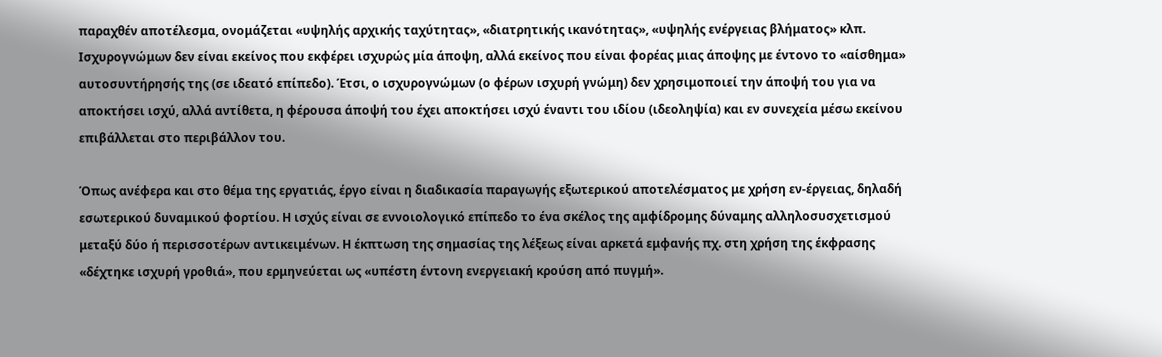παραχθέν αποτέλεσμα, ονομάζεται «υψηλής αρχικής ταχύτητας», «διατρητικής ικανότητας», «υψηλής ενέργειας βλήματος» κλπ. Ισχυρογνώμων δεν είναι εκείνος που εκφέρει ισχυρώς μία άποψη, αλλά εκείνος που είναι φορέας μιας άποψης με έντονο το «αίσθημα» αυτοσυντήρησής της (σε ιδεατό επίπεδο). Έτσι, ο ισχυρογνώμων (ο φέρων ισχυρή γνώμη) δεν χρησιμοποιεί την άποψή του για να αποκτήσει ισχύ, αλλά αντίθετα, η φέρουσα άποψή του έχει αποκτήσει ισχύ έναντι του ιδίου (ιδεοληψία) και εν συνεχεία μέσω εκείνου επιβάλλεται στο περιβάλλον του.

Όπως ανέφερα και στο θέμα της εργατιάς, έργο είναι η διαδικασία παραγωγής εξωτερικού αποτελέσματος με χρήση εν-έργειας, δηλαδή εσωτερικού δυναμικού φορτίου. Η ισχύς είναι σε εννοιολογικό επίπεδο το ένα σκέλος της αμφίδρομης δύναμης αλληλοσυσχετισμού μεταξύ δύο ή περισσοτέρων αντικειμένων. Η έκπτωση της σημασίας της λέξεως είναι αρκετά εμφανής πχ. στη χρήση της έκφρασης «δέχτηκε ισχυρή γροθιά», που ερμηνεύεται ως «υπέστη έντονη ενεργειακή κρούση από πυγμή».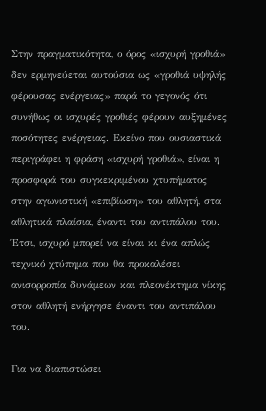Στην πραγματικότητα, ο όρος «ισχυρή γροθιά» δεν ερμηνεύεται αυτούσια ως «γροθιά υψηλής φέρουσας ενέργειας» παρά το γεγονός ότι συνήθως οι ισχυρές γροθιές φέρουν αυξημένες ποσότητες ενέργειας. Εκείνο που ουσιαστικά περιγράφει η φράση «ισχυρή γροθιά», είναι η προσφορά του συγκεκριμένου χτυπήματος στην αγωνιστική «επιβίωση» του αθλητή, στα αθλητικά πλαίσια, έναντι του αντιπάλου του. Έτσι, ισχυρό μπορεί να είναι κι ένα απλώς τεχνικό χτύπημα που θα προκαλέσει ανισορροπία δυνάμεων και πλεονέκτημα νίκης στον αθλητή ενήργησε έναντι του αντιπάλου του.

Για να διαπιστώσει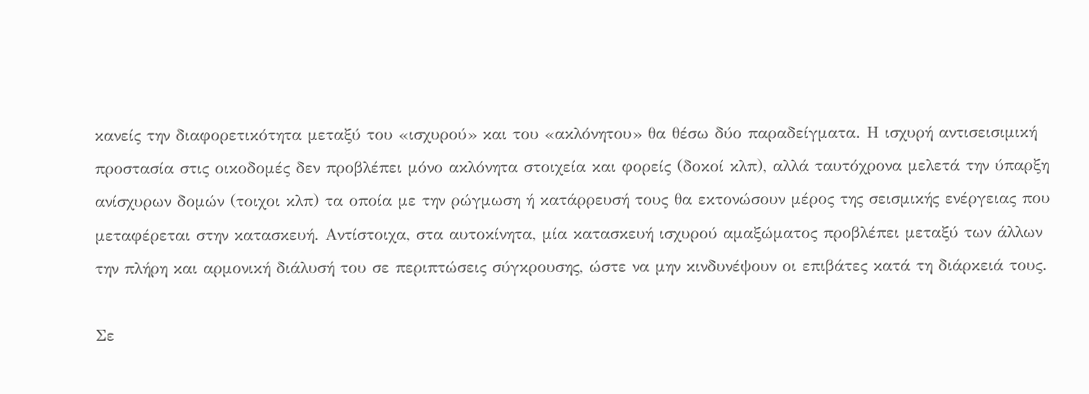κανείς την διαφορετικότητα μεταξύ του «ισχυρού» και του «ακλόνητου» θα θέσω δύο παραδείγματα. Η ισχυρή αντισεισιμική προστασία στις οικοδομές δεν προβλέπει μόνο ακλόνητα στοιχεία και φορείς (δοκοί κλπ), αλλά ταυτόχρονα μελετά την ύπαρξη ανίσχυρων δομών (τοιχοι κλπ) τα οποία με την ρώγμωση ή κατάρρευσή τους θα εκτονώσουν μέρος της σεισμικής ενέργειας που μεταφέρεται στην κατασκευή. Αντίστοιχα, στα αυτοκίνητα, μία κατασκευή ισχυρού αμαξώματος προβλέπει μεταξύ των άλλων την πλήρη και αρμονική διάλυσή του σε περιπτώσεις σύγκρουσης, ώστε να μην κινδυνέψουν οι επιβάτες κατά τη διάρκειά τους.

Σε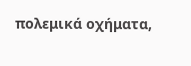πολεμικά οχήματα,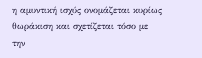η αμυντική ισχύς ονομάζεται κυρίως θωράκιση και σχετίζεται τόσο με την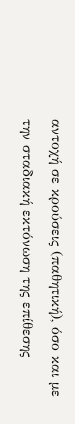αντοχή σε κρούσεις (παθητική), όσο και με την σταδιακή εκτόνωση της επίθεσης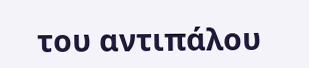του αντιπάλου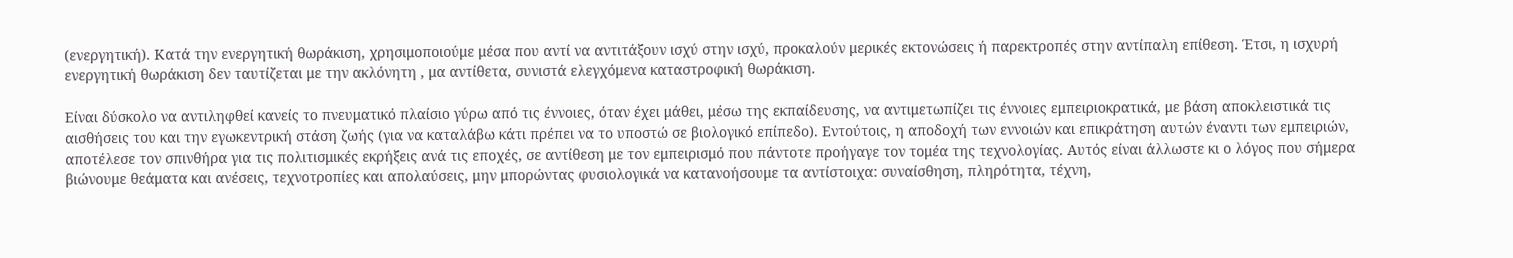(ενεργητική). Κατά την ενεργητική θωράκιση, χρησιμοποιούμε μέσα που αντί να αντιτάξουν ισχύ στην ισχύ, προκαλούν μερικές εκτονώσεις ή παρεκτροπές στην αντίπαλη επίθεση. Έτσι, η ισχυρή ενεργητική θωράκιση δεν ταυτίζεται με την ακλόνητη , μα αντίθετα, συνιστά ελεγχόμενα καταστροφική θωράκιση.

Είναι δύσκολο να αντιληφθεί κανείς το πνευματικό πλαίσιο γύρω από τις έννοιες, όταν έχει μάθει, μέσω της εκπαίδευσης, να αντιμετωπίζει τις έννοιες εμπειριοκρατικά, με βάση αποκλειστικά τις αισθήσεις του και την εγωκεντρική στάση ζωής (για να καταλάβω κάτι πρέπει να το υποστώ σε βιολογικό επίπεδο). Εντούτοις, η αποδοχή των εννοιών και επικράτηση αυτών έναντι των εμπειριών, αποτέλεσε τον σπινθήρα για τις πολιτισμικές εκρήξεις ανά τις εποχές, σε αντίθεση με τον εμπειρισμό που πάντοτε προήγαγε τον τομέα της τεχνολογίας. Αυτός είναι άλλωστε κι ο λόγος που σήμερα βιώνουμε θεάματα και ανέσεις, τεχνοτροπίες και απολαύσεις, μην μπορώντας φυσιολογικά να κατανοήσουμε τα αντίστοιχα: συναίσθηση, πληρότητα, τέχνη,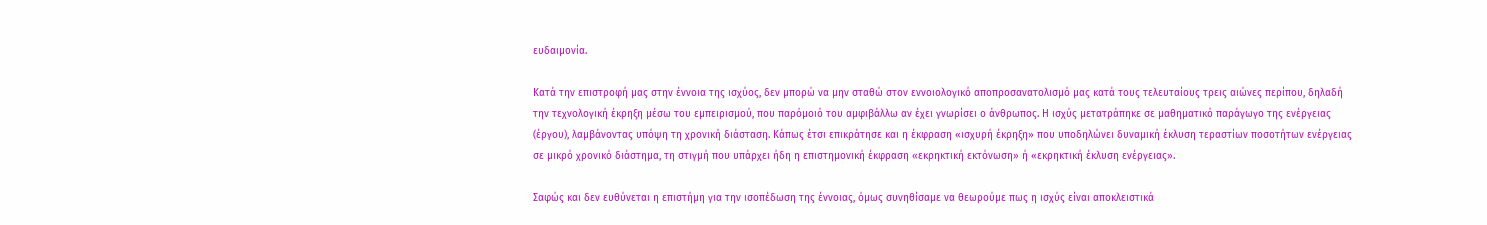ευδαιμονία.

Κατά την επιστροφή μας στην έννοια της ισχύος, δεν μπορώ να μην σταθώ στον εννοιολογικό αποπροσανατολισμό μας κατά τους τελευταίους τρεις αιώνες περίπου, δηλαδή την τεχνολογική έκρηξη μέσω του εμπειρισμού, που παρόμοιό του αμφιβάλλω αν έχει γνωρίσει ο άνθρωπος. Η ισχύς μετατράπηκε σε μαθηματικό παράγωγο της ενέργειας (έργου), λαμβάνοντας υπόψη τη χρονική διάσταση. Κάπως έτσι επικράτησε και η έκφραση «ισχυρή έκρηξη» που υποδηλώνει δυναμική έκλυση τεραστίων ποσοτήτων ενέργειας σε μικρό χρονικό διάστημα, τη στιγμή που υπάρχει ήδη η επιστημονική έκφραση «εκρηκτική εκτόνωση» ή «εκρηκτική έκλυση ενέργειας».

Σαφώς και δεν ευθύνεται η επιστήμη για την ισοπέδωση της έννοιας, όμως συνηθίσαμε να θεωρούμε πως η ισχύς είναι αποκλειστικά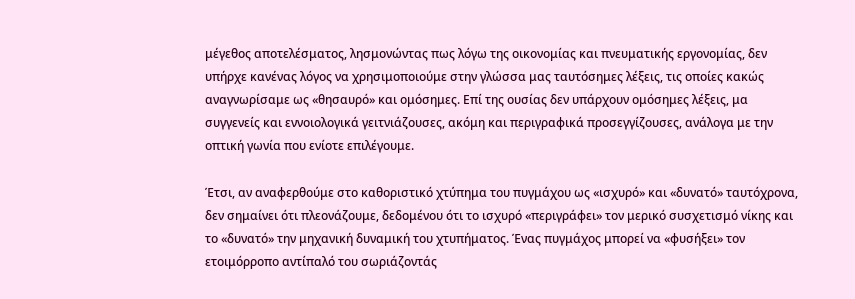μέγεθος αποτελέσματος, λησμονώντας πως λόγω της οικονομίας και πνευματικής εργονομίας, δεν υπήρχε κανένας λόγος να χρησιμοποιούμε στην γλώσσα μας ταυτόσημες λέξεις, τις οποίες κακώς αναγνωρίσαμε ως «θησαυρό» και ομόσημες. Επί της ουσίας δεν υπάρχουν ομόσημες λέξεις, μα συγγενείς και εννοιολογικά γειτνιάζουσες, ακόμη και περιγραφικά προσεγγίζουσες, ανάλογα με την οπτική γωνία που ενίοτε επιλέγουμε.

Έτσι, αν αναφερθούμε στο καθοριστικό χτύπημα του πυγμάχου ως «ισχυρό» και «δυνατό» ταυτόχρονα, δεν σημαίνει ότι πλεονάζουμε, δεδομένου ότι το ισχυρό «περιγράφει» τον μερικό συσχετισμό νίκης και το «δυνατό» την μηχανική δυναμική του χτυπήματος. Ένας πυγμάχος μπορεί να «φυσήξει» τον ετοιμόρροπο αντίπαλό του σωριάζοντάς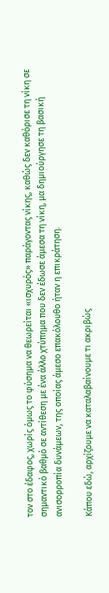τον στο έδαφος, χωρίς όμως το φύσημα να θεωρείται «ισχυρός» παράγοντας νίκης, καθώς δεν καθόρισε τη νίκη σε σημαντικό βαθμό σε αντίθεση με ένα άλλο χτύπημα που δεν έδωσε άμεσα τη νίκη, μα δημιούργησε τη βασική ανισορροπία δυνάμεων, της οποίας άμεσο επακόλουθο ήταν η επικράτηση.

Κάπου εδώ, αρχίζουμε να καταλαβαίνουμε τι ακριβώς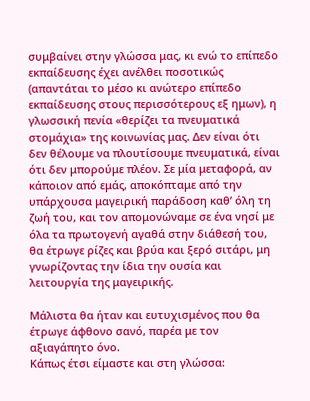συμβαίνει στην γλώσσα μας, κι ενώ το επίπεδο εκπαίδευσης έχει ανέλθει ποσοτικώς (απαντάται το μέσο κι ανώτερο επίπεδο εκπαίδευσης στους περισσότερους εξ ημων), η γλωσσική πενία «θερίζει τα πνευματικά στομάχια» της κοινωνίας μας. Δεν είναι ότι δεν θέλουμε να πλουτίσουμε πνευματικά, είναι ότι δεν μπορούμε πλέον. Σε μία μεταφορά, αν κάποιον από εμάς, αποκόπταμε από την υπάρχουσα μαγειρική παράδοση καθ’ όλη τη ζωή του, και τον απομονώναμε σε ένα νησί με όλα τα πρωτογενή αγαθά στην διάθεσή του, θα έτρωγε ρίζες και βρύα και ξερό σιτάρι, μη γνωρίζοντας την ίδια την ουσία και λειτουργία της μαγειρικής.

Μάλιστα θα ήταν και ευτυχισμένος που θα έτρωγε άφθονο σανό, παρέα με τον αξιαγάπητο όνο.
Κάπως έτσι είμαστε και στη γλώσσα: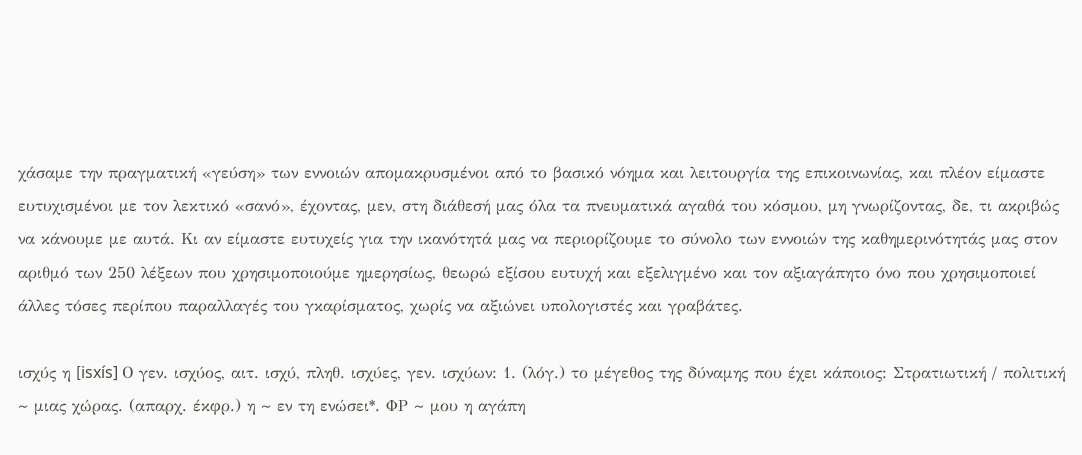χάσαμε την πραγματική «γεύση» των εννοιών απομακρυσμένοι από το βασικό νόημα και λειτουργία της επικοινωνίας, και πλέον είμαστε ευτυχισμένοι με τον λεκτικό «σανό», έχοντας, μεν, στη διάθεσή μας όλα τα πνευματικά αγαθά του κόσμου, μη γνωρίζοντας, δε, τι ακριβώς να κάνουμε με αυτά. Κι αν είμαστε ευτυχείς για την ικανότητά μας να περιορίζουμε το σύνολο των εννοιών της καθημερινότητάς μας στον αριθμό των 250 λέξεων που χρησιμοποιούμε ημερησίως, θεωρώ εξίσου ευτυχή και εξελιγμένο και τον αξιαγάπητο όνο που χρησιμοποιεί άλλες τόσες περίπου παραλλαγές του γκαρίσματος, χωρίς να αξιώνει υπολογιστές και γραβάτες.

ισχύς η [isxís] Ο γεν. ισχύος, αιτ. ισχύ, πληθ. ισχύες, γεν. ισχύων: 1. (λόγ.) το μέγεθος της δύναμης που έχει κάποιος: Στρατιωτική / πολιτική ~ μιας χώρας. (απαρχ. έκφρ.) η ~ εν τη ενώσει*. ΦΡ ~ μου η αγάπη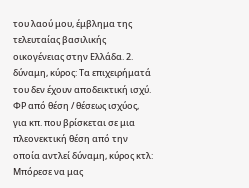του λαού μου, έμβλημα της τελευταίας βασιλικής οικογένειας στην Ελλάδα. 2. δύναμη, κύρος: Tα επιχειρήματά του δεν έχουν αποδεικτική ισχύ. ΦΡ από θέση / θέσεως ισχύος, για κπ. που βρίσκεται σε μια πλεονεκτική θέση από την οποία αντλεί δύναμη, κύρος κτλ: Mπόρεσε να μας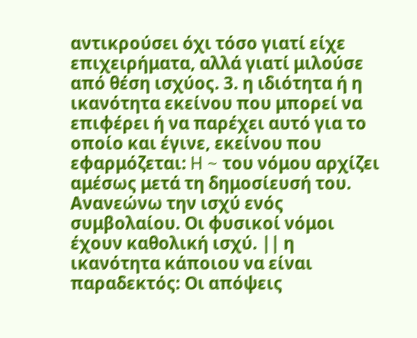αντικρούσει όχι τόσο γιατί είχε επιχειρήματα, αλλά γιατί μιλούσε από θέση ισχύος. 3. η ιδιότητα ή η ικανότητα εκείνου που μπορεί να επιφέρει ή να παρέχει αυτό για το οποίο και έγινε, εκείνου που εφαρμόζεται: H ~ του νόμου αρχίζει αμέσως μετά τη δημοσίευσή του. Aνανεώνω την ισχύ ενός συμβολαίου. Οι φυσικοί νόμοι έχουν καθολική ισχύ. || η ικανότητα κάποιου να είναι παραδεκτός: Οι απόψεις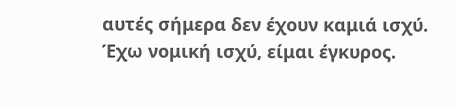αυτές σήμερα δεν έχουν καμιά ισχύ. Έχω νομική ισχύ, είμαι έγκυρος.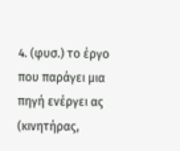4. (φυσ.) το έργο που παράγει μια πηγή ενέργει ας (κινητήρας,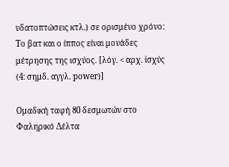υδατοπτώσεις κτλ.) σε ορισμένο χρόνο: Tο βατ και ο ίππος είναι μονάδες μέτρησης της ισχύος. [λόγ. < αρχ. ἰσχύς (4: σημδ. αγγλ. power)]

Ομαδική ταφή 80 δεσμωτών στο Φαληρικό Δέλτα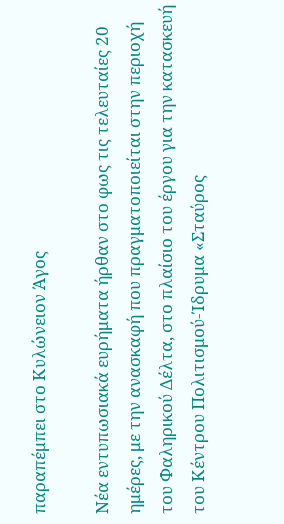παραπέμπει στο Κυλώνειον Άγος

Νέα εντυπωσιακά ευρήματα ήρθαν στο φως τις τελευταίες 20 ημέρες, με την ανασκαφή που πραγματοποιείται στην περιοχή του Φαληρικού Δέλτα, στο πλαίσιο του έργου για την κατασκευή του Κέντρου Πολιτισμού-Ίδρυμα «Σταύρος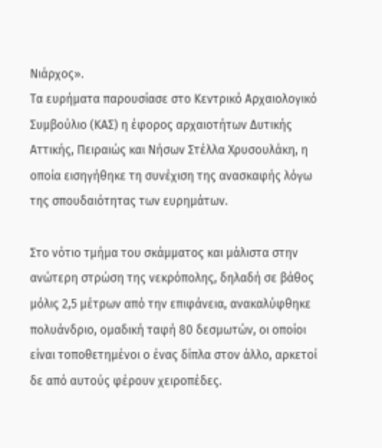Νιάρχος».
Τα ευρήματα παρουσίασε στο Κεντρικό Αρχαιολογικό Συμβούλιο (ΚΑΣ) η έφορος αρχαιοτήτων Δυτικής Αττικής, Πειραιώς και Νήσων Στέλλα Χρυσουλάκη, η οποία εισηγήθηκε τη συνέχιση της ανασκαφής λόγω της σπουδαιότητας των ευρημάτων.

Στο νότιο τμήμα του σκάμματος και μάλιστα στην ανώτερη στρώση της νεκρόπολης, δηλαδή σε βάθος μόλις 2,5 μέτρων από την επιφάνεια, ανακαλύφθηκε πολυάνδριο, ομαδική ταφή 80 δεσμωτών, οι οποίοι είναι τοποθετημένοι ο ένας δίπλα στον άλλο, αρκετοί δε από αυτούς φέρουν χειροπέδες.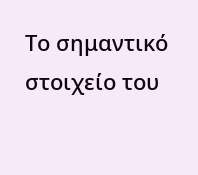Το σημαντικό στοιχείο του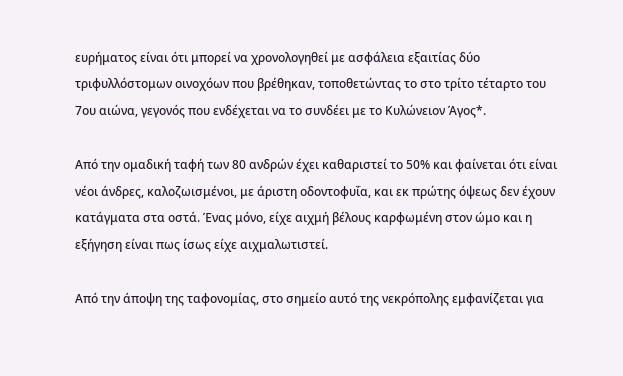ευρήματος είναι ότι μπορεί να χρονολογηθεί με ασφάλεια εξαιτίας δύο τριφυλλόστομων οινοχόων που βρέθηκαν, τοποθετώντας το στο τρίτο τέταρτο του 7ου αιώνα, γεγονός που ενδέχεται να το συνδέει με το Κυλώνειον Άγος*.

Από την ομαδική ταφή των 80 ανδρών έχει καθαριστεί το 50% και φαίνεται ότι είναι νέοι άνδρες, καλοζωισμένοι, με άριστη οδοντοφυΐα, και εκ πρώτης όψεως δεν έχουν κατάγματα στα οστά. Ένας μόνο, είχε αιχμή βέλους καρφωμένη στον ώμο και η εξήγηση είναι πως ίσως είχε αιχμαλωτιστεί.

Από την άποψη της ταφονομίας, στο σημείο αυτό της νεκρόπολης εμφανίζεται για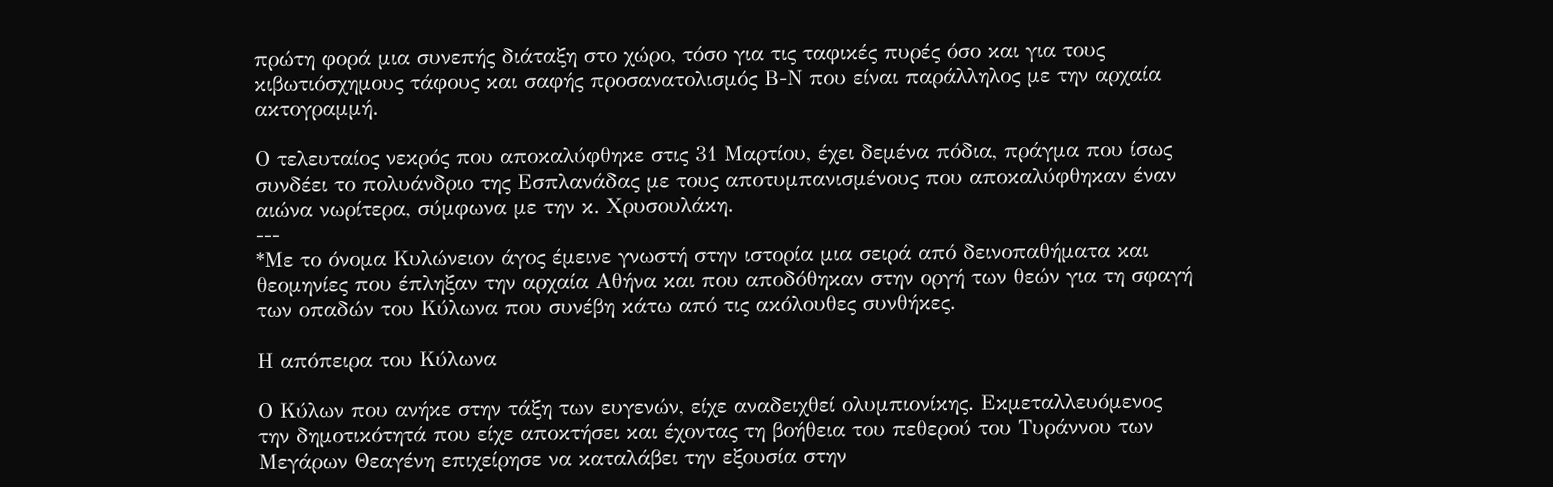πρώτη φορά μια συνεπής διάταξη στο χώρο, τόσο για τις ταφικές πυρές όσο και για τους κιβωτιόσχημους τάφους και σαφής προσανατολισμός Β-Ν που είναι παράλληλος με την αρχαία ακτογραμμή.

Ο τελευταίος νεκρός που αποκαλύφθηκε στις 31 Μαρτίου, έχει δεμένα πόδια, πράγμα που ίσως συνδέει το πολυάνδριο της Εσπλανάδας με τους αποτυμπανισμένους που αποκαλύφθηκαν έναν αιώνα νωρίτερα, σύμφωνα με την κ. Χρυσουλάκη.
---
*Με το όνομα Κυλώνειον άγος έμεινε γνωστή στην ιστορία μια σειρά από δεινοπαθήματα και θεομηνίες που έπληξαν την αρχαία Αθήνα και που αποδόθηκαν στην οργή των θεών για τη σφαγή των οπαδών του Κύλωνα που συνέβη κάτω από τις ακόλουθες συνθήκες.

Η απόπειρα του Κύλωνα

Ο Κύλων που ανήκε στην τάξη των ευγενών, είχε αναδειχθεί ολυμπιονίκης. Εκμεταλλευόμενος την δημοτικότητά που είχε αποκτήσει και έχοντας τη βοήθεια του πεθερού του Τυράννου των Μεγάρων Θεαγένη επιχείρησε να καταλάβει την εξουσία στην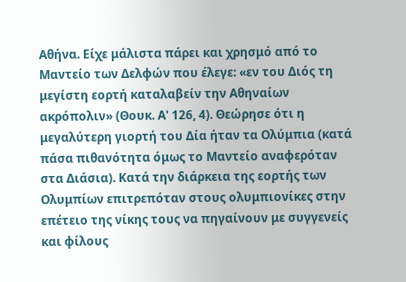Αθήνα. Είχε μάλιστα πάρει και χρησμό από το Μαντείο των Δελφών που έλεγε: «εν του Διός τη μεγίστη εορτή καταλαβείν την Αθηναίων ακρόπολιν» (Θουκ. Α' 126, 4). Θεώρησε ότι η μεγαλύτερη γιορτή του Δία ήταν τα Ολύμπια (κατά πάσα πιθανότητα όμως το Μαντείο αναφερόταν στα Διάσια). Κατά την διάρκεια της εορτής των Ολυμπίων επιτρεπόταν στους ολυμπιονίκες στην επέτειο της νίκης τους να πηγαίνουν με συγγενείς και φίλους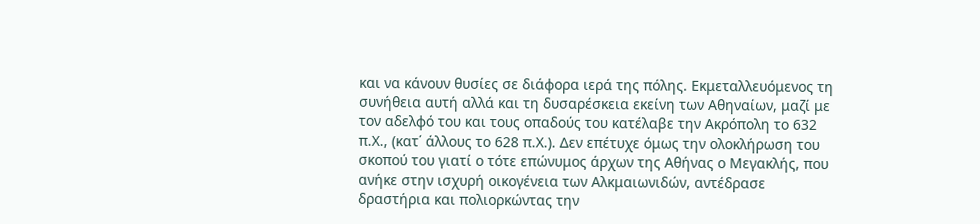και να κάνουν θυσίες σε διάφορα ιερά της πόλης. Εκμεταλλευόμενος τη συνήθεια αυτή αλλά και τη δυσαρέσκεια εκείνη των Αθηναίων, μαζί με τον αδελφό του και τους οπαδούς του κατέλαβε την Ακρόπολη το 632 π.Χ., (κατ΄ άλλους το 628 π.Χ.). Δεν επέτυχε όμως την ολοκλήρωση του σκοπού του γιατί ο τότε επώνυμος άρχων της Αθήνας ο Μεγακλής, που ανήκε στην ισχυρή οικογένεια των Αλκμαιωνιδών, αντέδρασε δραστήρια και πολιορκώντας την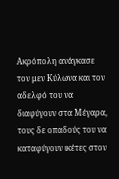Ακρόπολη ανάγκασε τον μεν Κύλωνα και τον αδελφό του να διαφύγουν στα Μέγαρα, τους δε οπαδούς του να καταφύγουν ικέτες στον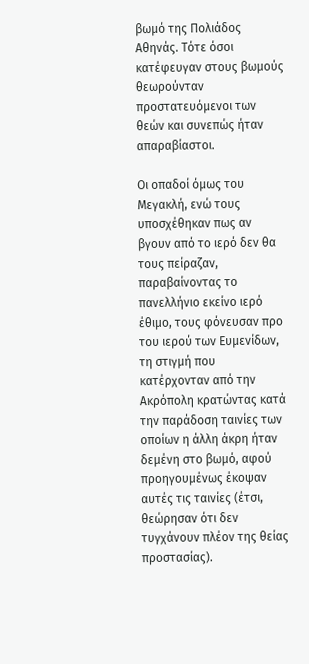βωμό της Πολιάδος Αθηνάς. Τότε όσοι κατέφευγαν στους βωμούς θεωρούνταν προστατευόμενοι των θεών και συνεπώς ήταν απαραβίαστοι.

Οι οπαδοί όμως του Μεγακλή, ενώ τους υποσχέθηκαν πως αν βγουν από το ιερό δεν θα τους πείραζαν, παραβαίνοντας το πανελλήνιο εκείνο ιερό έθιμο, τους φόνευσαν προ του ιερού των Ευμενίδων, τη στιγμή που κατέρχονταν από την Ακρόπολη κρατώντας κατά την παράδοση ταινίες των οποίων η άλλη άκρη ήταν δεμένη στο βωμό, αφού προηγουμένως έκοψαν αυτές τις ταινίες (έτσι, θεώρησαν ότι δεν τυγχάνουν πλέον της θείας προστασίας).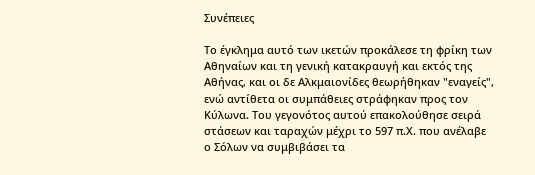Συνέπειες

Το έγκλημα αυτό των ικετών προκάλεσε τη φρίκη των Αθηναίων και τη γενική κατακραυγή και εκτός της Αθήνας, και οι δε Αλκμαιονίδες θεωρήθηκαν "εναγείς", ενώ αντίθετα οι συμπάθειες στράφηκαν προς τον Κύλωνα. Του γεγονότος αυτού επακολούθησε σειρά στάσεων και ταραχών μέχρι το 597 π.Χ. που ανέλαβε ο Σόλων να συμβιβάσει τα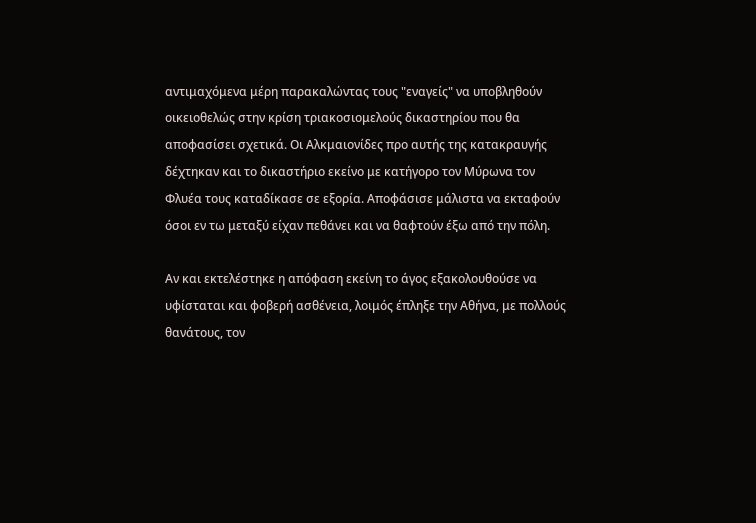αντιμαχόμενα μέρη παρακαλώντας τους "εναγείς" να υποβληθούν οικειοθελώς στην κρίση τριακοσιομελούς δικαστηρίου που θα αποφασίσει σχετικά. Οι Αλκμαιονίδες προ αυτής της κατακραυγής δέχτηκαν και το δικαστήριο εκείνο με κατήγορο τον Μύρωνα τον Φλυέα τους καταδίκασε σε εξορία. Αποφάσισε μάλιστα να εκταφούν όσοι εν τω μεταξύ είχαν πεθάνει και να θαφτούν έξω από την πόλη.

Αν και εκτελέστηκε η απόφαση εκείνη το άγος εξακολουθούσε να υφίσταται και φοβερή ασθένεια, λοιμός έπληξε την Αθήνα, με πολλούς θανάτους, τον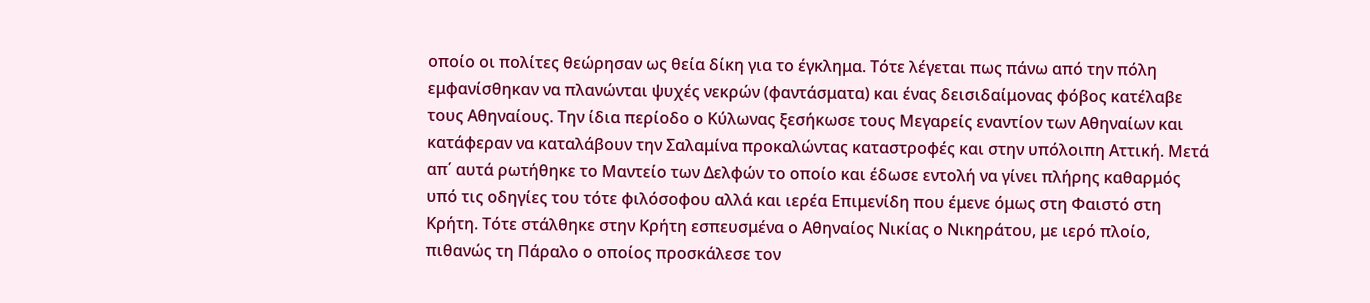οποίο οι πολίτες θεώρησαν ως θεία δίκη για το έγκλημα. Τότε λέγεται πως πάνω από την πόλη εμφανίσθηκαν να πλανώνται ψυχές νεκρών (φαντάσματα) και ένας δεισιδαίμονας φόβος κατέλαβε τους Αθηναίους. Την ίδια περίοδο ο Κύλωνας ξεσήκωσε τους Μεγαρείς εναντίον των Αθηναίων και κατάφεραν να καταλάβουν την Σαλαμίνα προκαλώντας καταστροφές και στην υπόλοιπη Αττική. Μετά απ΄ αυτά ρωτήθηκε το Μαντείο των Δελφών το οποίο και έδωσε εντολή να γίνει πλήρης καθαρμός υπό τις οδηγίες του τότε φιλόσοφου αλλά και ιερέα Επιμενίδη που έμενε όμως στη Φαιστό στη Κρήτη. Τότε στάλθηκε στην Κρήτη εσπευσμένα ο Αθηναίος Νικίας ο Νικηράτου, με ιερό πλοίο, πιθανώς τη Πάραλο ο οποίος προσκάλεσε τον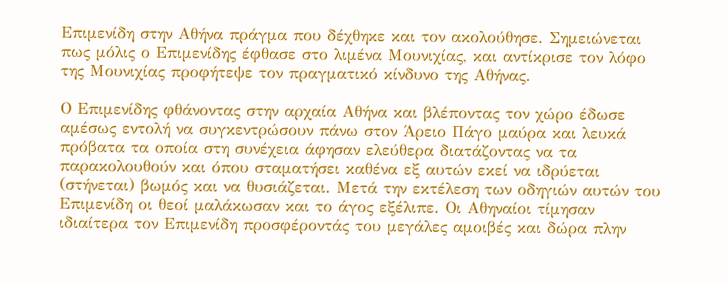Επιμενίδη στην Αθήνα πράγμα που δέχθηκε και τον ακολούθησε. Σημειώνεται πως μόλις ο Επιμενίδης έφθασε στο λιμένα Μουνιχίας, και αντίκρισε τον λόφο της Μουνιχίας προφήτεψε τον πραγματικό κίνδυνο της Αθήνας.

Ο Επιμενίδης φθάνοντας στην αρχαία Αθήνα και βλέποντας τον χώρο έδωσε αμέσως εντολή να συγκεντρώσουν πάνω στον Άρειο Πάγο μαύρα και λευκά πρόβατα τα οποία στη συνέχεια άφησαν ελεύθερα διατάζοντας να τα παρακολουθούν και όπου σταματήσει καθένα εξ αυτών εκεί να ιδρύεται (στήνεται) βωμός και να θυσιάζεται. Μετά την εκτέλεση των οδηγιών αυτών του Επιμενίδη οι θεοί μαλάκωσαν και το άγος εξέλιπε. Οι Αθηναίοι τίμησαν ιδιαίτερα τον Επιμενίδη προσφέροντάς του μεγάλες αμοιβές και δώρα πλην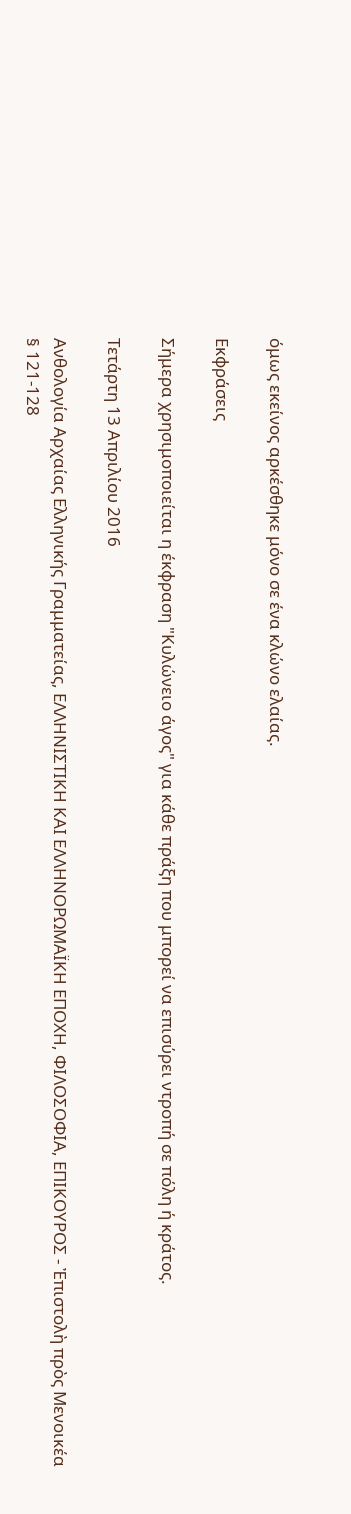όμως εκείνος αρκέσθηκε μόνο σε ένα κλώνο ελαίας.

Εκφράσεις

Σήμερα χρησιμοποιείται η έκφραση "Κυλώνειο άγος" για κάθε πράξη που μπορεί να επισύρει ντροπή σε πόλη ή κράτος.

Τετάρτη 13 Απριλίου 2016

Ανθολογία Αρχαίας Ελληνικής Γραμματείας, ΕΛΛΗΝΙΣΤΙΚΗ ΚΑΙ ΕΛΛΗΝΟΡΩΜΑΪΚΗ ΕΠΟΧΗ, ΦΙΛΟΣΟΦΙΑ, ΕΠΙΚΟΥΡΟΣ - Ἐπιστολὴ πρὸς Μενοικέα § 121-128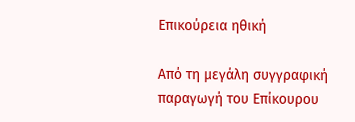Επικούρεια ηθική

Από τη μεγάλη συγγραφική παραγωγή του Επίκουρου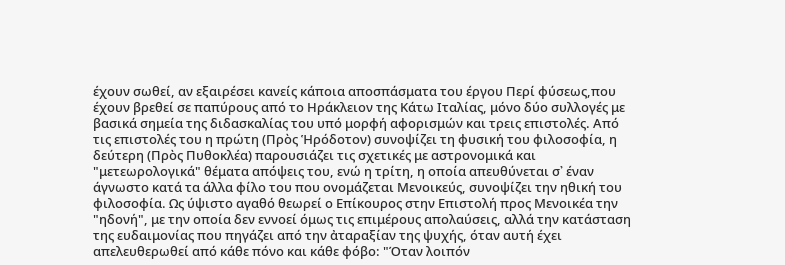έχουν σωθεί, αν εξαιρέσει κανείς κάποια αποσπάσματα του έργου Περί φύσεως,που έχουν βρεθεί σε παπύρους από το Ηράκλειον της Κάτω Ιταλίας, μόνο δύο συλλογές με βασικά σημεία της διδασκαλίας του υπό μορφή αφορισμών και τρεις επιστολές. Από τις επιστολές του η πρώτη (Πρὸς Ἡρόδοτον) συνοψίζει τη φυσική του φιλοσοφία, η δεύτερη (Πρὸς Πυθοκλέα) παρουσιάζει τις σχετικές με αστρονομικά και "μετεωρολογικά" θέματα απόψεις του, ενώ η τρίτη, η οποία απευθύνεται σ᾽ έναν άγνωστο κατά τα άλλα φίλο του που ονομάζεται Μενοικεύς, συνοψίζει την ηθική του φιλοσοφία. Ως ύψιστο αγαθό θεωρεί ο Επίκουρος στην Επιστολή προς Μενοικέα την "ηδονή", με την οποία δεν εννοεί όμως τις επιμέρους απολαύσεις, αλλά την κατάσταση της ευδαιμονίας που πηγάζει από την ἀταραξίαν της ψυχής, όταν αυτή έχει απελευθερωθεί από κάθε πόνο και κάθε φόβο: "Όταν λοιπόν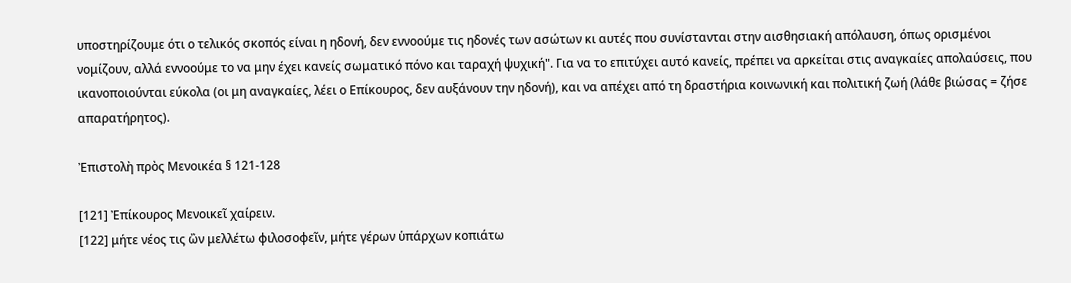υποστηρίζουμε ότι ο τελικός σκοπός είναι η ηδονή, δεν εννοούμε τις ηδονές των ασώτων κι αυτές που συνίστανται στην αισθησιακή απόλαυση, όπως ορισμένοι νομίζουν, αλλά εννοούμε το να μην έχει κανείς σωματικό πόνο και ταραχή ψυχική". Για να το επιτύχει αυτό κανείς, πρέπει να αρκείται στις αναγκαίες απολαύσεις, που ικανοποιούνται εύκολα (οι μη αναγκαίες, λέει ο Επίκουρος, δεν αυξάνουν την ηδονή), και να απέχει από τη δραστήρια κοινωνική και πολιτική ζωή (λάθε βιώσας = ζήσε απαρατήρητος).

Ἐπιστολὴ πρὸς Μενοικέα § 121-128

[121] Ἐπίκουρος Μενοικεῖ χαίρειν.
[122] μήτε νέος τις ὢν μελλέτω φιλοσοφεῖν, μήτε γέρων ὑπάρχων κοπιάτω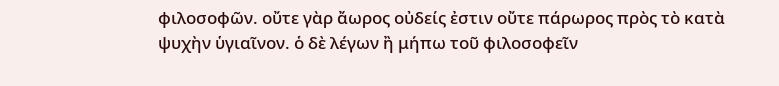φιλοσοφῶν. οὔτε γὰρ ἄωρος οὐδείς ἐστιν οὔτε πάρωρος πρὸς τὸ κατὰ ψυχὴν ὑγιαῖνον. ὁ δὲ λέγων ἢ μήπω τοῦ φιλοσοφεῖν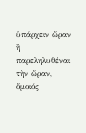ὑπάρχειν ὥραν ἢ παρεληλυθέναι τὴν ὥραν, ὅμοιός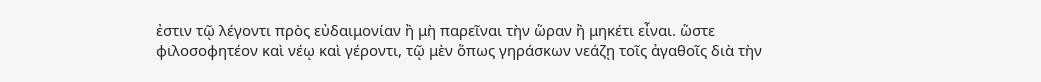ἐστιν τῷ λέγοντι πρὸς εὐδαιμονίαν ἢ μὴ παρεῖναι τὴν ὥραν ἢ μηκέτι εἶναι. ὥστε φιλοσοφητέον καὶ νέῳ καὶ γέροντι, τῷ μὲν ὅπως γηράσκων νεάζῃ τοῖς ἀγαθοῖς διὰ τὴν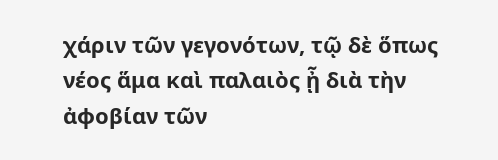χάριν τῶν γεγονότων, τῷ δὲ ὅπως νέος ἅμα καὶ παλαιὸς ᾖ διὰ τὴν ἀφοβίαν τῶν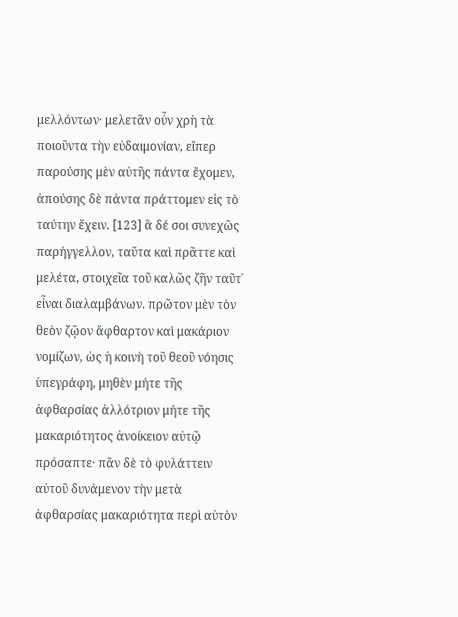μελλόντων· μελετᾶν οὖν χρὴ τὰ ποιοῦντα τὴν εὐδαιμονίαν, εἴπερ παρούσης μὲν αὐτῆς πάντα ἔχομεν, ἀπούσης δὲ πάντα πράττομεν εἰς τὸ ταύτην ἔχειν. [123] ἃ δέ σοι συνεχῶς παρήγγελλον, ταῦτα καὶ πρᾶττε καὶ μελέτα, στοιχεῖα τοῦ καλῶς ζῆν ταῦτ᾽ εἶναι διαλαμβάνων. πρῶτον μὲν τὸν θεὸν ζῷον ἄφθαρτον καὶ μακάριον νομίζων, ὡς ἡ κοινὴ τοῦ θεοῦ νόησις ὑπεγράφη, μηθὲν μήτε τῆς ἀφθαρσίας ἀλλότριον μήτε τῆς μακαριότητος ἀνοίκειον αὐτῷ πρόσαπτε· πᾶν δὲ τὸ φυλάττειν αὐτοῦ δυνάμενον τὴν μετὰ ἀφθαρσίας μακαριότητα περὶ αὐτὸν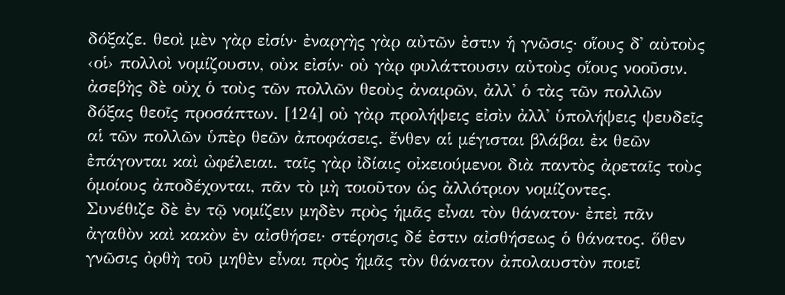δόξαζε. θεοὶ μὲν γὰρ εἰσίν· ἐναργὴς γὰρ αὐτῶν ἐστιν ἡ γνῶσις· οἵους δ᾽ αὐτοὺς ‹οἱ› πολλοὶ νομίζουσιν, οὐκ εἰσίν· οὐ γὰρ φυλάττουσιν αὐτοὺς οἵους νοοῦσιν. ἀσεβὴς δὲ οὐχ ὁ τοὺς τῶν πολλῶν θεοὺς ἀναιρῶν, ἀλλ᾽ ὁ τὰς τῶν πολλῶν δόξας θεοῖς προσάπτων. [124] οὐ γὰρ προλήψεις εἰσὶν ἀλλ᾽ ὑπολήψεις ψευδεῖς αἱ τῶν πολλῶν ὑπὲρ θεῶν ἀποφάσεις. ἔνθεν αἱ μέγισται βλάβαι ἐκ θεῶν ἐπάγονται καὶ ὠφέλειαι. ταῖς γὰρ ἰδίαις οἰκειούμενοι διὰ παντὸς ἀρεταῖς τοὺς ὁμοίους ἀποδέχονται, πᾶν τὸ μὴ τοιοῦτον ὡς ἀλλότριον νομίζοντες.
Συνέθιζε δὲ ἐν τῷ νομίζειν μηδὲν πρὸς ἡμᾶς εἶναι τὸν θάνατον· ἐπεὶ πᾶν ἀγαθὸν καὶ κακὸν ἐν αἰσθήσει· στέρησις δέ ἐστιν αἰσθήσεως ὁ θάνατος. ὅθεν γνῶσις ὀρθὴ τοῦ μηθὲν εἶναι πρὸς ἡμᾶς τὸν θάνατον ἀπολαυστὸν ποιεῖ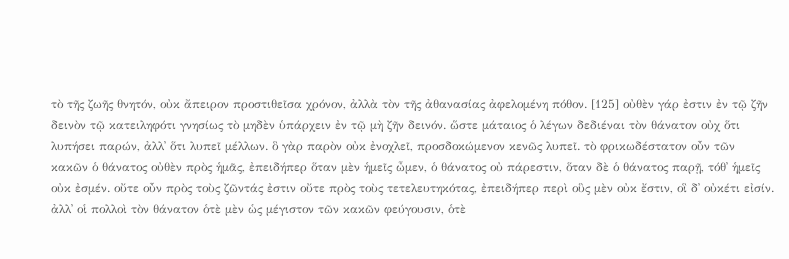τὸ τῆς ζωῆς θνητόν, οὐκ ἄπειρον προστιθεῖσα χρόνον, ἀλλὰ τὸν τῆς ἀθανασίας ἀφελομένη πόθον. [125] οὐθὲν γάρ ἐστιν ἐν τῷ ζῆν δεινὸν τῷ κατειληφότι γνησίως τὸ μηδὲν ὑπάρχειν ἐν τῷ μὴ ζῆν δεινόν. ὥστε μάταιος ὁ λέγων δεδιέναι τὸν θάνατον οὐχ ὅτι λυπήσει παρών, ἀλλ᾽ ὅτι λυπεῖ μέλλων. ὃ γὰρ παρὸν οὐκ ἐνοχλεῖ, προσδοκώμενον κενῶς λυπεῖ. τὸ φρικωδέστατον οὖν τῶν κακῶν ὁ θάνατος οὐθὲν πρὸς ἡμᾶς, ἐπειδήπερ ὅταν μὲν ἡμεῖς ὦμεν, ὁ θάνατος οὐ πάρεστιν, ὅταν δὲ ὁ θάνατος παρῇ, τόθ᾽ ἡμεῖς οὐκ ἐσμέν. οὔτε οὖν πρὸς τοὺς ζῶντάς ἐστιν οὔτε πρὸς τοὺς τετελευτηκότας, ἐπειδήπερ περὶ οὓς μὲν οὐκ ἔστιν, οἳ δ᾽ οὐκέτι εἰσίν. ἀλλ᾽ οἱ πολλοὶ τὸν θάνατον ὁτὲ μὲν ὡς μέγιστον τῶν κακῶν φεύγουσιν, ὁτὲ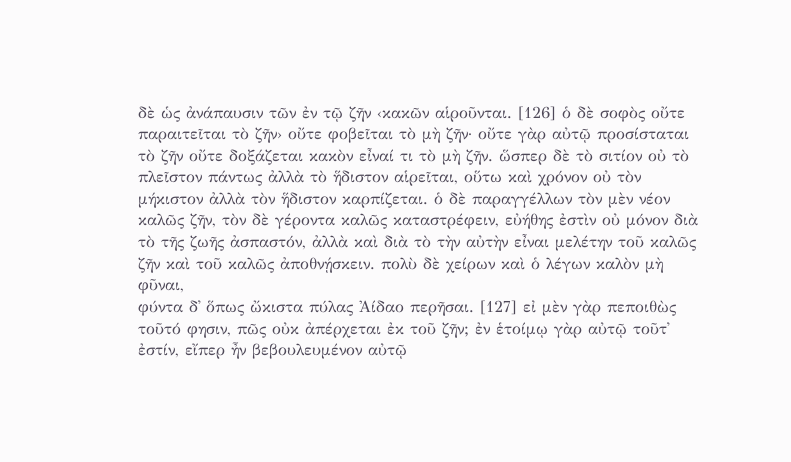δὲ ὡς ἀνάπαυσιν τῶν ἐν τῷ ζῆν ‹κακῶν αἱροῦνται. [126] ὁ δὲ σοφὸς οὔτε παραιτεῖται τὸ ζῆν› οὔτε φοβεῖται τὸ μὴ ζῆν· οὔτε γὰρ αὐτῷ προσίσταται τὸ ζῆν οὔτε δοξάζεται κακὸν εἶναί τι τὸ μὴ ζῆν. ὥσπερ δὲ τὸ σιτίον οὐ τὸ πλεῖστον πάντως ἀλλὰ τὸ ἥδιστον αἱρεῖται, οὕτω καὶ χρόνον οὐ τὸν μήκιστον ἀλλὰ τὸν ἥδιστον καρπίζεται. ὁ δὲ παραγγέλλων τὸν μὲν νέον καλῶς ζῆν, τὸν δὲ γέροντα καλῶς καταστρέφειν, εὐήθης ἐστὶν οὐ μόνον διὰ τὸ τῆς ζωῆς ἀσπαστόν, ἀλλὰ καὶ διὰ τὸ τὴν αὐτὴν εἶναι μελέτην τοῦ καλῶς ζῆν καὶ τοῦ καλῶς ἀποθνῄσκειν. πολὺ δὲ χείρων καὶ ὁ λέγων καλὸν μὴ φῦναι,
φύντα δ᾽ ὅπως ὤκιστα πύλας Ἀίδαο περῆσαι. [127] εἰ μὲν γὰρ πεποιθὼς τοῦτό φησιν, πῶς οὐκ ἀπέρχεται ἐκ τοῦ ζῆν; ἐν ἑτοίμῳ γὰρ αὐτῷ τοῦτ᾽ ἐστίν, εἴπερ ἦν βεβουλευμένον αὐτῷ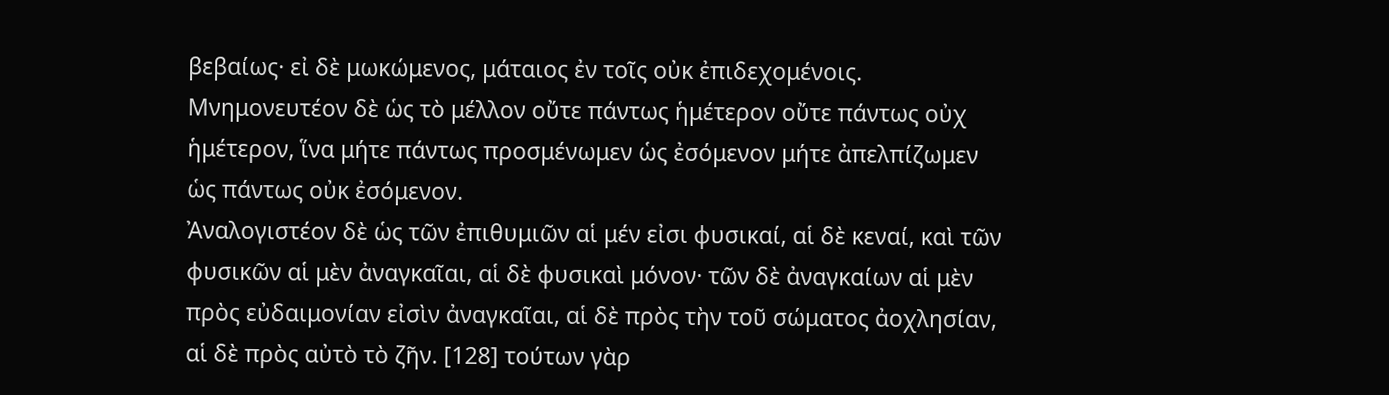βεβαίως· εἰ δὲ μωκώμενος, μάταιος ἐν τοῖς οὐκ ἐπιδεχομένοις.
Μνημονευτέον δὲ ὡς τὸ μέλλον οὔτε πάντως ἡμέτερον οὔτε πάντως οὐχ ἡμέτερον, ἵνα μήτε πάντως προσμένωμεν ὡς ἐσόμενον μήτε ἀπελπίζωμεν ὡς πάντως οὐκ ἐσόμενον.
Ἀναλογιστέον δὲ ὡς τῶν ἐπιθυμιῶν αἱ μέν εἰσι φυσικαί, αἱ δὲ κεναί, καὶ τῶν φυσικῶν αἱ μὲν ἀναγκαῖαι, αἱ δὲ φυσικαὶ μόνον· τῶν δὲ ἀναγκαίων αἱ μὲν πρὸς εὐδαιμονίαν εἰσὶν ἀναγκαῖαι, αἱ δὲ πρὸς τὴν τοῦ σώματος ἀοχλησίαν, αἱ δὲ πρὸς αὐτὸ τὸ ζῆν. [128] τούτων γὰρ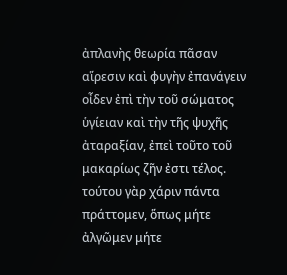ἀπλανὴς θεωρία πᾶσαν αἵρεσιν καὶ φυγὴν ἐπανάγειν οἶδεν ἐπὶ τὴν τοῦ σώματος ὑγίειαν καὶ τὴν τῆς ψυχῆς ἀταραξίαν, ἐπεὶ τοῦτο τοῦ μακαρίως ζῆν ἐστι τέλος. τούτου γὰρ χάριν πάντα πράττομεν, ὅπως μήτε ἀλγῶμεν μήτε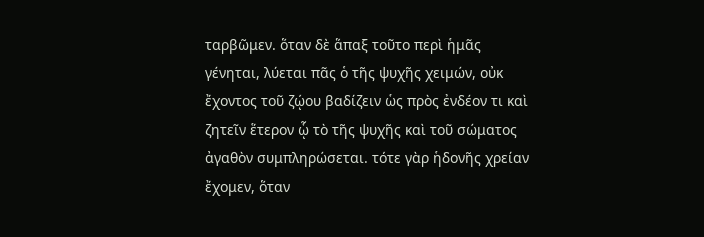ταρβῶμεν. ὅταν δὲ ἅπαξ τοῦτο περὶ ἡμᾶς γένηται, λύεται πᾶς ὁ τῆς ψυχῆς χειμών, οὐκ ἔχοντος τοῦ ζῴου βαδίζειν ὡς πρὸς ἐνδέον τι καὶ ζητεῖν ἕτερον ᾧ τὸ τῆς ψυχῆς καὶ τοῦ σώματος ἀγαθὸν συμπληρώσεται. τότε γὰρ ἡδονῆς χρείαν ἔχομεν, ὅταν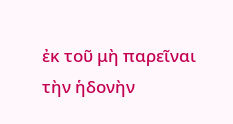ἐκ τοῦ μὴ παρεῖναι τὴν ἡδονὴν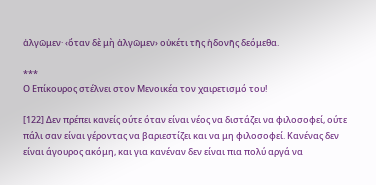ἀλγῶμεν· ‹ὅταν δὲ μὴ ἀλγῶμεν› οὐκέτι τῆς ἡδονῆς δεόμεθα.

***
Ο Επίκουρος στέλνει στον Μενοικέα τον χαιρετισμό του!

[122] Δεν πρέπει κανείς ούτε όταν είναι νέος να διστάζει να φιλοσοφεί, ούτε πάλι σαν είναι γέροντας να βαριεστίζει και να μη φιλοσοφεί. Κανένας δεν είναι άγουρος ακόμη, και για κανέναν δεν είναι πια πολύ αργά να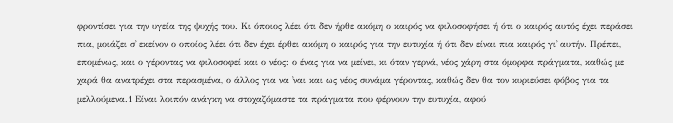φροντίσει για την υγεία της ψυχής του. Κι όποιος λέει ότι δεν ήρθε ακόμη ο καιρός να φιλοσοφήσει ή ότι ο καιρός αυτός έχει περάσει πια, μοιάζει σ᾽ εκείνον ο οποίος λέει ότι δεν έχει έρθει ακόμη ο καιρός για την ευτυχία ή ότι δεν είναι πια καιρός γι᾽ αυτήν. Πρέπει, επομένως, και ο γέροντας να φιλοσοφεί και ο νέος: ο ένας για να μείνει, κι όταν γερνά, νέος χάρη στα όμορφα πράγματα, καθώς με χαρά θα ανατρέχει στα περασμένα, ο άλλος για να ᾽ναι και ως νέος συνάμα γέροντας, καθώς δεν θα τον κυριεύσει φόβος για τα μελλούμενα.1 Είναι λοιπόν ανάγκη να στοχαζόμαστε τα πράγματα που φέρνουν την ευτυχία, αφού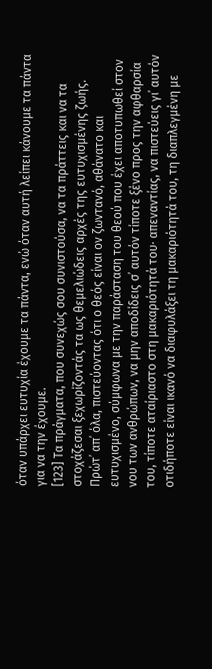όταν υπάρχει ευτυχία έχουμε τα πάντα, ενώ όταν αυτή λείπει κάνουμε τα πάντα για να την έχουμε.
[123] Τα πράγματα, που συνεχώς σου συνιστούσα, να τα πράττεις και να τα στοχάζεσαι ξεχωρίζοντάς τα ως θεμελιώδεις αρχές της ευτυχισμένης ζωής. Πρώτ᾽ απ᾽ όλα, πιστεύοντας ότι ο θεός είναι ον ζωντανό, αθάνατο και ευτυχισμένο, σύμφωνα με την παράσταση του θεού που έχει αποτυπωθεί στον νου των ανθρώπων, να μην αποδίδεις σ᾽ αυτόν τίποτε ξένο προς την αφθαρσία του, τίποτε αταίριαστο στη μακαριότητά του· απεναντίας, να πιστεύεις γι᾽ αυτόν οτιδήποτε είναι ικανό να διαφυλάξει τη μακαριότητά του, τη διαπλεγμένη με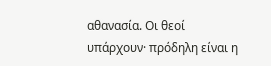αθανασία. Οι θεοί υπάρχουν· πρόδηλη είναι η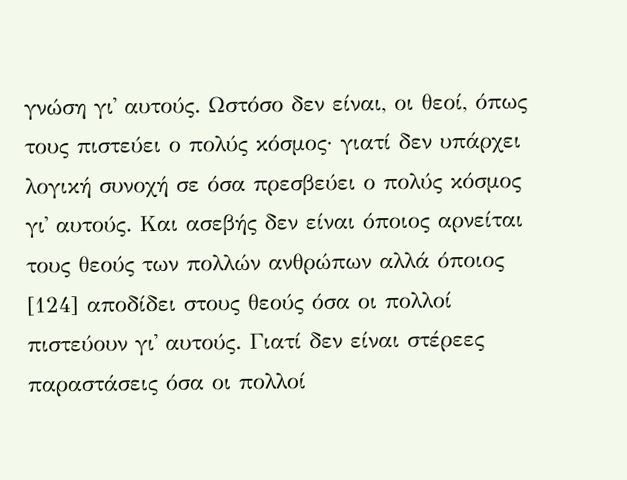γνώση γι᾽ αυτούς. Ωστόσο δεν είναι, οι θεοί, όπως τους πιστεύει ο πολύς κόσμος· γιατί δεν υπάρχει λογική συνοχή σε όσα πρεσβεύει ο πολύς κόσμος γι᾽ αυτούς. Και ασεβής δεν είναι όποιος αρνείται τους θεούς των πολλών ανθρώπων αλλά όποιος [124] αποδίδει στους θεούς όσα οι πολλοί πιστεύουν γι᾽ αυτούς. Γιατί δεν είναι στέρεες παραστάσεις όσα οι πολλοί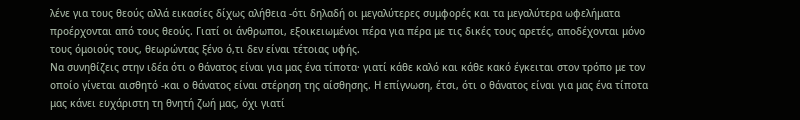λένε για τους θεούς αλλά εικασίες δίχως αλήθεια -ότι δηλαδή οι μεγαλύτερες συμφορές και τα μεγαλύτερα ωφελήματα προέρχονται από τους θεούς. Γιατί οι άνθρωποι, εξοικειωμένοι πέρα για πέρα με τις δικές τους αρετές, αποδέχονται μόνο τους όμοιούς τους, θεωρώντας ξένο ό,τι δεν είναι τέτοιας υφής.
Να συνηθίζεις στην ιδέα ότι ο θάνατος είναι για μας ένα τίποτα· γιατί κάθε καλό και κάθε κακό έγκειται στον τρόπο με τον οποίο γίνεται αισθητό -και ο θάνατος είναι στέρηση της αίσθησης. Η επίγνωση, έτσι, ότι ο θάνατος είναι για μας ένα τίποτα μας κάνει ευχάριστη τη θνητή ζωή μας, όχι γιατί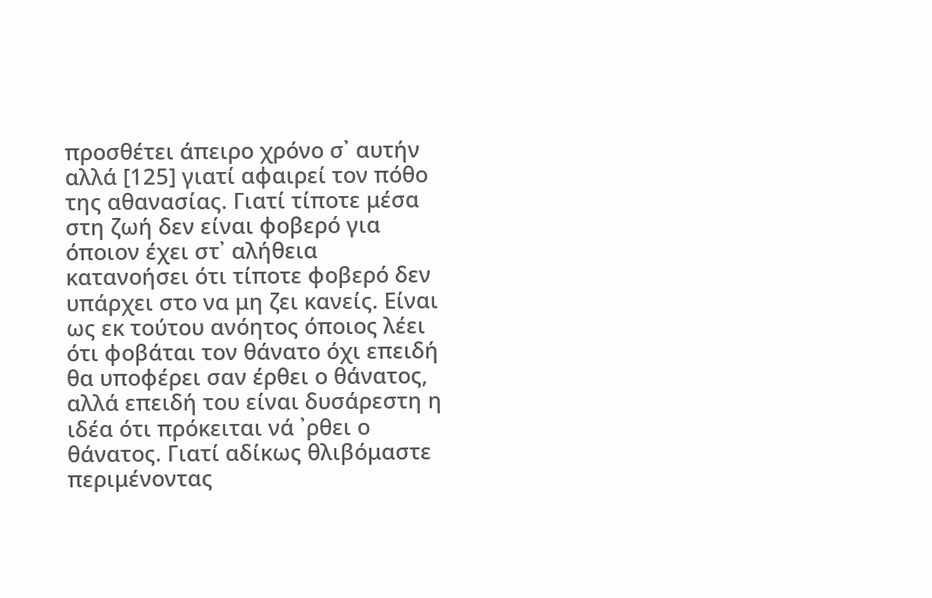προσθέτει άπειρο χρόνο σ᾽ αυτήν αλλά [125] γιατί αφαιρεί τον πόθο της αθανασίας. Γιατί τίποτε μέσα στη ζωή δεν είναι φοβερό για όποιον έχει στ᾽ αλήθεια κατανοήσει ότι τίποτε φοβερό δεν υπάρχει στο να μη ζει κανείς. Είναι ως εκ τούτου ανόητος όποιος λέει ότι φοβάται τον θάνατο όχι επειδή θα υποφέρει σαν έρθει ο θάνατος, αλλά επειδή του είναι δυσάρεστη η ιδέα ότι πρόκειται νά ᾽ρθει ο θάνατος. Γιατί αδίκως θλιβόμαστε περιμένοντας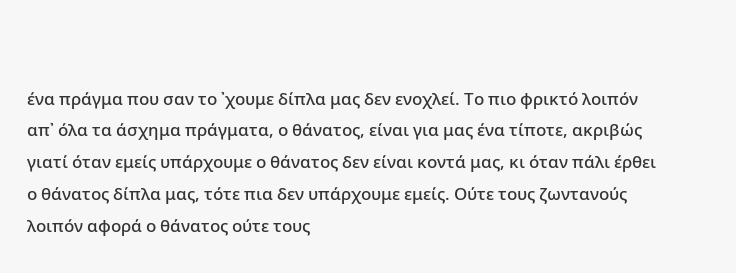ένα πράγμα που σαν το ᾽χουμε δίπλα μας δεν ενοχλεί. Το πιο φρικτό λοιπόν απ᾽ όλα τα άσχημα πράγματα, ο θάνατος, είναι για μας ένα τίποτε, ακριβώς γιατί όταν εμείς υπάρχουμε ο θάνατος δεν είναι κοντά μας, κι όταν πάλι έρθει ο θάνατος δίπλα μας, τότε πια δεν υπάρχουμε εμείς. Ούτε τους ζωντανούς λοιπόν αφορά ο θάνατος ούτε τους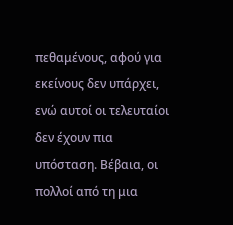πεθαμένους, αφού για εκείνους δεν υπάρχει, ενώ αυτοί οι τελευταίοι δεν έχουν πια υπόσταση. Βέβαια, οι πολλοί από τη μια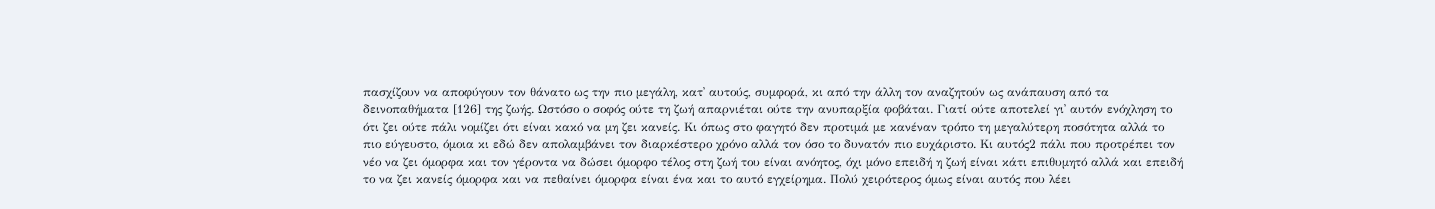πασχίζουν να αποφύγουν τον θάνατο ως την πιο μεγάλη, κατ᾽ αυτούς, συμφορά, κι από την άλλη τον αναζητούν ως ανάπαυση από τα δεινοπαθήματα [126] της ζωής. Ωστόσο ο σοφός ούτε τη ζωή απαρνιέται ούτε την ανυπαρξία φοβάται. Γιατί ούτε αποτελεί γι᾽ αυτόν ενόχληση το ότι ζει ούτε πάλι νομίζει ότι είναι κακό να μη ζει κανείς. Κι όπως στο φαγητό δεν προτιμά με κανέναν τρόπο τη μεγαλύτερη ποσότητα αλλά το πιο εύγευστο, όμοια κι εδώ δεν απολαμβάνει τον διαρκέστερο χρόνο αλλά τον όσο το δυνατόν πιο ευχάριστο. Κι αυτός2 πάλι που προτρέπει τον νέο να ζει όμορφα και τον γέροντα να δώσει όμορφο τέλος στη ζωή του είναι ανόητος, όχι μόνο επειδή η ζωή είναι κάτι επιθυμητό αλλά και επειδή το να ζει κανείς όμορφα και να πεθαίνει όμορφα είναι ένα και το αυτό εγχείρημα. Πολύ χειρότερος όμως είναι αυτός που λέει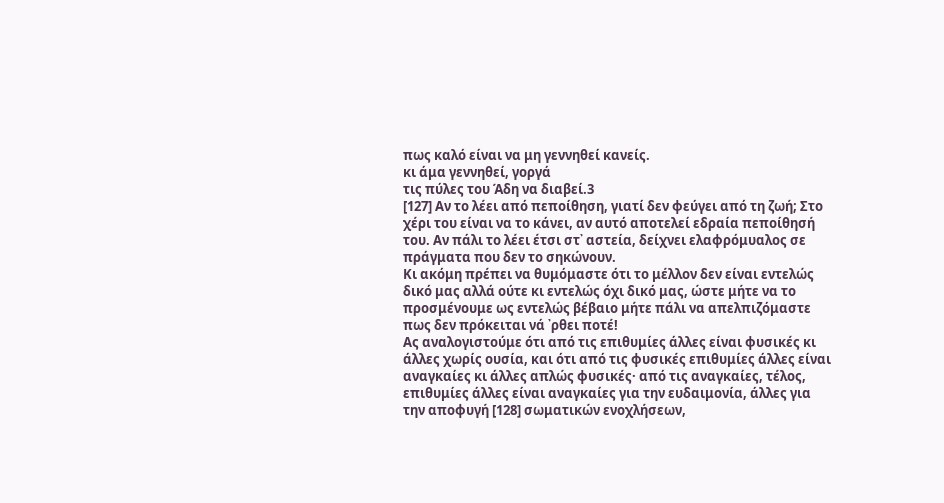πως καλό είναι να μη γεννηθεί κανείς.
κι άμα γεννηθεί, γοργά
τις πύλες του Άδη να διαβεί.3
[127] Αν το λέει από πεποίθηση, γιατί δεν φεύγει από τη ζωή; Στο χέρι του είναι να το κάνει, αν αυτό αποτελεί εδραία πεποίθησή του. Αν πάλι το λέει έτσι στ᾽ αστεία, δείχνει ελαφρόμυαλος σε πράγματα που δεν το σηκώνουν.
Κι ακόμη πρέπει να θυμόμαστε ότι το μέλλον δεν είναι εντελώς δικό μας αλλά ούτε κι εντελώς όχι δικό μας, ώστε μήτε να το προσμένουμε ως εντελώς βέβαιο μήτε πάλι να απελπιζόμαστε πως δεν πρόκειται νά ᾽ρθει ποτέ!
Ας αναλογιστούμε ότι από τις επιθυμίες άλλες είναι φυσικές κι άλλες χωρίς ουσία, και ότι από τις φυσικές επιθυμίες άλλες είναι αναγκαίες κι άλλες απλώς φυσικές· από τις αναγκαίες, τέλος, επιθυμίες άλλες είναι αναγκαίες για την ευδαιμονία, άλλες για την αποφυγή [128] σωματικών ενοχλήσεων,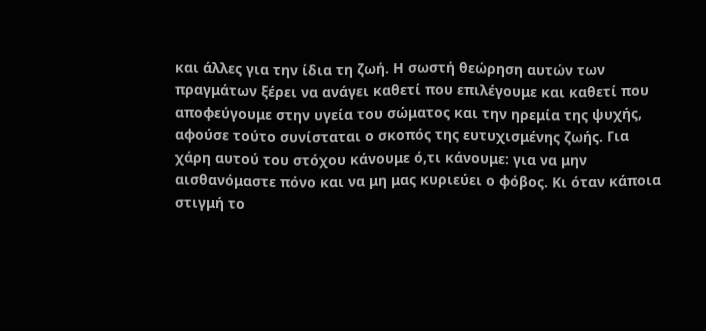και άλλες για την ίδια τη ζωή. Η σωστή θεώρηση αυτών των πραγμάτων ξέρει να ανάγει καθετί που επιλέγουμε και καθετί που αποφεύγουμε στην υγεία του σώματος και την ηρεμία της ψυχής, αφούσε τούτο συνίσταται ο σκοπός της ευτυχισμένης ζωής. Για χάρη αυτού του στόχου κάνουμε ό,τι κάνουμε: για να μην αισθανόμαστε πόνο και να μη μας κυριεύει ο φόβος. Κι όταν κάποια στιγμή το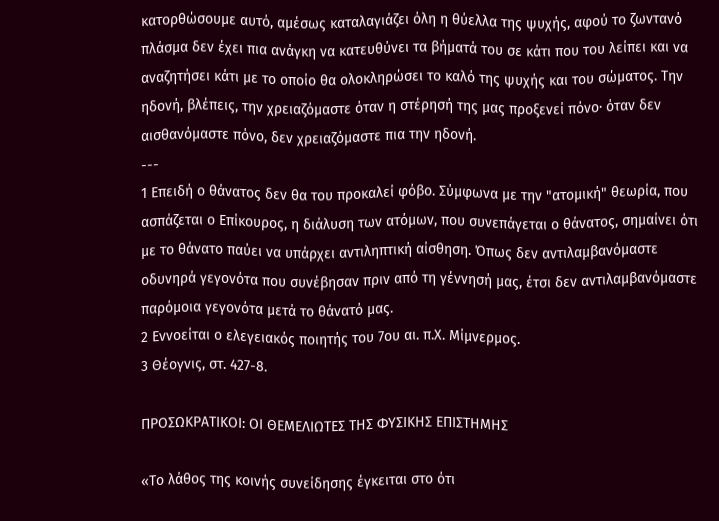κατορθώσουμε αυτό, αμέσως καταλαγιάζει όλη η θύελλα της ψυχής, αφού το ζωντανό πλάσμα δεν έχει πια ανάγκη να κατευθύνει τα βήματά του σε κάτι που του λείπει και να αναζητήσει κάτι με το οποίο θα ολοκληρώσει το καλό της ψυχής και του σώματος. Την ηδονή, βλέπεις, την χρειαζόμαστε όταν η στέρησή της μας προξενεί πόνο· όταν δεν αισθανόμαστε πόνο, δεν χρειαζόμαστε πια την ηδονή.
---
1 Επειδή ο θάνατος δεν θα του προκαλεί φόβο. Σύμφωνα με την "ατομική" θεωρία, που ασπάζεται ο Επίκουρος, η διάλυση των ατόμων, που συνεπάγεται ο θάνατος, σημαίνει ότι με το θάνατο παύει να υπάρχει αντιληπτική αίσθηση. Όπως δεν αντιλαμβανόμαστε οδυνηρά γεγονότα που συνέβησαν πριν από τη γέννησή μας, έτσι δεν αντιλαμβανόμαστε παρόμοια γεγονότα μετά το θάνατό μας.
2 Εννοείται ο ελεγειακός ποιητής του 7ου αι. π.Χ. Μίμνερμος.
3 Θέογνις, στ. 427-8.

ΠΡΟΣΩΚΡΑΤΙΚΟΙ: ΟΙ ΘΕΜΕΛΙΩΤΕΣ ΤΗΣ ΦΥΣΙΚΗΣ ΕΠΙΣΤΗΜΗΣ

«Το λάθος της κοινής συνείδησης έγκειται στο ότι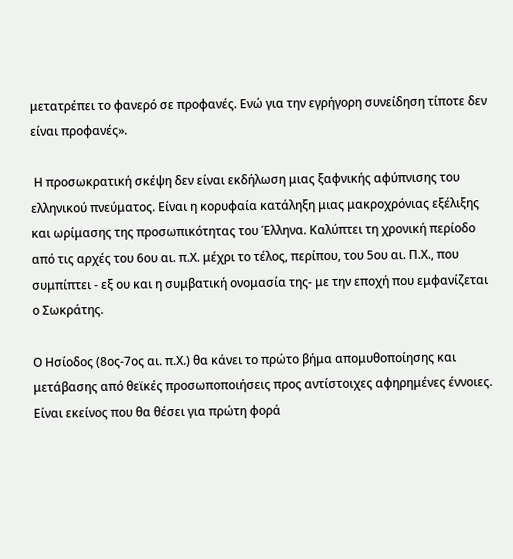μετατρέπει το φανερό σε προφανές. Ενώ για την εγρήγορη συνείδηση τίποτε δεν είναι προφανές».

 Η προσωκρατική σκέψη δεν είναι εκδήλωση μιας ξαφνικής αφύπνισης του ελληνικού πνεύματος. Είναι η κορυφαία κατάληξη μιας μακροχρόνιας εξέλιξης και ωρίμασης της προσωπικότητας του Έλληνα. Καλύπτει τη χρονική περίοδο από τις αρχές του 6ου αι. π.Χ. μέχρι το τέλος, περίπου, του 5ου αι. Π.Χ., που συμπίπτει - εξ ου και η συμβατική ονομασία της- με την εποχή που εμφανίζεται ο Σωκράτης.

Ο Ησίοδος (8ος-7ος αι. π.Χ.) θα κάνει το πρώτο βήμα απομυθοποίησης και μετάβασης από θεϊκές προσωποποιήσεις προς αντίστοιχες αφηρημένες έννοιες. Είναι εκείνος που θα θέσει για πρώτη φορά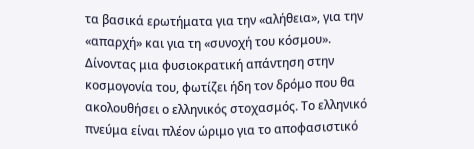τα βασικά ερωτήματα για την «αλήθεια», για την «απαρχή» και για τη «συνοχή του κόσμου». Δίνοντας μια φυσιοκρατική απάντηση στην κοσμογονία του, φωτίζει ήδη τον δρόμο που θα ακολουθήσει ο ελληνικός στοχασμός. Το ελληνικό πνεύμα είναι πλέον ώριμο για το αποφασιστικό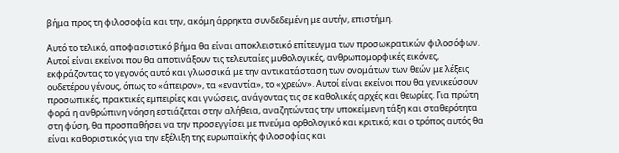βήμα προς τη φιλοσοφία και την, ακόμη άρρηκτα συνδεδεμένη με αυτήν, επιστήμη.

Αυτό το τελικό, αποφασιστικό βήμα θα είναι αποκλειστικό επίτευγμα των προσωκρατικών φιλοσόφων. Αυτοί είναι εκείνοι που θα αποτινάξουν τις τελευταίες μυθολογικές, ανθρωπομορφικές εικόνες, εκφράζοντας το γεγονός αυτό και γλωσσικά με την αντικατάσταση των ονομάτων των θεών με λέξεις ουδετέρου γένους, όπως το «άπειρον», τα «εναντία», το «χρεών». Αυτοί είναι εκείνοι που θα γενικεύσουν προσωπικές, πρακτικές εμπειρίες και γνώσεις, ανάγοντας τις σε καθολικές αρχές και θεωρίες. Για πρώτη φορά η ανθρώπινη νόηση εστιάζεται στην αλήθεια, αναζητώντας την υποκείμενη τάξη και σταθερότητα στη φύση, θα προσπαθήσει να την προσεγγίσει με πνεύμα ορθολογικό και κριτικό; και ο τρόπος αυτός θα είναι καθοριστικός για την εξέλιξη της ευρωπαϊκής φιλοσοφίας και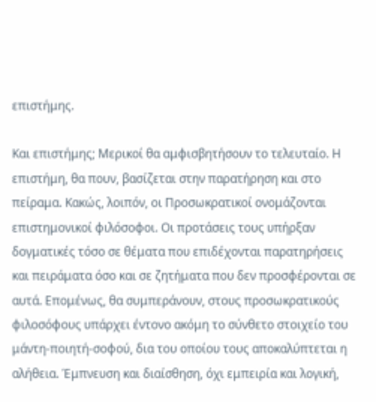επιστήμης.

Και επιστήμης; Μερικοί θα αμφισβητήσουν το τελευταίο. Η επιστήμη, θα πουν, βασίζεται στην παρατήρηση και στο πείραμα. Κακώς, λοιπόν, οι Προσωκρατικοί ονομάζονται επιστημονικοί φιλόσοφοι. Οι προτάσεις τους υπήρξαν δογματικές τόσο σε θέματα που επιδέχονται παρατηρήσεις και πειράματα όσο και σε ζητήματα που δεν προσφέρονται σε αυτά. Επομένως, θα συμπεράνουν, στους προσωκρατικούς φιλοσόφους υπάρχει έντονο ακόμη το σύνθετο στοιχείο του μάντη-ποιητή-σοφού, δια του οποίου τους αποκαλύπτεται η αλήθεια. Έμπνευση και διαίσθηση, όχι εμπειρία και λογική,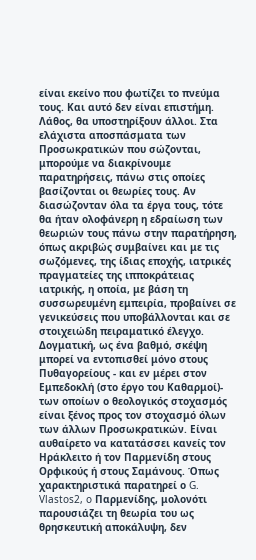είναι εκείνο που φωτίζει το πνεύμα τους. Και αυτό δεν είναι επιστήμη. Λάθος, θα υποστηρίξουν άλλοι. Στα ελάχιστα αποσπάσματα των Προσωκρατικών που σώζονται, μπορούμε να διακρίνουμε παρατηρήσεις, πάνω στις οποίες βασίζονται οι θεωρίες τους. Αν διασώζονταν όλα τα έργα τους, τότε θα ήταν ολοφάνερη η εδραίωση των θεωριών τους πάνω στην παρατήρηση, όπως ακριβώς συμβαίνει και με τις σωζόμενες, της ίδιας εποχής, ιατρικές πραγματείες της ιπποκράτειας ιατρικής, η οποία, με βάση τη συσσωρευμένη εμπειρία, προβαίνει σε γενικεύσεις που υποβάλλονται και σε στοιχειώδη πειραματικό έλεγχο. Δογματική, ως ένα βαθμό, σκέψη μπορεί να εντοπισθεί μόνο στους Πυθαγορείους - και εν μέρει στον Εμπεδοκλή (στο έργο του Καθαρμοί)- των οποίων ο θεολογικός στοχασμός είναι ξένος προς τον στοχασμό όλων των άλλων Προσωκρατικών. Είναι αυθαίρετο να κατατάσσει κανείς τον Ηράκλειτο ή τον Παρμενίδη στους Ορφικούς ή στους Σαμάνους. Όπως χαρακτηριστικά παρατηρεί ο G. Vlastos2, o Παρμενίδης, μολονότι παρουσιάζει τη θεωρία του ως θρησκευτική αποκάλυψη, δεν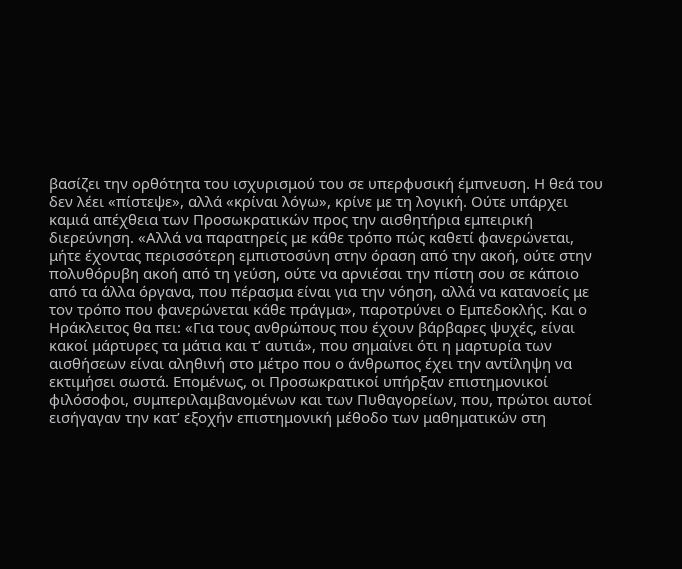βασίζει την ορθότητα του ισχυρισμού του σε υπερφυσική έμπνευση. Η θεά του δεν λέει «πίστεψε», αλλά «κρίναι λόγω», κρίνε με τη λογική. Ούτε υπάρχει καμιά απέχθεια των Προσωκρατικών προς την αισθητήρια εμπειρική διερεύνηση. «Αλλά να παρατηρείς με κάθε τρόπο πώς καθετί φανερώνεται, μήτε έχοντας περισσότερη εμπιστοσύνη στην όραση από την ακοή, ούτε στην πολυθόρυβη ακοή από τη γεύση, ούτε να αρνιέσαι την πίστη σου σε κάποιο από τα άλλα όργανα, που πέρασμα είναι για την νόηση, αλλά να κατανοείς με τον τρόπο που φανερώνεται κάθε πράγμα», παροτρύνει ο Εμπεδοκλής. Και ο Ηράκλειτος θα πει: «Για τους ανθρώπους που έχουν βάρβαρες ψυχές, είναι κακοί μάρτυρες τα μάτια και τ’ αυτιά», που σημαίνει ότι η μαρτυρία των αισθήσεων είναι αληθινή στο μέτρο που ο άνθρωπος έχει την αντίληψη να εκτιμήσει σωστά. Επομένως, οι Προσωκρατικοί υπήρξαν επιστημονικοί φιλόσοφοι, συμπεριλαμβανομένων και των Πυθαγορείων, που, πρώτοι αυτοί εισήγαγαν την κατ’ εξοχήν επιστημονική μέθοδο των μαθηματικών στη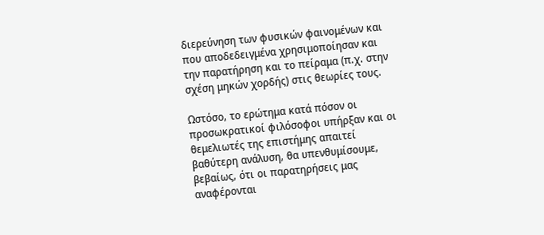διερεύνηση των φυσικών φαινομένων και που αποδεδειγμένα χρησιμοποίησαν και την παρατήρηση και το πείραμα (π.χ. στην σχέση μηκών χορδής) στις θεωρίες τους.

Ωστόσο, το ερώτημα κατά πόσον οι προσωκρατικοί φιλόσοφοι υπήρξαν και οι θεμελιωτές της επιστήμης απαιτεί βαθύτερη ανάλυση, θα υπενθυμίσουμε, βεβαίως, ότι οι παρατηρήσεις μας αναφέρονται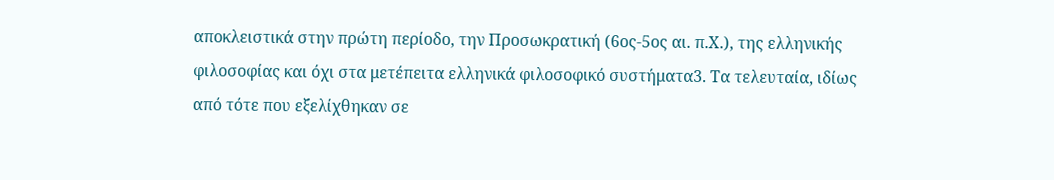αποκλειστικά στην πρώτη περίοδο, την Προσωκρατική (6ος-5ος αι. π.Χ.), της ελληνικής φιλοσοφίας και όχι στα μετέπειτα ελληνικά φιλοσοφικό συστήματα3. Τα τελευταία, ιδίως από τότε που εξελίχθηκαν σε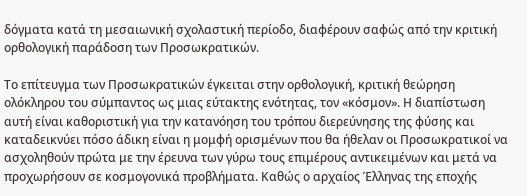δόγματα κατά τη μεσαιωνική σχολαστική περίοδο, διαφέρουν σαφώς από την κριτική ορθολογική παράδοση των Προσωκρατικών.

Το επίτευγμα των Προσωκρατικών έγκειται στην ορθολογική, κριτική θεώρηση ολόκληρου του σύμπαντος ως μιας εύτακτης ενότητας, τον «κόσμον». Η διαπίστωση αυτή είναι καθοριστική για την κατανόηση του τρόπου διερεύνησης της φύσης και καταδεικνύει πόσο άδικη είναι η μομφή ορισμένων που θα ήθελαν οι Προσωκρατικοί να ασχοληθούν πρώτα με την έρευνα των γύρω τους επιμέρους αντικειμένων και μετά να προχωρήσουν σε κοσμογονικά προβλήματα. Καθώς ο αρχαίος Έλληνας της εποχής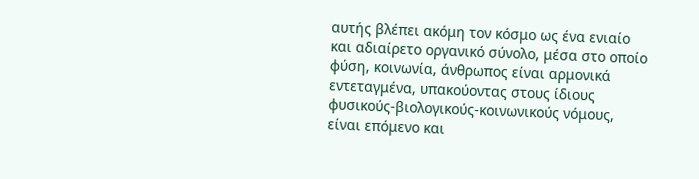αυτής βλέπει ακόμη τον κόσμο ως ένα ενιαίο και αδιαίρετο οργανικό σύνολο, μέσα στο οποίο φύση, κοινωνία, άνθρωπος είναι αρμονικά εντεταγμένα, υπακούοντας στους ίδιους φυσικούς-βιολογικούς-κοινωνικούς νόμους, είναι επόμενο και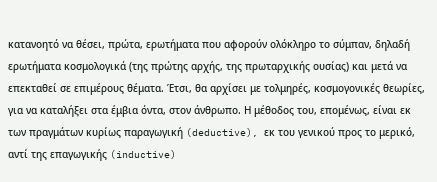κατανοητό να θέσει, πρώτα, ερωτήματα που αφορούν ολόκληρο το σύμπαν, δηλαδή ερωτήματα κοσμολογικά (της πρώτης αρχής, της πρωταρχικής ουσίας) και μετά να επεκταθεί σε επιμέρους θέματα. Έτσι, θα αρχίσει με τολμηρές, κοσμογονικές θεωρίες, για να καταλήξει στα έμβια όντα, στον άνθρωπο. Η μέθοδος του, επομένως, είναι εκ των πραγμάτων κυρίως παραγωγική (deductive), εκ του γενικού προς το μερικό, αντί της επαγωγικής (inductive)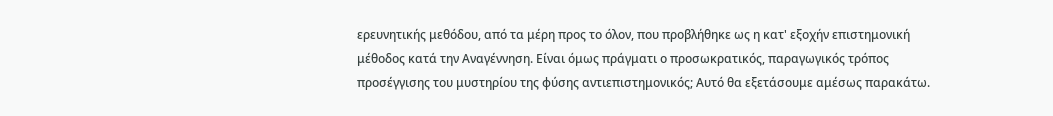ερευνητικής μεθόδου, από τα μέρη προς το όλον, που προβλήθηκε ως η κατ' εξοχήν επιστημονική μέθοδος κατά την Αναγέννηση. Είναι όμως πράγματι ο προσωκρατικός, παραγωγικός τρόπος προσέγγισης του μυστηρίου της φύσης αντιεπιστημονικός; Αυτό θα εξετάσουμε αμέσως παρακάτω.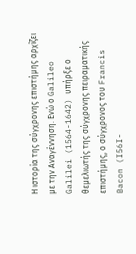Η ιστορία της σύγχρονης επιστήμης αρχίζει με την Αναγέννηση. Ενώ ο Galileo Galilei (1564-1642) υπήρξε ο θεμελιωτής της σύγχρονης πειραματικής επιστήμης, ο σύγχρονος του Francis Bacon (I56I-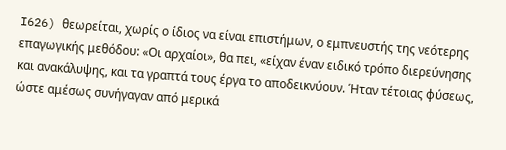I626) θεωρείται, χωρίς ο ίδιος να είναι επιστήμων, ο εμπνευστής της νεότερης επαγωγικής μεθόδου: «Οι αρχαίοι», θα πει, «είχαν έναν ειδικό τρόπο διερεύνησης και ανακάλυψης, και τα γραπτά τους έργα το αποδεικνύουν. Ήταν τέτοιας φύσεως, ώστε αμέσως συνήγαγαν από μερικά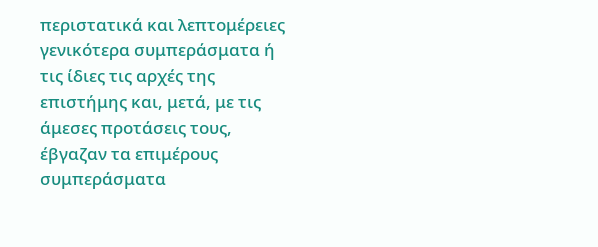περιστατικά και λεπτομέρειες γενικότερα συμπεράσματα ή τις ίδιες τις αρχές της επιστήμης και, μετά, με τις άμεσες προτάσεις τους, έβγαζαν τα επιμέρους συμπεράσματα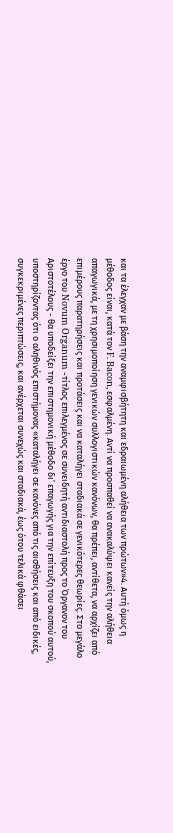και τα έλεγχαν με βάση την αναμφισβήτητη και εδραιωμένη αλήθεια των πρώτων»4. Αυτή όμως η μέθοδος είναι, κατά τον F. Bacon, εσφαλμένη. Αντί να προσπαθεί να ανακαλύψει κανείς την αλήθεια απαγωγικά, με τη χρησιμοποίηση γενικών συλλογιστικών κανόνων, θα πρέπει, αντίθετα, να αρχίζει από επιμέρους παρατηρήσεις και προτάσεις και να καταλήγει σταδιακά σε γενικότερες θεωρίες. Στο μεγάλο έργο του Novum Organum -τίτλος επιλεγμένος σε συνειδητή αντιδιαστολή προς το Όργανον του Αριστοτέλους - θα υποδείξει την επιστημονική μέθοδο δι’ επαγωγής για την επίτευξη του σκοπού αυτού, υποστηρίζοντας ότι ο αληθινός επιστήμονας «καταλήγει σε κανόνες από τις αισθήσεις και από ειδικές, συγκεκριμένες περιπτώσεις, και ανέρχεται συνεχώς και σταδιακά, έως ότου τελικά φθάσει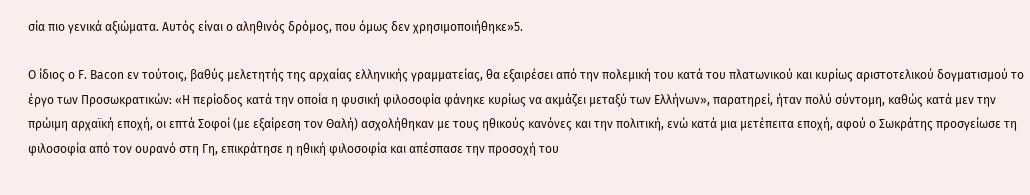σία πιο γενικά αξιώματα. Αυτός είναι ο αληθινός δρόμος, που όμως δεν χρησιμοποιήθηκε»5.

Ο ίδιος o F. Bacon εν τούτοις, βαθύς μελετητής της αρχαίας ελληνικής γραμματείας, θα εξαιρέσει από την πολεμική του κατά του πλατωνικού και κυρίως αριστοτελικού δογματισμού το έργο των Προσωκρατικών: «Η περίοδος κατά την οποία η φυσική φιλοσοφία φάνηκε κυρίως να ακμάζει μεταξύ των Ελλήνων», παρατηρεί, ήταν πολύ σύντομη, καθώς κατά μεν την πρώιμη αρχαϊκή εποχή, οι επτά Σοφοί (με εξαίρεση τον Θαλή) ασχολήθηκαν με τους ηθικούς κανόνες και την πολιτική, ενώ κατά μια μετέπειτα εποχή, αφού ο Σωκράτης προσγείωσε τη φιλοσοφία από τον ουρανό στη Γη, επικράτησε η ηθική φιλοσοφία και απέσπασε την προσοχή του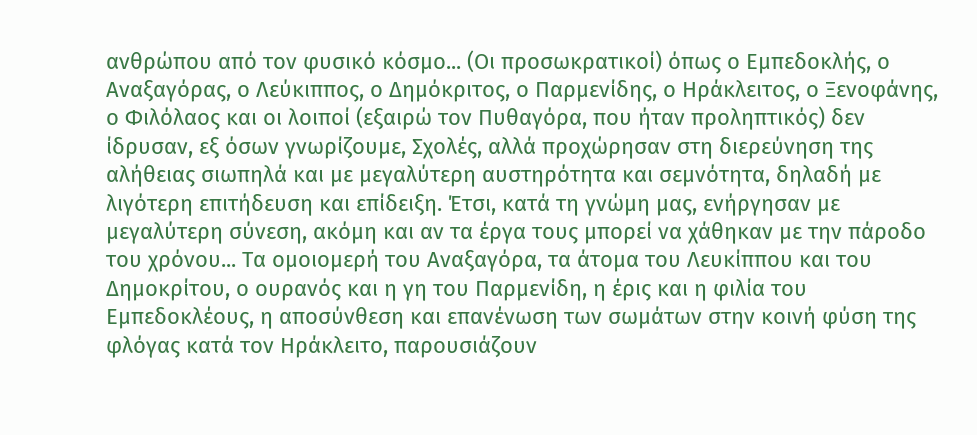ανθρώπου από τον φυσικό κόσμο... (Οι προσωκρατικοί) όπως ο Εμπεδοκλής, ο Αναξαγόρας, ο Λεύκιππος, ο Δημόκριτος, ο Παρμενίδης, ο Ηράκλειτος, ο Ξενοφάνης, ο Φιλόλαος και οι λοιποί (εξαιρώ τον Πυθαγόρα, που ήταν προληπτικός) δεν ίδρυσαν, εξ όσων γνωρίζουμε, Σχολές, αλλά προχώρησαν στη διερεύνηση της αλήθειας σιωπηλά και με μεγαλύτερη αυστηρότητα και σεμνότητα, δηλαδή με λιγότερη επιτήδευση και επίδειξη. Έτσι, κατά τη γνώμη μας, ενήργησαν με μεγαλύτερη σύνεση, ακόμη και αν τα έργα τους μπορεί να χάθηκαν με την πάροδο του χρόνου... Τα ομοιομερή του Αναξαγόρα, τα άτομα του Λευκίππου και του Δημοκρίτου, ο ουρανός και η γη του Παρμενίδη, η έρις και η φιλία του Εμπεδοκλέους, η αποσύνθεση και επανένωση των σωμάτων στην κοινή φύση της φλόγας κατά τον Ηράκλειτο, παρουσιάζουν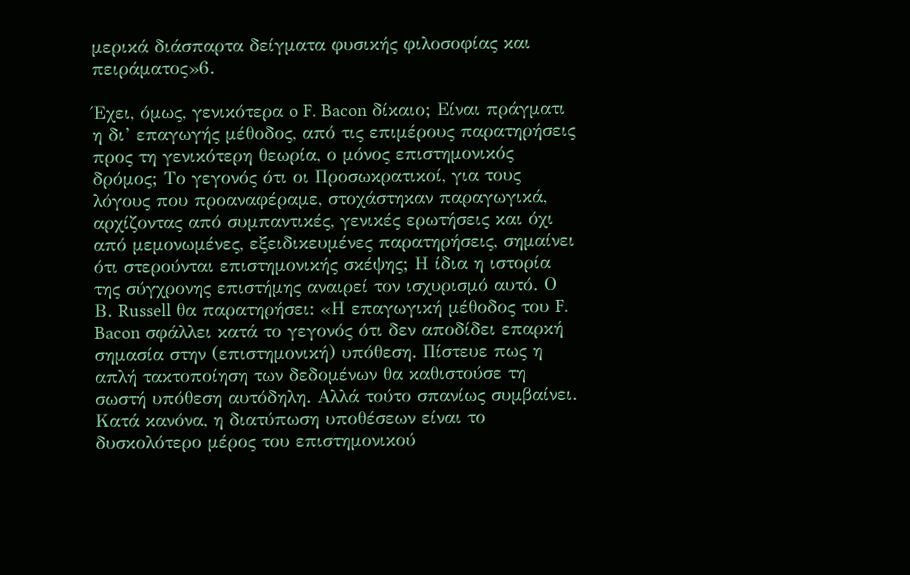μερικά διάσπαρτα δείγματα φυσικής φιλοσοφίας και πειράματος»6.

Έχει, όμως, γενικότερα o F. Bacon δίκαιο; Είναι πράγματι η δι’ επαγωγής μέθοδος, από τις επιμέρους παρατηρήσεις προς τη γενικότερη θεωρία, ο μόνος επιστημονικός δρόμος; Το γεγονός ότι οι Προσωκρατικοί, για τους λόγους που προαναφέραμε, στοχάστηκαν παραγωγικά, αρχίζοντας από συμπαντικές, γενικές ερωτήσεις και όχι από μεμονωμένες, εξειδικευμένες παρατηρήσεις, σημαίνει ότι στερούνται επιστημονικής σκέψης; Η ίδια η ιστορία της σύγχρονης επιστήμης αναιρεί τον ισχυρισμό αυτό. Ο Β. Russell θα παρατηρήσει: «Η επαγωγική μέθοδος του F. Bacon σφάλλει κατά το γεγονός ότι δεν αποδίδει επαρκή σημασία στην (επιστημονική) υπόθεση. Πίστευε πως η απλή τακτοποίηση των δεδομένων θα καθιστούσε τη σωστή υπόθεση αυτόδηλη. Αλλά τούτο σπανίως συμβαίνει. Κατά κανόνα, η διατύπωση υποθέσεων είναι το δυσκολότερο μέρος του επιστημονικού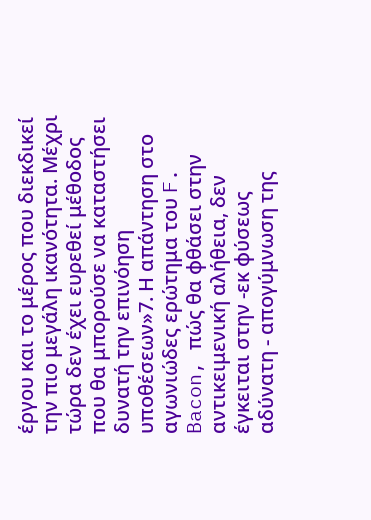έργου και το μέρος που διεκδικεί την πιο μεγάλη ικανότητα. Μέχρι τώρα δεν έχει ευρεθεί μέθοδος που θα μπορούσε να καταστήσει δυνατή την επινόηση υποθέσεων»7. Η απάντηση στο αγωνιώδες ερώτημα του F. Bacon, πώς θα φθάσει στην αντικειμενική αλήθεια, δεν έγκειται στην -εκ φύσεως αδύνατη - απογύμνωση της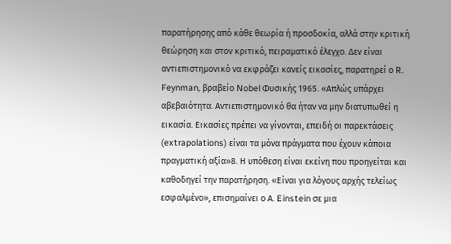παρατήρησης από κάθε θεωρία ή προσδοκία, αλλά στην κριτική θεώρηση και στον κριτικό, πειραματικό έλεγχο. Δεν είναι αντιεπιστημονικό να εκφράζει κανείς εικασίες, παρατηρεί ο R. Feynman, βραβείο Nobel Φυσικής 1965. «Απλώς υπάρχει αβεβαιότητα. Αντιεπιστημονικό θα ήταν να μην διατυπωθεί η εικασία. Εικασίες πρέπει να γίνονται, επειδή οι παρεκτάσεις (extrapolations) είναι τα μόνα πράγματα που έχουν κάποια πραγματική αξία»8. Η υπόθεση είναι εκείνη που προηγείται και καθοδηγεί την παρατήρηση. «Είναι για λόγους αρχής τελείως εσφαλμένο», επισημαίνει ο Α. Einstein σε μια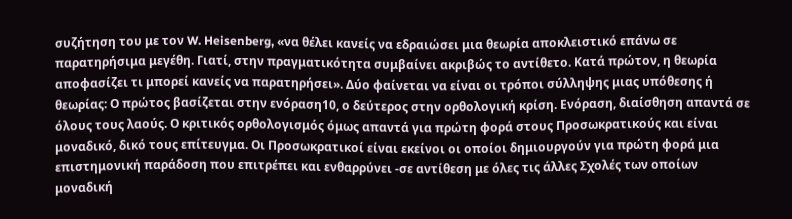συζήτηση του με τον W. Heisenberg, «να θέλει κανείς να εδραιώσει μια θεωρία αποκλειστικό επάνω σε παρατηρήσιμα μεγέθη. Γιατί, στην πραγματικότητα συμβαίνει ακριβώς το αντίθετο. Κατά πρώτον, η θεωρία αποφασίζει τι μπορεί κανείς να παρατηρήσει». Δύο φαίνεται να είναι οι τρόποι σύλληψης μιας υπόθεσης ή θεωρίας: Ο πρώτος βασίζεται στην ενόραση10, ο δεύτερος στην ορθολογική κρίση. Ενόραση, διαίσθηση απαντά σε όλους τους λαούς. Ο κριτικός ορθολογισμός όμως απαντά για πρώτη φορά στους Προσωκρατικούς και είναι μοναδικό, δικό τους επίτευγμα. Οι Προσωκρατικοί είναι εκείνοι οι οποίοι δημιουργούν για πρώτη φορά μια επιστημονική παράδοση που επιτρέπει και ενθαρρύνει -σε αντίθεση με όλες τις άλλες Σχολές των οποίων μοναδική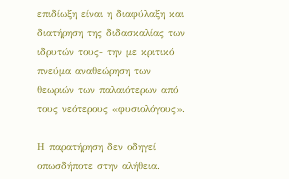επιδίωξη είναι η διαφύλαξη και διατήρηση της διδασκαλίας των ιδρυτών τους- την με κριτικό πνεύμα αναθεώρηση των θεωριών των παλαιότερων από τους νεότερους «φυσιολόγους».

Η παρατήρηση δεν οδηγεί οπωσδήποτε στην αλήθεια.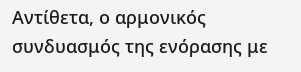Αντίθετα, ο αρμονικός συνδυασμός της ενόρασης με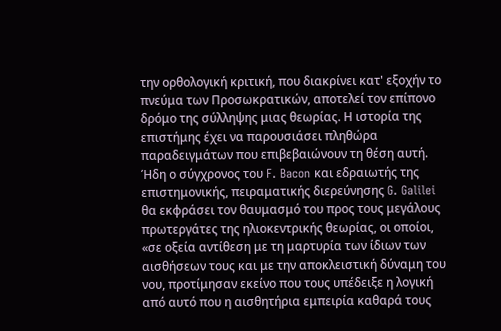την ορθολογική κριτική, που διακρίνει κατ' εξοχήν το πνεύμα των Προσωκρατικών, αποτελεί τον επίπονο δρόμο της σύλληψης μιας θεωρίας. Η ιστορία της επιστήμης έχει να παρουσιάσει πληθώρα παραδειγμάτων που επιβεβαιώνουν τη θέση αυτή. Ήδη ο σύγχρονος του F. Bacon και εδραιωτής της επιστημονικής, πειραματικής διερεύνησης G. Galilei θα εκφράσει τον θαυμασμό του προς τους μεγάλους πρωτεργάτες της ηλιοκεντρικής θεωρίας, οι οποίοι, «σε οξεία αντίθεση με τη μαρτυρία των ίδιων των αισθήσεων τους και με την αποκλειστική δύναμη του νου, προτίμησαν εκείνο που τους υπέδειξε η λογική από αυτό που η αισθητήρια εμπειρία καθαρά τους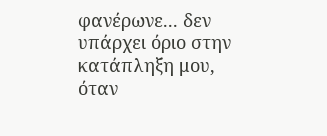φανέρωνε... δεν υπάρχει όριο στην κατάπληξη μου, όταν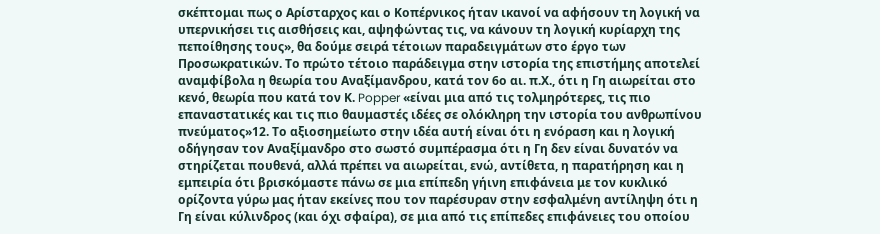σκέπτομαι πως ο Αρίσταρχος και ο Κοπέρνικος ήταν ικανοί να αφήσουν τη λογική να υπερνικήσει τις αισθήσεις και, αψηφώντας τις, να κάνουν τη λογική κυρίαρχη της πεποίθησης τους», θα δούμε σειρά τέτοιων παραδειγμάτων στο έργο των Προσωκρατικών. Το πρώτο τέτοιο παράδειγμα στην ιστορία της επιστήμης αποτελεί αναμφίβολα η θεωρία του Αναξίμανδρου, κατά τον 6ο αι. π.Χ., ότι η Γη αιωρείται στο κενό, θεωρία που κατά τον Κ. Popper «είναι μια από τις τολμηρότερες, τις πιο επαναστατικές και τις πιο θαυμαστές ιδέες σε ολόκληρη την ιστορία του ανθρωπίνου πνεύματος»12. Το αξιοσημείωτο στην ιδέα αυτή είναι ότι η ενόραση και η λογική οδήγησαν τον Αναξίμανδρο στο σωστό συμπέρασμα ότι η Γη δεν είναι δυνατόν να στηρίζεται πουθενά, αλλά πρέπει να αιωρείται, ενώ, αντίθετα, η παρατήρηση και η εμπειρία ότι βρισκόμαστε πάνω σε μια επίπεδη γήινη επιφάνεια με τον κυκλικό ορίζοντα γύρω μας ήταν εκείνες που τον παρέσυραν στην εσφαλμένη αντίληψη ότι η Γη είναι κύλινδρος (και όχι σφαίρα), σε μια από τις επίπεδες επιφάνειες του οποίου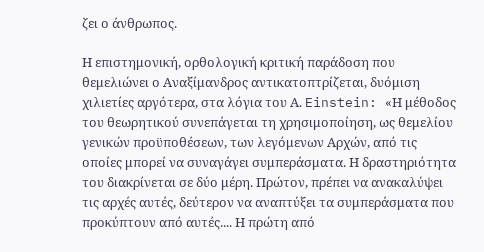ζει ο άνθρωπος.

Η επιστημονική, ορθολογική κριτική παράδοση που θεμελιώνει ο Αναξίμανδρος αντικατοπτρίζεται, δυόμιση χιλιετίες αργότερα, στα λόγια του Α. Einstein: «Η μέθοδος του θεωρητικού συνεπάγεται τη χρησιμοποίηση, ως θεμελίου γενικών προϋποθέσεων, των λεγόμενων Αρχών, από τις οποίες μπορεί να συναγάγει συμπεράσματα. Η δραστηριότητα του διακρίνεται σε δύο μέρη. Πρώτον, πρέπει να ανακαλύψει τις αρχές αυτές, δεύτερον να αναπτύξει τα συμπεράσματα που προκύπτουν από αυτές.... Η πρώτη από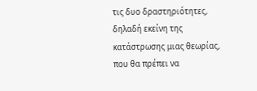τις δυο δραστηριότητες, δηλαδή εκείνη της κατάστρωσης μιας θεωρίας, που θα πρέπει να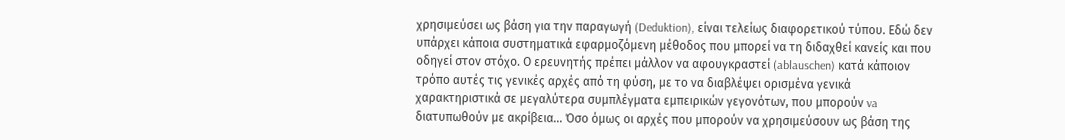χρησιμεύσει ως βάση για την παραγωγή (Deduktion), είναι τελείως διαφορετικού τύπου. Εδώ δεν υπάρχει κάποια συστηματικά εφαρμοζόμενη μέθοδος που μπορεί να τη διδαχθεί κανείς και που οδηγεί στον στόχο. Ο ερευνητής πρέπει μάλλον να αφουγκραστεί (ablauschen) κατά κάποιον τρόπο αυτές τις γενικές αρχές από τη φύση, με το να διαβλέψει ορισμένα γενικά χαρακτηριστικά σε μεγαλύτερα συμπλέγματα εμπειρικών γεγονότων, που μπορούν va διατυπωθούν με ακρίβεια... Όσο όμως οι αρχές που μπορούν να χρησιμεύσουν ως βάση της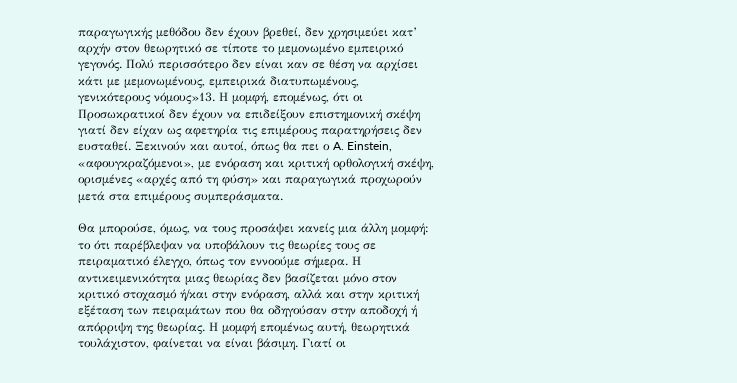παραγωγικής μεθόδου δεν έχουν βρεθεί, δεν χρησιμεύει κατ’ αρχήν στον θεωρητικό σε τίποτε το μεμονωμένο εμπειρικό γεγονός. Πολύ περισσότερο δεν είναι καν σε θέση να αρχίσει κάτι με μεμονωμένους, εμπειρικά διατυπωμένους, γενικότερους νόμους»13. Η μομφή, επομένως, ότι οι Προσωκρατικοί δεν έχουν να επιδείξουν επιστημονική σκέψη γιατί δεν είχαν ως αφετηρία τις επιμέρους παρατηρήσεις δεν ευσταθεί. Ξεκινούν και αυτοί, όπως θα πει ο A. Einstein, «αφουγκραζόμενοι», με ενόραση και κριτική ορθολογική σκέψη, ορισμένες «αρχές από τη φύση» και παραγωγικά προχωρούν μετά στα επιμέρους συμπεράσματα.

Θα μπορούσε, όμως, να τους προσάψει κανείς μια άλλη μομφή: το ότι παρέβλεψαν να υποβάλουν τις θεωρίες τους σε πειραματικό έλεγχο, όπως τον εννοούμε σήμερα. Η αντικειμενικότητα μιας θεωρίας δεν βασίζεται μόνο στον κριτικό στοχασμό ή/και στην ενόραση, αλλά και στην κριτική εξέταση των πειραμάτων που θα οδηγούσαν στην αποδοχή ή απόρριψη της θεωρίας. Η μομφή επομένως αυτή, θεωρητικά τουλάχιστον, φαίνεται να είναι βάσιμη. Γιατί οι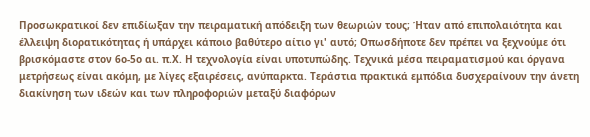Προσωκρατικοί δεν επιδίωξαν την πειραματική απόδειξη των θεωριών τους; Ήταν από επιπολαιότητα και έλλειψη διορατικότητας ή υπάρχει κάποιο βαθύτερο αίτιο γι' αυτό; Οπωσδήποτε δεν πρέπει να ξεχνούμε ότι βρισκόμαστε στον 6ο-5ο αι. π.Χ. Η τεχνολογία είναι υποτυπώδης. Τεχνικά μέσα πειραματισμού και όργανα μετρήσεως είναι ακόμη, με λίγες εξαιρέσεις, ανύπαρκτα. Τεράστια πρακτικά εμπόδια δυσχεραίνουν την άνετη διακίνηση των ιδεών και των πληροφοριών μεταξύ διαφόρων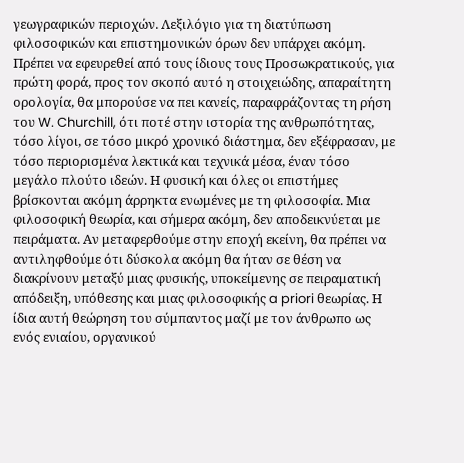γεωγραφικών περιοχών. Λεξιλόγιο για τη διατύπωση φιλοσοφικών και επιστημονικών όρων δεν υπάρχει ακόμη. Πρέπει να εφευρεθεί από τους ίδιους τους Προσωκρατικούς, για πρώτη φορά, προς τον σκοπό αυτό η στοιχειώδης, απαραίτητη ορολογία, θα μπορούσε να πει κανείς, παραφράζοντας τη ρήση του W. Churchill, ότι ποτέ στην ιστορία της ανθρωπότητας, τόσο λίγοι, σε τόσο μικρό χρονικό διάστημα, δεν εξέφρασαν, με τόσο περιορισμένα λεκτικά και τεχνικά μέσα, έναν τόσο μεγάλο πλούτο ιδεών. Η φυσική και όλες οι επιστήμες βρίσκονται ακόμη άρρηκτα ενωμένες με τη φιλοσοφία. Μια φιλοσοφική θεωρία, και σήμερα ακόμη, δεν αποδεικνύεται με πειράματα. Αν μεταφερθούμε στην εποχή εκείνη, θα πρέπει να αντιληφθούμε ότι δύσκολα ακόμη θα ήταν σε θέση να διακρίνουν μεταξύ μιας φυσικής, υποκείμενης σε πειραματική απόδειξη, υπόθεσης και μιας φιλοσοφικής a priori θεωρίας. Η ίδια αυτή θεώρηση του σύμπαντος μαζί με τον άνθρωπο ως ενός ενιαίου, οργανικού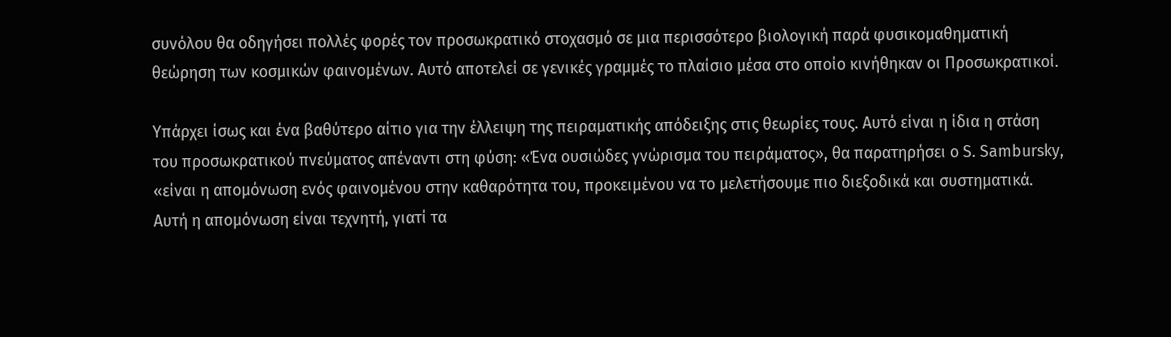συνόλου θα οδηγήσει πολλές φορές τον προσωκρατικό στοχασμό σε μια περισσότερο βιολογική παρά φυσικομαθηματική θεώρηση των κοσμικών φαινομένων. Αυτό αποτελεί σε γενικές γραμμές το πλαίσιο μέσα στο οποίο κινήθηκαν οι Προσωκρατικοί.

Υπάρχει ίσως και ένα βαθύτερο αίτιο για την έλλειψη της πειραματικής απόδειξης στις θεωρίες τους. Αυτό είναι η ίδια η στάση του προσωκρατικού πνεύματος απέναντι στη φύση: «Ένα ουσιώδες γνώρισμα του πειράματος», θα παρατηρήσει ο S. Sambursky, «είναι η απομόνωση ενός φαινομένου στην καθαρότητα του, προκειμένου να το μελετήσουμε πιο διεξοδικά και συστηματικά. Αυτή η απομόνωση είναι τεχνητή, γιατί τα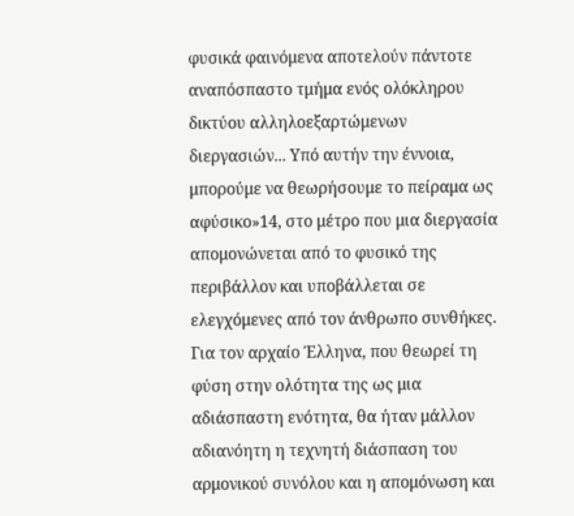φυσικά φαινόμενα αποτελούν πάντοτε αναπόσπαστο τμήμα ενός ολόκληρου δικτύου αλληλοεξαρτώμενων διεργασιών... Υπό αυτήν την έννοια, μπορούμε να θεωρήσουμε το πείραμα ως αφύσικο»14, στο μέτρο που μια διεργασία απομονώνεται από το φυσικό της περιβάλλον και υποβάλλεται σε ελεγχόμενες από τον άνθρωπο συνθήκες. Για τον αρχαίο Έλληνα, που θεωρεί τη φύση στην ολότητα της ως μια αδιάσπαστη ενότητα, θα ήταν μάλλον αδιανόητη η τεχνητή διάσπαση του αρμονικού συνόλου και η απομόνωση και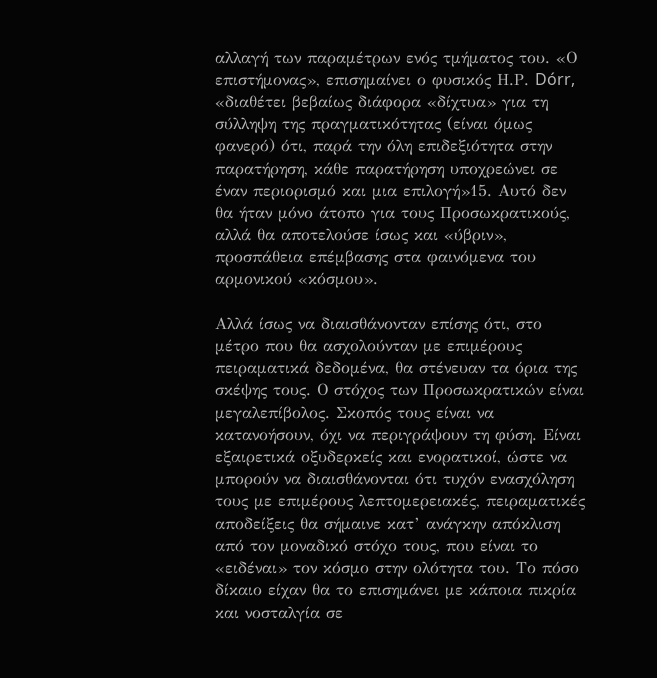αλλαγή των παραμέτρων ενός τμήματος του. «Ο επιστήμονας», επισημαίνει ο φυσικός Η.Ρ. Dórr, «διαθέτει βεβαίως διάφορα «δίχτυα» για τη σύλληψη της πραγματικότητας (είναι όμως φανερό) ότι, παρά την όλη επιδεξιότητα στην παρατήρηση, κάθε παρατήρηση υποχρεώνει σε έναν περιορισμό και μια επιλογή»15. Αυτό δεν θα ήταν μόνο άτοπο για τους Προσωκρατικούς, αλλά θα αποτελούσε ίσως και «ύβριν», προσπάθεια επέμβασης στα φαινόμενα του αρμονικού «κόσμου».

Αλλά ίσως να διαισθάνονταν επίσης ότι, στο μέτρο που θα ασχολούνταν με επιμέρους πειραματικά δεδομένα, θα στένευαν τα όρια της σκέψης τους. Ο στόχος των Προσωκρατικών είναι μεγαλεπίβολος. Σκοπός τους είναι να κατανοήσουν, όχι να περιγράψουν τη φύση. Είναι εξαιρετικά οξυδερκείς και ενορατικοί, ώστε να μπορούν να διαισθάνονται ότι τυχόν ενασχόληση τους με επιμέρους λεπτομερειακές, πειραματικές αποδείξεις θα σήμαινε κατ’ ανάγκην απόκλιση από τον μοναδικό στόχο τους, που είναι το «ειδέναι» τον κόσμο στην ολότητα του. Το πόσο δίκαιο είχαν θα το επισημάνει με κάποια πικρία και νοσταλγία σε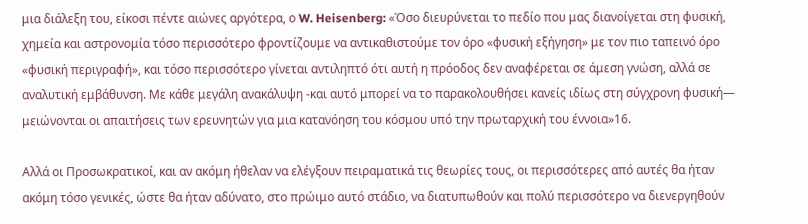μια διάλεξη του, είκοσι πέντε αιώνες αργότερα, ο W. Heisenberg: «Όσο διευρύνεται το πεδίο που μας διανοίγεται στη φυσική, χημεία και αστρονομία τόσο περισσότερο φροντίζουμε να αντικαθιστούμε τον όρο «φυσική εξήγηση» με τον πιο ταπεινό όρο «φυσική περιγραφή», και τόσο περισσότερο γίνεται αντιληπτό ότι αυτή η πρόοδος δεν αναφέρεται σε άμεση γνώση, αλλά σε αναλυτική εμβάθυνση. Με κάθε μεγάλη ανακάλυψη -και αυτό μπορεί να το παρακολουθήσει κανείς ιδίως στη σύγχρονη φυσική— μειώνονται οι απαιτήσεις των ερευνητών για μια κατανόηση του κόσμου υπό την πρωταρχική του έννοια»16.

Αλλά οι Προσωκρατικοί, και αν ακόμη ήθελαν να ελέγξουν πειραματικά τις θεωρίες τους, οι περισσότερες από αυτές θα ήταν ακόμη τόσο γενικές, ώστε θα ήταν αδύνατο, στο πρώιμο αυτό στάδιο, να διατυπωθούν και πολύ περισσότερο να διενεργηθούν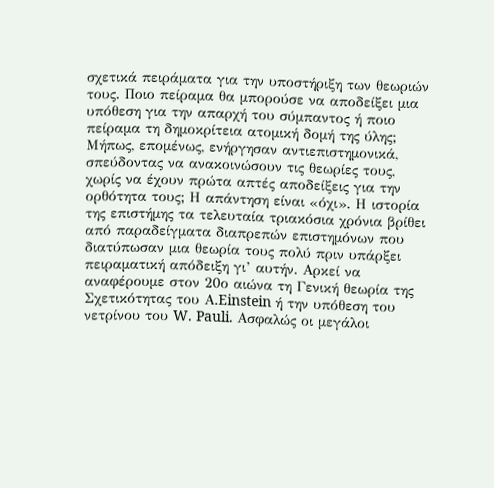σχετικά πειράματα για την υποστήριξη των θεωριών τους. Ποιο πείραμα θα μπορούσε να αποδείξει μια υπόθεση για την απαρχή του σύμπαντος ή ποιο πείραμα τη δημοκρίτεια ατομική δομή της ύλης; Μήπως, επομένως, ενήργησαν αντιεπιστημονικά, σπεύδοντας να ανακοινώσουν τις θεωρίες τους, χωρίς να έχουν πρώτα απτές αποδείξεις για την ορθότητα τους; Η απάντηση είναι «όχι». Η ιστορία της επιστήμης τα τελευταία τριακόσια χρόνια βρίθει από παραδείγματα διαπρεπών επιστημόνων που διατύπωσαν μια θεωρία τους πολύ πριν υπάρξει πειραματική απόδειξη γι’ αυτήν. Αρκεί να αναφέρουμε στον 20ο αιώνα τη Γενική θεωρία της Σχετικότητας του Α.Einstein ή την υπόθεση του νετρίνου του W. Pauli. Ασφαλώς οι μεγάλοι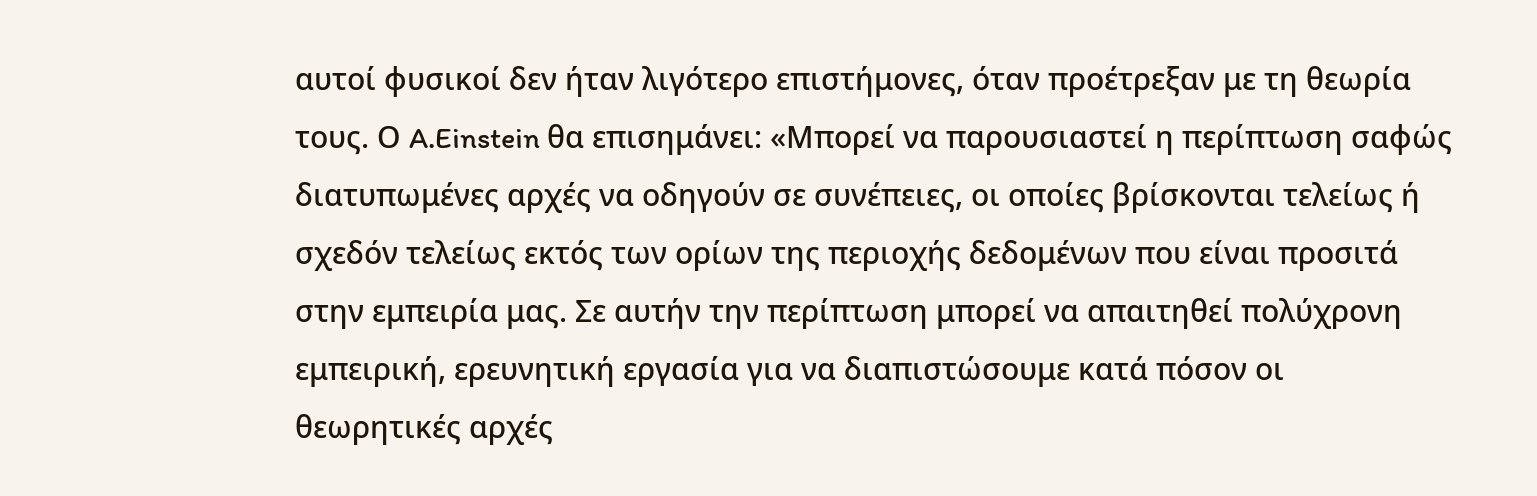αυτοί φυσικοί δεν ήταν λιγότερο επιστήμονες, όταν προέτρεξαν με τη θεωρία τους. Ο A.Einstein θα επισημάνει: «Μπορεί να παρουσιαστεί η περίπτωση σαφώς διατυπωμένες αρχές να οδηγούν σε συνέπειες, οι οποίες βρίσκονται τελείως ή σχεδόν τελείως εκτός των ορίων της περιοχής δεδομένων που είναι προσιτά στην εμπειρία μας. Σε αυτήν την περίπτωση μπορεί να απαιτηθεί πολύχρονη εμπειρική, ερευνητική εργασία για να διαπιστώσουμε κατά πόσον οι θεωρητικές αρχές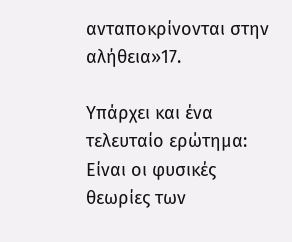ανταποκρίνονται στην αλήθεια»17.

Υπάρχει και ένα τελευταίο ερώτημα: Είναι οι φυσικές θεωρίες των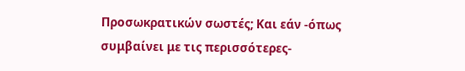Προσωκρατικών σωστές; Και εάν -όπως συμβαίνει με τις περισσότερες-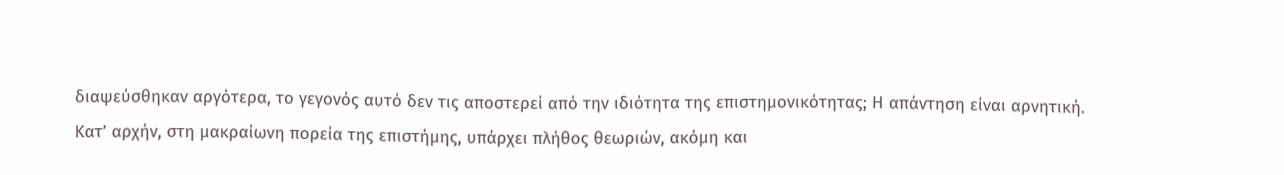διαψεύσθηκαν αργότερα, το γεγονός αυτό δεν τις αποστερεί από την ιδιότητα της επιστημονικότητας; Η απάντηση είναι αρνητική. Κατ’ αρχήν, στη μακραίωνη πορεία της επιστήμης, υπάρχει πλήθος θεωριών, ακόμη και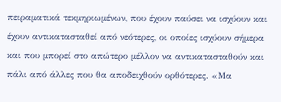πειραματικά τεκμηριωμένων, που έχουν παύσει να ισχύουν και έχουν αντικατασταθεί από νεότερες, οι οποίες ισχύουν σήμερα και που μπορεί στο απώτερο μέλλον να αντικατασταθούν και πάλι από άλλες που θα αποδειχθούν ορθότερες. «Μα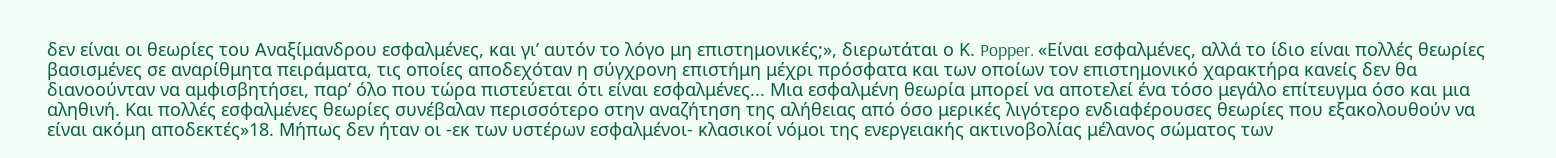δεν είναι οι θεωρίες του Αναξίμανδρου εσφαλμένες, και γι’ αυτόν το λόγο μη επιστημονικές;», διερωτάται ο Κ. Popper. «Είναι εσφαλμένες, αλλά το ίδιο είναι πολλές θεωρίες βασισμένες σε αναρίθμητα πειράματα, τις οποίες αποδεχόταν η σύγχρονη επιστήμη μέχρι πρόσφατα και των οποίων τον επιστημονικό χαρακτήρα κανείς δεν θα διανοούνταν να αμφισβητήσει, παρ’ όλο που τώρα πιστεύεται ότι είναι εσφαλμένες... Μια εσφαλμένη θεωρία μπορεί να αποτελεί ένα τόσο μεγάλο επίτευγμα όσο και μια αληθινή. Και πολλές εσφαλμένες θεωρίες συνέβαλαν περισσότερο στην αναζήτηση της αλήθειας από όσο μερικές λιγότερο ενδιαφέρουσες θεωρίες που εξακολουθούν να είναι ακόμη αποδεκτές»18. Μήπως δεν ήταν οι -εκ των υστέρων εσφαλμένοι- κλασικοί νόμοι της ενεργειακής ακτινοβολίας μέλανος σώματος των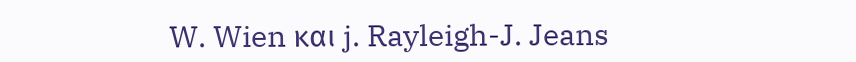W. Wien και j. Rayleigh-J. Jeans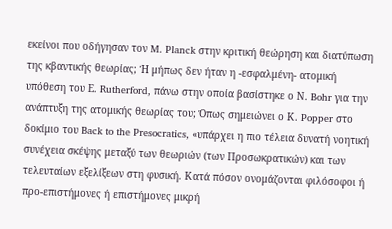εκείνοι που οδήγησαν τον M. Planck στην κριτική θεώρηση και διατύπωση της κβαντικής θεωρίας; Ή μήπως δεν ήταν η -εσφαλμένη- ατομική υπόθεση του Ε. Rutherford, πάνω στην οποία βασίστηκε ο Ν. Bohr για την ανάπτυξη της ατομικής θεωρίας του; Όπως σημειώνει ο Κ. Popper στο δοκίμιο του Back to the Presocratics, «υπάρχει η πιο τέλεια δυνατή νοητική συνέχεια σκέψης μεταξύ των θεωριών (των Προσωκρατικών) και των τελευταίων εξελίξεων στη φυσική. Κατά πόσον ονομάζονται φιλόσοφοι ή προ-επιστήμονες ή επιστήμονες μικρή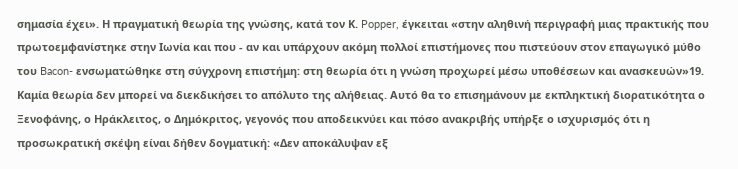σημασία έχει». Η πραγματική θεωρία της γνώσης, κατά τον Κ. Popper, έγκειται «στην αληθινή περιγραφή μιας πρακτικής που πρωτοεμφανίστηκε στην Ιωνία και που - αν και υπάρχουν ακόμη πολλοί επιστήμονες που πιστεύουν στον επαγωγικό μύθο του Bacon- ενσωματώθηκε στη σύγχρονη επιστήμη: στη θεωρία ότι η γνώση προχωρεί μέσω υποθέσεων και ανασκευών»19. Καμία θεωρία δεν μπορεί να διεκδικήσει το απόλυτο της αλήθειας. Αυτό θα το επισημάνουν με εκπληκτική διορατικότητα ο Ξενοφάνης, ο Ηράκλειτος, ο Δημόκριτος, γεγονός που αποδεικνύει και πόσο ανακριβής υπήρξε ο ισχυρισμός ότι η προσωκρατική σκέψη είναι δήθεν δογματική: «Δεν αποκάλυψαν εξ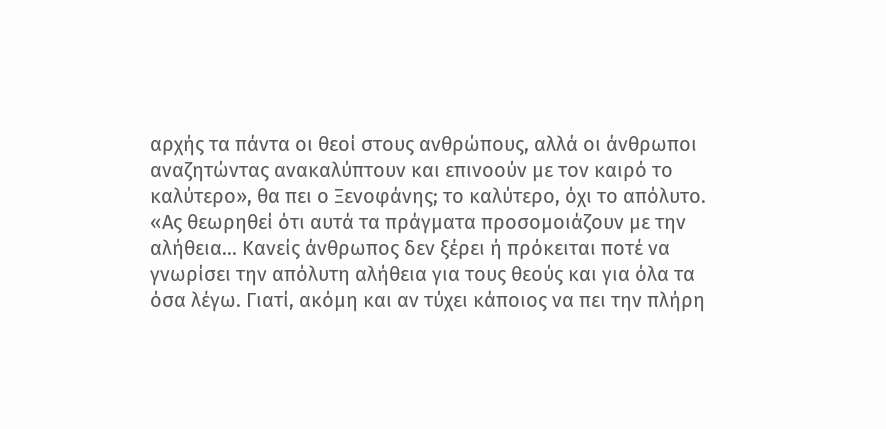αρχής τα πάντα οι θεοί στους ανθρώπους, αλλά οι άνθρωποι αναζητώντας ανακαλύπτουν και επινοούν με τον καιρό το καλύτερο», θα πει ο Ξενοφάνης; το καλύτερο, όχι το απόλυτο. «Ας θεωρηθεί ότι αυτά τα πράγματα προσομοιάζουν με την αλήθεια... Κανείς άνθρωπος δεν ξέρει ή πρόκειται ποτέ να γνωρίσει την απόλυτη αλήθεια για τους θεούς και για όλα τα όσα λέγω. Γιατί, ακόμη και αν τύχει κάποιος να πει την πλήρη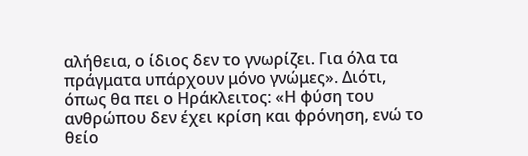αλήθεια, ο ίδιος δεν το γνωρίζει. Για όλα τα πράγματα υπάρχουν μόνο γνώμες». Διότι, όπως θα πει ο Ηράκλειτος: «Η φύση του ανθρώπου δεν έχει κρίση και φρόνηση, ενώ το θείο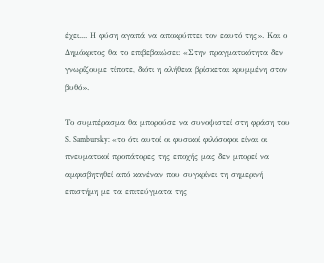έχει.... Η φύση αγαπά να αποκρύπτει τον εαυτό της». Και ο Δημόκριτος θα το επιβεβαιώσει: «Στην πραγματικότητα δεν γνωρίζουμε τίποτε, διότι η αλήθεια βρίσκεται κρυμμένη στον βυθό».

Το συμπέρασμα θα μπορούσε να συνοψιστεί στη φράση του S. Sambursky: «το ότι αυτοί οι φυσικοί φιλόσοφοι είναι οι πνευματικοί προπάτορες της εποχής μας δεν μπορεί να αμφισβητηθεί από κανέναν που συγκρίνει τη σημερινή επιστήμη με τα επιτεύγματα της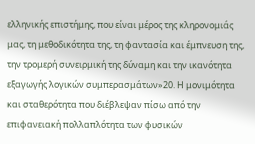ελληνικής επιστήμης, που είναι μέρος της κληρονομιάς μας, τη μεθοδικότητα της, τη φαντασία και έμπνευση της, την τρομερή συνειρμική της δύναμη και την ικανότητα εξαγωγής λογικών συμπερασμάτων»20. Η μονιμότητα και σταθερότητα που διέβλεψαν πίσω από την επιφανειακή πολλαπλότητα των φυσικών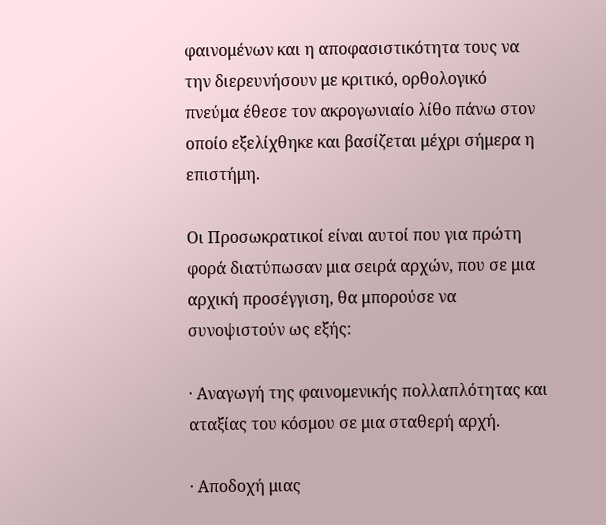φαινομένων και η αποφασιστικότητα τους να την διερευνήσουν με κριτικό, ορθολογικό πνεύμα έθεσε τον ακρογωνιαίο λίθο πάνω στον οποίο εξελίχθηκε και βασίζεται μέχρι σήμερα η επιστήμη.

Οι Προσωκρατικοί είναι αυτοί που για πρώτη φορά διατύπωσαν μια σειρά αρχών, που σε μια αρχική προσέγγιση, θα μπορούσε να συνοψιστούν ως εξής:

· Αναγωγή της φαινομενικής πολλαπλότητας και αταξίας του κόσμου σε μια σταθερή αρχή.

· Αποδοχή μιας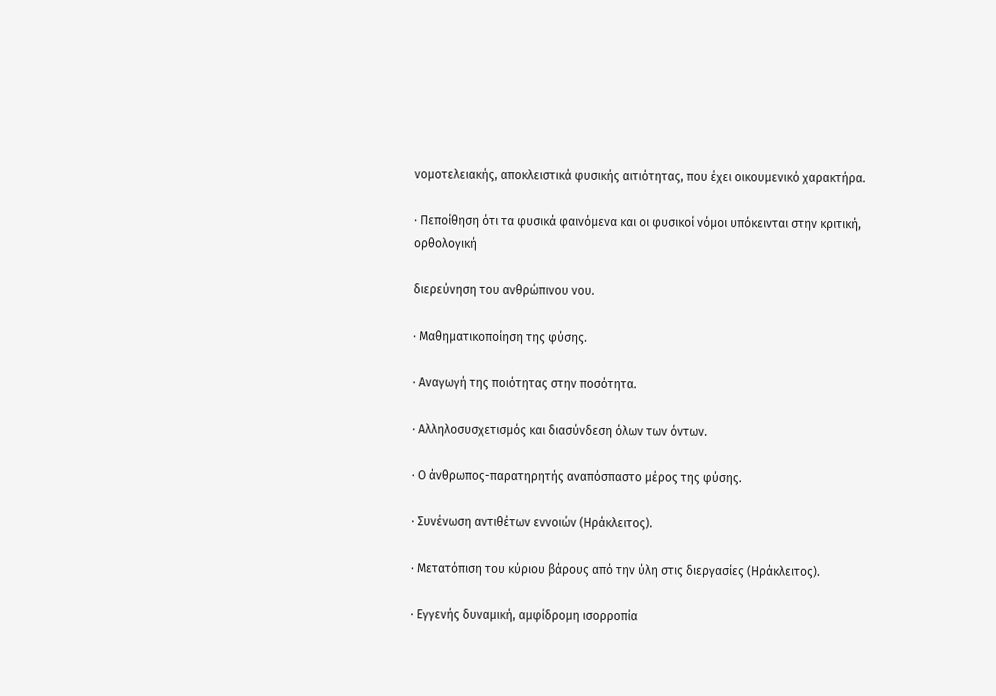νομοτελειακής, αποκλειστικά φυσικής αιτιότητας, που έχει οικουμενικό χαρακτήρα.

· Πεποίθηση ότι τα φυσικά φαινόμενα και οι φυσικοί νόμοι υπόκεινται στην κριτική, ορθολογική

διερεύνηση του ανθρώπινου νου.

· Μαθηματικοποίηση της φύσης.

· Αναγωγή της ποιότητας στην ποσότητα.

· Αλληλοσυσχετισμός και διασύνδεση όλων των όντων.

· Ο άνθρωπος-παρατηρητής αναπόσπαστο μέρος της φύσης.

· Συνένωση αντιθέτων εννοιών (Ηράκλειτος).

· Μετατόπιση του κύριου βάρους από την ύλη στις διεργασίες (Ηράκλειτος).

· Εγγενής δυναμική, αμφίδρομη ισορροπία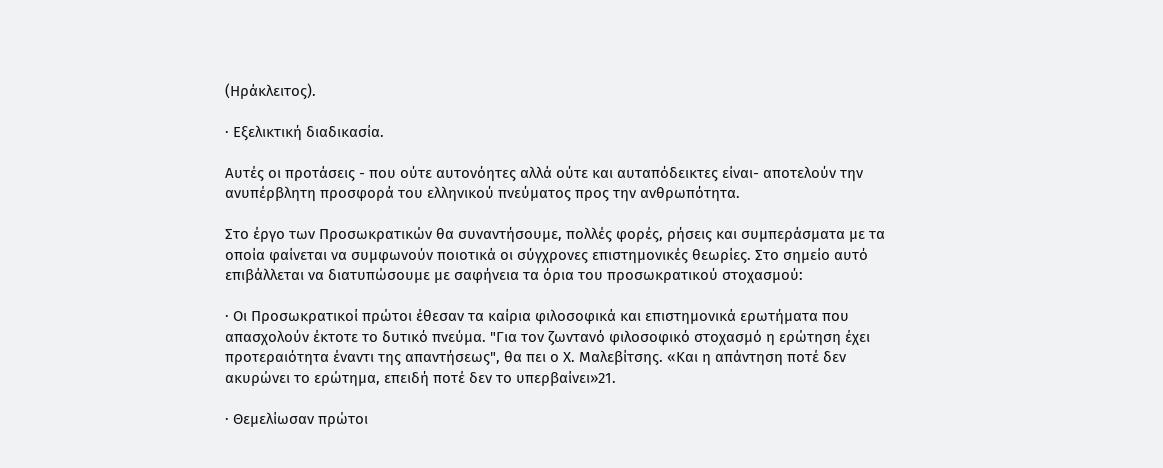(Ηράκλειτος).

· Εξελικτική διαδικασία.

Αυτές οι προτάσεις - που ούτε αυτονόητες αλλά ούτε και αυταπόδεικτες είναι- αποτελούν την ανυπέρβλητη προσφορά του ελληνικού πνεύματος προς την ανθρωπότητα.

Στο έργο των Προσωκρατικών θα συναντήσουμε, πολλές φορές, ρήσεις και συμπεράσματα με τα οποία φαίνεται να συμφωνούν ποιοτικά οι σύγχρονες επιστημονικές θεωρίες. Στο σημείο αυτό επιβάλλεται να διατυπώσουμε με σαφήνεια τα όρια του προσωκρατικού στοχασμού:

· Οι Προσωκρατικοί πρώτοι έθεσαν τα καίρια φιλοσοφικά και επιστημονικά ερωτήματα που απασχολούν έκτοτε το δυτικό πνεύμα. "Για τον ζωντανό φιλοσοφικό στοχασμό η ερώτηση έχει προτεραιότητα έναντι της απαντήσεως", θα πει ο Χ. Μαλεβίτσης. «Και η απάντηση ποτέ δεν ακυρώνει το ερώτημα, επειδή ποτέ δεν το υπερβαίνει»21.

· Θεμελίωσαν πρώτοι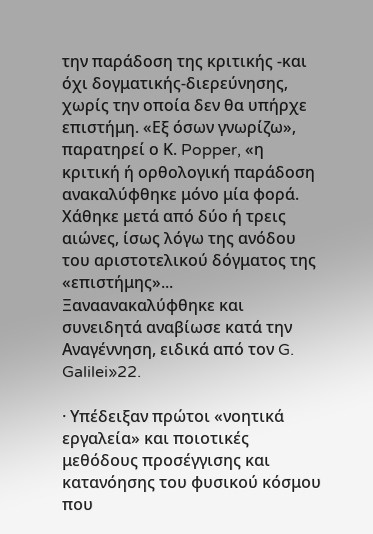την παράδοση της κριτικής -και όχι δογματικής-διερεύνησης, χωρίς την οποία δεν θα υπήρχε επιστήμη. «Εξ όσων γνωρίζω», παρατηρεί ο Κ. Popper, «η κριτική ή ορθολογική παράδοση ανακαλύφθηκε μόνο μία φορά. Χάθηκε μετά από δύο ή τρεις αιώνες, ίσως λόγω της ανόδου του αριστοτελικού δόγματος της «επιστήμης»... Ξαναανακαλύφθηκε και συνειδητά αναβίωσε κατά την Αναγέννηση, ειδικά από τον G. Galilei»22.

· Υπέδειξαν πρώτοι «νοητικά εργαλεία» και ποιοτικές μεθόδους προσέγγισης και κατανόησης του φυσικού κόσμου που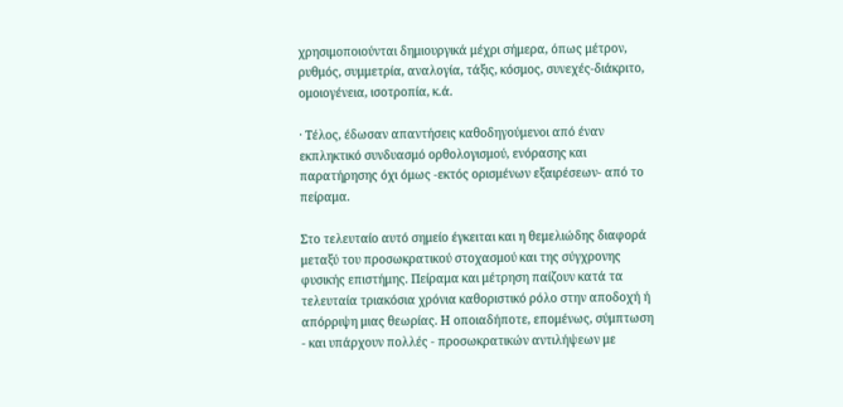χρησιμοποιούνται δημιουργικά μέχρι σήμερα, όπως μέτρον, ρυθμός, συμμετρία, αναλογία, τάξις, κόσμος, συνεχές-διάκριτο, ομοιογένεια, ισοτροπία, κ.ά.

· Τέλος, έδωσαν απαντήσεις καθοδηγούμενοι από έναν εκπληκτικό συνδυασμό ορθολογισμού, ενόρασης και παρατήρησης όχι όμως -εκτός ορισμένων εξαιρέσεων- από το πείραμα.

Στο τελευταίο αυτό σημείο έγκειται και η θεμελιώδης διαφορά μεταξύ του προσωκρατικού στοχασμού και της σύγχρονης φυσικής επιστήμης. Πείραμα και μέτρηση παίζουν κατά τα τελευταία τριακόσια χρόνια καθοριστικό ρόλο στην αποδοχή ή απόρριψη μιας θεωρίας. Η οποιαδήποτε, επομένως, σύμπτωση - και υπάρχουν πολλές - προσωκρατικών αντιλήψεων με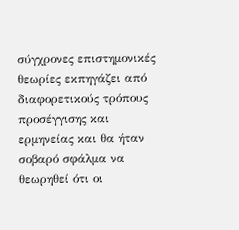σύγχρονες επιστημονικές θεωρίες εκπηγάζει από διαφορετικούς τρόπους προσέγγισης και ερμηνείας και θα ήταν σοβαρό σφάλμα να θεωρηθεί ότι οι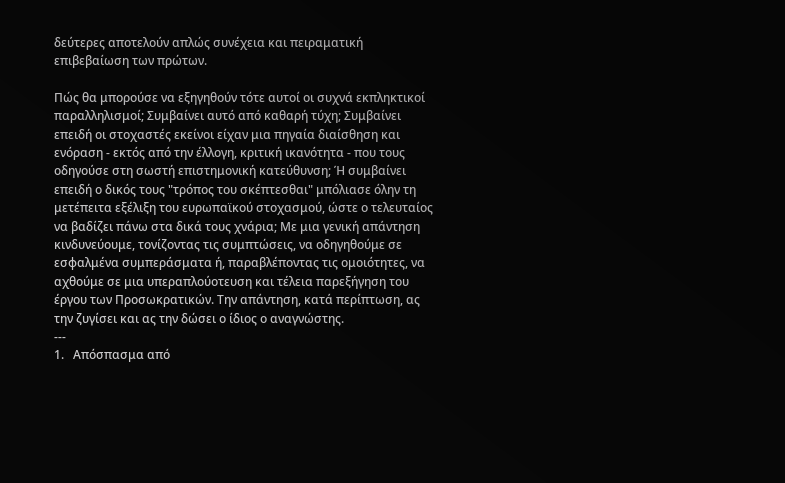δεύτερες αποτελούν απλώς συνέχεια και πειραματική επιβεβαίωση των πρώτων.

Πώς θα μπορούσε να εξηγηθούν τότε αυτοί οι συχνά εκπληκτικοί παραλληλισμοί; Συμβαίνει αυτό από καθαρή τύχη; Συμβαίνει επειδή οι στοχαστές εκείνοι είχαν μια πηγαία διαίσθηση και ενόραση - εκτός από την έλλογη, κριτική ικανότητα - που τους οδηγούσε στη σωστή επιστημονική κατεύθυνση; Ή συμβαίνει επειδή ο δικός τους "τρόπος του σκέπτεσθαι" μπόλιασε όλην τη μετέπειτα εξέλιξη του ευρωπαϊκού στοχασμού, ώστε ο τελευταίος να βαδίζει πάνω στα δικά τους χνάρια; Με μια γενική απάντηση κινδυνεύουμε, τονίζοντας τις συμπτώσεις, να οδηγηθούμε σε εσφαλμένα συμπεράσματα ή, παραβλέποντας τις ομοιότητες, να αχθούμε σε μια υπεραπλούοτευση και τέλεια παρεξήγηση του έργου των Προσωκρατικών. Την απάντηση, κατά περίπτωση, ας την ζυγίσει και ας την δώσει ο ίδιος ο αναγνώστης.
---
1.   Απόσπασμα από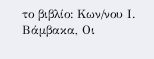το βιβλίο: Κων/νου Ι. Βάμβακα, Οι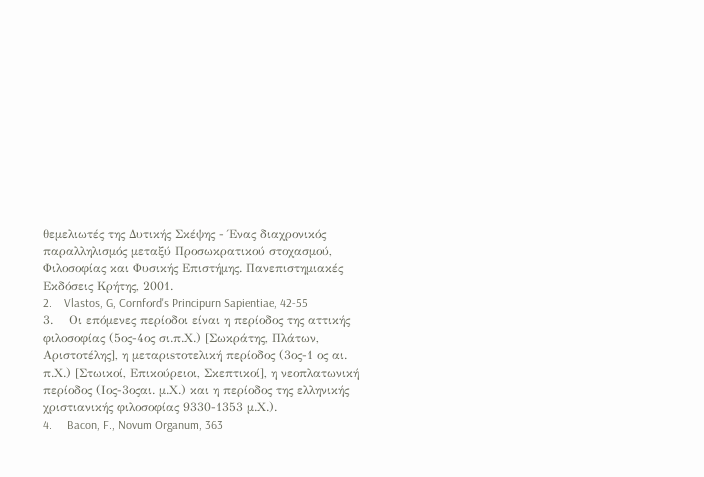θεμελιωτές της Δυτικής Σκέψης - Ένας διαχρονικός παραλληλισμός μεταξύ Προσωκρατικού στοχασμού, Φιλοσοφίας και Φυσικής Επιστήμης. Πανεπιστημιακές Εκδόσεις Κρήτης, 2001.
2.    Vlastos, G, Cornfοrd's Principurn Sapientiae, 42-55
3.    Οι επόμενες περίοδοι είναι η περίοδος της αττικής φιλοσοφίας (5ος-4ος σι.π.Χ.) [Σωκράτης, Πλάτων, Αριστοτέλης], η μεταριsτοτελική περίοδος (3ος-1 ος αι. π.Χ.) [Στωικοί, Επικούρειοι, Σκεπτικοί], η νεοπλατωνική περίοδος (Ιος-3οςαι. μ.Χ.) και η περίοδος της ελληνικής χριστιανικής φιλοσοφίας 9330-1353 μ.Χ.).
4.     Bacon, F., Novum Organum, 363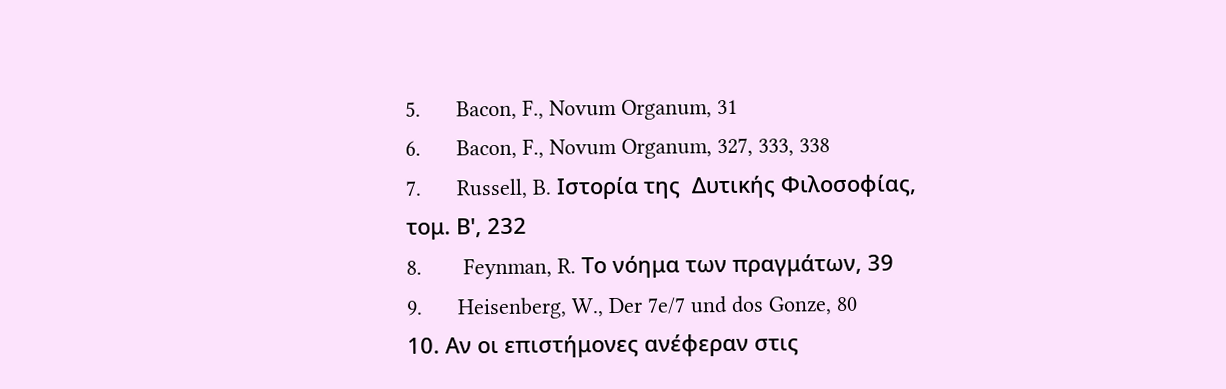5.      Bacon, F., Novum Organum, 31
6.      Bacon, F., Novum Organum, 327, 333, 338
7.      Russell, B. Ιστορία της  Δυτικής Φιλοσοφίας, τομ. Β', 232
8.       Feynman, R. Το νόημα των πραγμάτων, 39
9.      Heisenberg, W., Der 7e/7 und dos Gonze, 80
10. Αν οι επιστήμονες ανέφεραν στις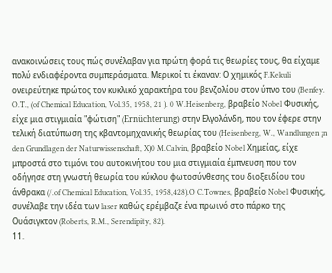ανακοινώσεις τους πώς συνέλαβαν για πρώτη φορά τις θεωρίες τους, θα είχαμε πολύ ενδιαφέροντα συμπεράσματα. Μερικοί τι έκαναν: Ο χημικός F.Kekuli ονειρεύτηκε πρώτος τον κυκλικό χαρακτήρα του βενζολίου στον ύπνο του (Benfey. O.T., (of Chemical Education, Vol.35, 1958, 21 ). 0 W.Heisenberg, βραβείο Nobel Φυσικής, είχε μια στιγμιαία "φώτιση" (Ernüchterung) στην Ελγολάνδη, που τον έφερε στην τελική διατύπωση της κβαντομηχανικής θεωρίας του (Heisenberg, W., Wandlungen ¡n den Grundlagen der Naturwissenschaft, X)0 M.Calvin, βραβείο Nobel Χημείας, είχε μπροστά στο τιμόνι του αυτοκινήτου του μια στιγμιαία έμπνευση που τον οδήγησε στη γνωστή θεωρία του κύκλου φωτοσύνθεσης του διοξειδίου του άνθρακα (/.of Chemical Education, Vol.35, 1958,428).O C.Townes, βραβείο Nobel Φυσικής, συνέλαβε την ιδέα των laser καθώς ερέμβαζε ένα πρωινό στο πάρκο της Ουάσιγκτον (Roberts, R.M., Serendipity, 82).
11.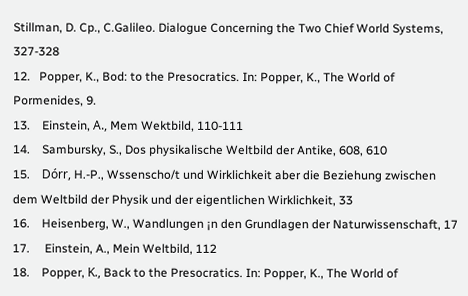Stillman, D. Cp., C.Galileo. Dialogue Concerning the Two Chief World Systems, 327-328
12.   Popper, K., Bod: to the Presocratics. In: Popper, K., The World of Pormenides, 9.
13.    Einstein, Α., Mem Wektbild, 110-111
14.    Sambursky, S., Dos physikalische Weltbild der Antike, 608, 610
15.    Dórr, H.-P., Wssenscho/t und Wirklichkeit aber die Beziehung zwischen dem Weltbild der Physik und der eigentlichen Wirklichkeit, 33
16.    Heisenberg, W., Wandlungen ¡n den Grundlagen der Naturwissenschaft, 17
17.     Einstein, A., Mein Weltbild, 112
18.    Popper, Κ., Back to the Presocratics. In: Popper, K., The World of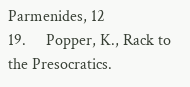Parmenides, 12
19.     Popper, K., Rack to the Presocratics.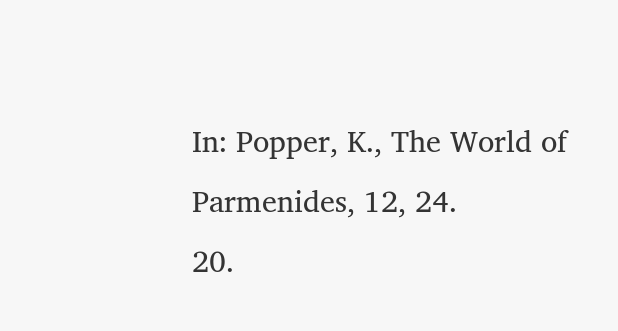In: Popper, K., The World of Parmenides, 12, 24.
20.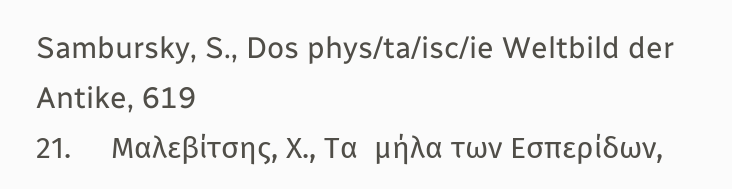Sambursky, S., Dos phys/ta/isc/ie Weltbild der Antike, 619
21.     Μαλεβίτσης, Χ., Τα  μήλα των Εσπερίδων,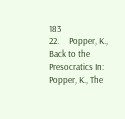183
22.     Popper, K., Back to the Presocratics In: Popper, K., The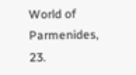World of Parmenides, 23.